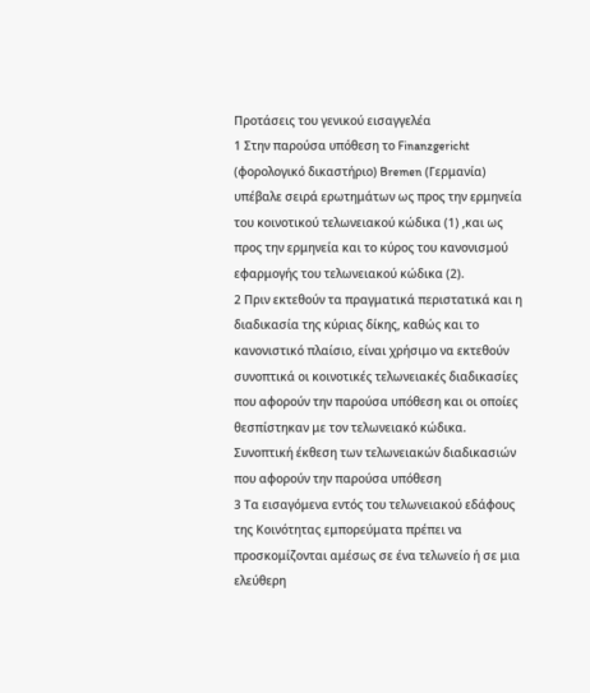Προτάσεις του γενικού εισαγγελέα
1 Στην παρούσα υπόθεση το Finanzgericht (φορολογικό δικαστήριο) Bremen (Γερμανία) υπέβαλε σειρά ερωτημάτων ως προς την ερμηνεία του κοινοτικού τελωνειακού κώδικα (1) ,και ως προς την ερμηνεία και το κύρος του κανονισμού εφαρμογής του τελωνειακού κώδικα (2).
2 Πριν εκτεθούν τα πραγματικά περιστατικά και η διαδικασία της κύριας δίκης, καθώς και το κανονιστικό πλαίσιο, είναι χρήσιμο να εκτεθούν συνοπτικά οι κοινοτικές τελωνειακές διαδικασίες που αφορούν την παρούσα υπόθεση και οι οποίες θεσπίστηκαν με τον τελωνειακό κώδικα.
Συνοπτική έκθεση των τελωνειακών διαδικασιών που αφορούν την παρούσα υπόθεση
3 Τα εισαγόμενα εντός του τελωνειακού εδάφους της Κοινότητας εμπορεύματα πρέπει να προσκομίζονται αμέσως σε ένα τελωνείο ή σε μια ελεύθερη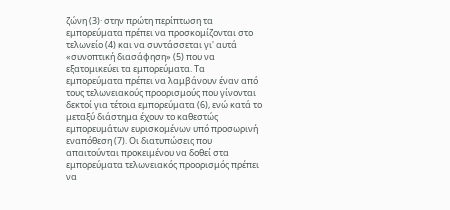ζώνη (3)· στην πρώτη περίπτωση τα εμπορεύματα πρέπει να προσκομίζονται στο τελωνείο (4) και να συντάσσεται γι' αυτά «συνοπτική διασάφηση» (5) που να εξατομικεύει τα εμπορεύματα. Τα εμπορεύματα πρέπει να λαμβάνουν έναν από τους τελωνειακούς προορισμούς που γίνονται δεκτοί για τέτοια εμπορεύματα (6), ενώ κατά το μεταξύ διάστημα έχουν το καθεστώς εμπορευμάτων ευρισκομένων υπό προσωρινή εναπόθεση (7). Οι διατυπώσεις που απαιτούνται προκειμένου να δοθεί στα εμπορεύματα τελωνειακός προορισμός πρέπει να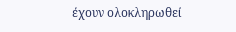έχουν ολοκληρωθεί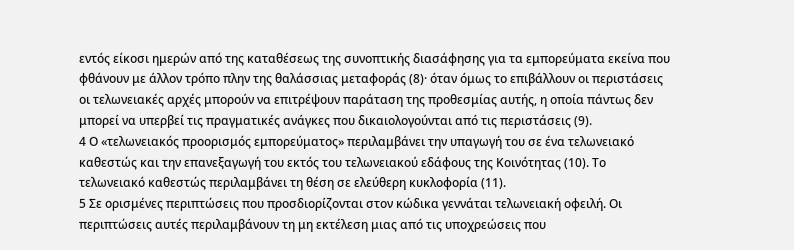εντός είκοσι ημερών από της καταθέσεως της συνοπτικής διασάφησης για τα εμπορεύματα εκείνα που φθάνουν με άλλον τρόπο πλην της θαλάσσιας μεταφοράς (8)· όταν όμως το επιβάλλουν οι περιστάσεις οι τελωνειακές αρχές μπορούν να επιτρέψουν παράταση της προθεσμίας αυτής, η οποία πάντως δεν μπορεί να υπερβεί τις πραγματικές ανάγκες που δικαιολογούνται από τις περιστάσεις (9).
4 Ο «τελωνειακός προορισμός εμπορεύματος» περιλαμβάνει την υπαγωγή του σε ένα τελωνειακό καθεστώς και την επανεξαγωγή του εκτός του τελωνειακού εδάφους της Κοινότητας (10). Το τελωνειακό καθεστώς περιλαμβάνει τη θέση σε ελεύθερη κυκλοφορία (11).
5 Σε ορισμένες περιπτώσεις που προσδιορίζονται στον κώδικα γεννάται τελωνειακή οφειλή. Οι περιπτώσεις αυτές περιλαμβάνουν τη μη εκτέλεση μιας από τις υποχρεώσεις που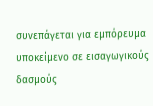συνεπάγεται για εμπόρευμα υποκείμενο σε εισαγωγικούς δασμούς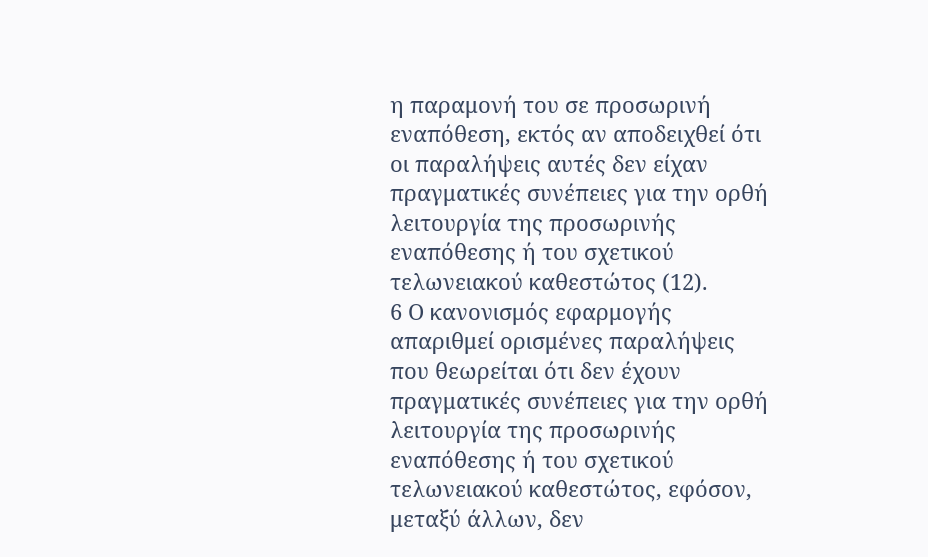η παραμονή του σε προσωρινή εναπόθεση, εκτός αν αποδειχθεί ότι οι παραλήψεις αυτές δεν είχαν πραγματικές συνέπειες για την ορθή λειτουργία της προσωρινής εναπόθεσης ή του σχετικού τελωνειακού καθεστώτος (12).
6 Ο κανονισμός εφαρμογής απαριθμεί ορισμένες παραλήψεις που θεωρείται ότι δεν έχουν πραγματικές συνέπειες για την ορθή λειτουργία της προσωρινής εναπόθεσης ή του σχετικού τελωνειακού καθεστώτος, εφόσον, μεταξύ άλλων, δεν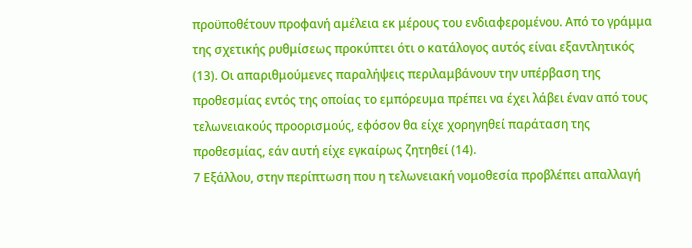προϋποθέτουν προφανή αμέλεια εκ μέρους του ενδιαφερομένου. Από το γράμμα της σχετικής ρυθμίσεως προκύπτει ότι ο κατάλογος αυτός είναι εξαντλητικός (13). Οι απαριθμούμενες παραλήψεις περιλαμβάνουν την υπέρβαση της προθεσμίας εντός της οποίας το εμπόρευμα πρέπει να έχει λάβει έναν από τους τελωνειακούς προορισμούς, εφόσον θα είχε χορηγηθεί παράταση της προθεσμίας, εάν αυτή είχε εγκαίρως ζητηθεί (14).
7 Εξάλλου, στην περίπτωση που η τελωνειακή νομοθεσία προβλέπει απαλλαγή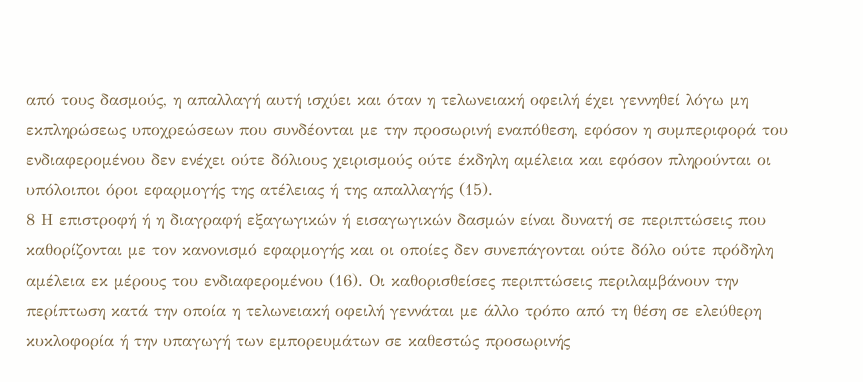από τους δασμούς, η απαλλαγή αυτή ισχύει και όταν η τελωνειακή οφειλή έχει γεννηθεί λόγω μη εκπληρώσεως υποχρεώσεων που συνδέονται με την προσωρινή εναπόθεση, εφόσον η συμπεριφορά του ενδιαφερομένου δεν ενέχει ούτε δόλιους χειρισμούς ούτε έκδηλη αμέλεια και εφόσον πληρούνται οι υπόλοιποι όροι εφαρμογής της ατέλειας ή της απαλλαγής (15).
8 Η επιστροφή ή η διαγραφή εξαγωγικών ή εισαγωγικών δασμών είναι δυνατή σε περιπτώσεις που καθορίζονται με τον κανονισμό εφαρμογής και οι οποίες δεν συνεπάγονται ούτε δόλο ούτε πρόδηλη αμέλεια εκ μέρους του ενδιαφερομένου (16). Οι καθορισθείσες περιπτώσεις περιλαμβάνουν την περίπτωση κατά την οποία η τελωνειακή οφειλή γεννάται με άλλο τρόπο από τη θέση σε ελεύθερη κυκλοφορία ή την υπαγωγή των εμπορευμάτων σε καθεστώς προσωρινής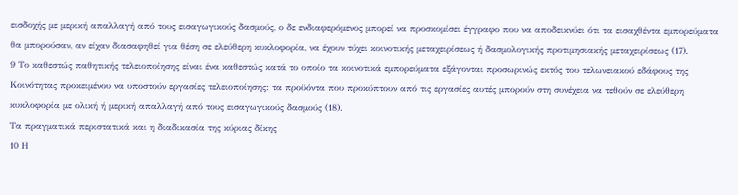εισδοχής με μερική απαλλαγή από τους εισαγωγικούς δασμούς, ο δε ενδιαφερόμενος μπορεί να προσκομίσει έγγραφο που να αποδεικνύει ότι τα εισαχθέντα εμπορεύματα θα μπορούσαν, αν είχαν διασαφηθεί για θέση σε ελεύθερη κυκλοφορία, να έχουν τύχει κοινοτικής μεταχειρίσεως ή δασμολογικής προτιμησιακής μεταχειρίσεως (17).
9 Το καθεστώς παθητικής τελειοποίησης είναι ένα καθεστώς κατά το οποίο τα κοινοτικά εμπορεύματα εξάγονται προσωρινώς εκτός του τελωνειακού εδάφους της Κοινότητας προκειμένου να υποστούν εργασίες τελειοποίησης: τα προϋόντα που προκύπτουν από τις εργασίες αυτές μπορούν στη συνέχεια να τεθούν σε ελεύθερη κυκλοφορία με ολική ή μερική απαλλαγή από τους εισαγωγικούς δασμούς (18).
Τα πραγματικά περιστατικά και η διαδικασία της κύριας δίκης
10 Η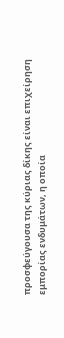προσφεύγουσα της κύριας δίκης είναι επιχείρηση εμπορίας ενδυμάτων, η οποία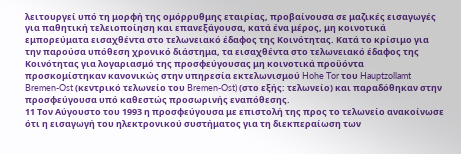λειτουργεί υπό τη μορφή της ομόρρυθμης εταιρίας, προβαίνουσα σε μαζικές εισαγωγές για παθητική τελειοποίηση και επανεξάγουσα, κατά ένα μέρος, μη κοινοτικά εμπορεύματα εισαχθέντα στο τελωνειακό έδαφος της Κοινότητας. Κατά το κρίσιμο για την παρούσα υπόθεση χρονικό διάστημα, τα εισαχθέντα στο τελωνειακό έδαφος της Κοινότητας για λογαριασμό της προσφεύγουσας μη κοινοτικά προϋόντα προσκομίστηκαν κανονικώς στην υπηρεσία εκτελωνισμού Hohe Tor του Hauptzollamt Bremen-Ost (κεντρικό τελωνείο του Bremen-Ost) (στο εξής: τελωνείο) και παραδόθηκαν στην προσφεύγουσα υπό καθεστώς προσωρινής εναπόθεσης.
11 Τον Αύγουστο του 1993 η προσφεύγουσα με επιστολή της προς το τελωνείο ανακοίνωσε ότι η εισαγωγή του ηλεκτρονικού συστήματος για τη διεκπεραίωση των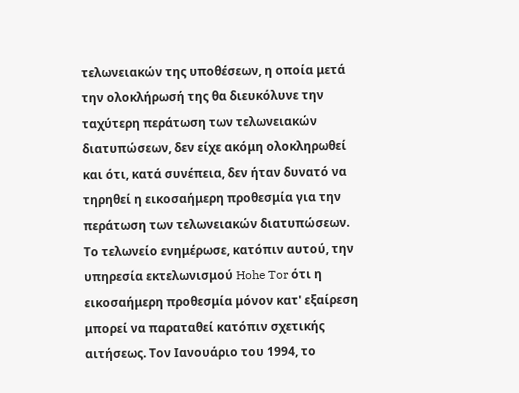τελωνειακών της υποθέσεων, η οποία μετά την ολοκλήρωσή της θα διευκόλυνε την ταχύτερη περάτωση των τελωνειακών διατυπώσεων, δεν είχε ακόμη ολοκληρωθεί και ότι, κατά συνέπεια, δεν ήταν δυνατό να τηρηθεί η εικοσαήμερη προθεσμία για την περάτωση των τελωνειακών διατυπώσεων. Το τελωνείο ενημέρωσε, κατόπιν αυτού, την υπηρεσία εκτελωνισμού Hohe Tor ότι η εικοσαήμερη προθεσμία μόνον κατ' εξαίρεση μπορεί να παραταθεί κατόπιν σχετικής αιτήσεως. Τον Ιανουάριο του 1994, το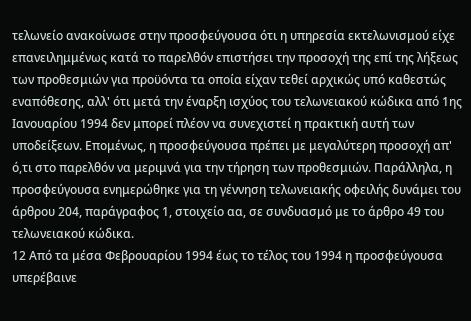τελωνείο ανακοίνωσε στην προσφεύγουσα ότι η υπηρεσία εκτελωνισμού είχε επανειλημμένως κατά το παρελθόν επιστήσει την προσοχή της επί της λήξεως των προθεσμιών για προϋόντα τα οποία είχαν τεθεί αρχικώς υπό καθεστώς εναπόθεσης, αλλ' ότι μετά την έναρξη ισχύος του τελωνειακού κώδικα από 1ης Ιανουαρίου 1994 δεν μπορεί πλέον να συνεχιστεί η πρακτική αυτή των υποδείξεων. Επομένως, η προσφεύγουσα πρέπει με μεγαλύτερη προσοχή απ' ό,τι στο παρελθόν να μεριμνά για την τήρηση των προθεσμιών. Παράλληλα, η προσφεύγουσα ενημερώθηκε για τη γέννηση τελωνειακής οφειλής δυνάμει του άρθρου 204, παράγραφος 1, στοιχείο αα, σε συνδυασμό με το άρθρο 49 του τελωνειακού κώδικα.
12 Από τα μέσα Φεβρουαρίου 1994 έως το τέλος του 1994 η προσφεύγουσα υπερέβαινε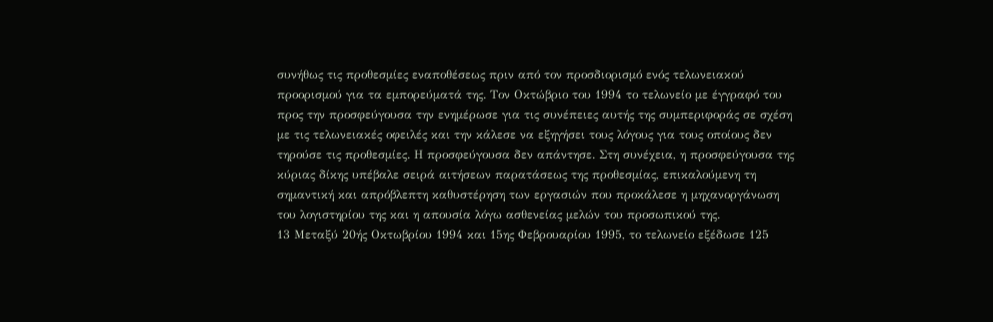συνήθως τις προθεσμίες εναποθέσεως πριν από τον προσδιορισμό ενός τελωνειακού προορισμού για τα εμπορεύματά της. Τον Οκτώβριο του 1994 το τελωνείο με έγγραφό του προς την προσφεύγουσα την ενημέρωσε για τις συνέπειες αυτής της συμπεριφοράς σε σχέση με τις τελωνειακές οφειλές και την κάλεσε να εξηγήσει τους λόγους για τους οποίους δεν τηρούσε τις προθεσμίες. Η προσφεύγουσα δεν απάντησε. Στη συνέχεια, η προσφεύγουσα της κύριας δίκης υπέβαλε σειρά αιτήσεων παρατάσεως της προθεσμίας, επικαλούμενη τη σημαντική και απρόβλεπτη καθυστέρηση των εργασιών που προκάλεσε η μηχανοργάνωση του λογιστηρίου της και η απουσία λόγω ασθενείας μελών του προσωπικού της.
13 Μεταξύ 20ής Οκτωβρίου 1994 και 15ης Φεβρουαρίου 1995, το τελωνείο εξέδωσε 125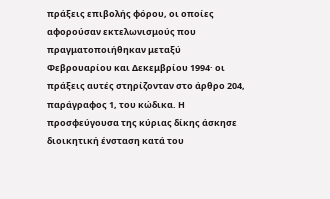πράξεις επιβολής φόρου, οι οποίες αφορούσαν εκτελωνισμούς που πραγματοποιήθηκαν μεταξύ Φεβρουαρίου και Δεκεμβρίου 1994· οι πράξεις αυτές στηρίζονταν στο άρθρο 204, παράγραφος 1, του κώδικα. Η προσφεύγουσα της κύριας δίκης άσκησε διοικητική ένσταση κατά του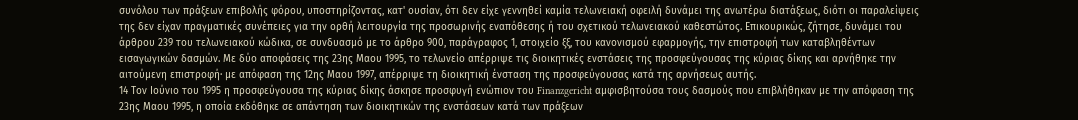συνόλου των πράξεων επιβολής φόρου, υποστηρίζοντας, κατ' ουσίαν, ότι δεν είχε γεννηθεί καμία τελωνειακή οφειλή δυνάμει της ανωτέρω διατάξεως, διότι οι παραλείψεις της δεν είχαν πραγματικές συνέπειες για την ορθή λειτουργία της προσωρινής εναπόθεσης ή του σχετικού τελωνειακού καθεστώτος. Επικουρικώς, ζήτησε, δυνάμει του άρθρου 239 του τελωνειακού κώδικα, σε συνδυασμό με το άρθρο 900, παράγραφος 1, στοιχείο ξξ, του κανονισμού εφαρμογής, την επιστροφή των καταβληθέντων εισαγωγικών δασμών. Με δύο αποφάσεις της 23ης Μαου 1995, το τελωνείο απέρριψε τις διοικητικές ενστάσεις της προσφεύγουσας της κύριας δίκης και αρνήθηκε την αιτούμενη επιστροφή· με απόφαση της 12ης Μαου 1997, απέρριψε τη διοικητική ένσταση της προσφεύγουσας κατά της αρνήσεως αυτής.
14 Τον Ιούνιο του 1995 η προσφεύγουσα της κύριας δίκης άσκησε προσφυγή ενώπιον του Finanzgericht αμφισβητούσα τους δασμούς που επιβλήθηκαν με την απόφαση της 23ης Μαου 1995, η οποία εκδόθηκε σε απάντηση των διοικητικών της ενστάσεων κατά των πράξεων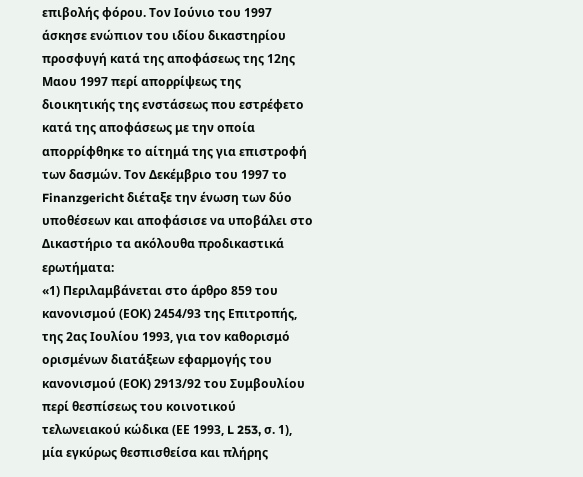επιβολής φόρου. Τον Ιούνιο του 1997 άσκησε ενώπιον του ιδίου δικαστηρίου προσφυγή κατά της αποφάσεως της 12ης Μαου 1997 περί απορρίψεως της διοικητικής της ενστάσεως που εστρέφετο κατά της αποφάσεως με την οποία απορρίφθηκε το αίτημά της για επιστροφή των δασμών. Τον Δεκέμβριο του 1997 το Finanzgericht διέταξε την ένωση των δύο υποθέσεων και αποφάσισε να υποβάλει στο Δικαστήριο τα ακόλουθα προδικαστικά ερωτήματα:
«1) Περιλαμβάνεται στο άρθρο 859 του κανονισμού (ΕΟΚ) 2454/93 της Επιτροπής, της 2ας Ιουλίου 1993, για τον καθορισμό ορισμένων διατάξεων εφαρμογής του κανονισμού (ΕΟΚ) 2913/92 του Συμβουλίου περί θεσπίσεως του κοινοτικού τελωνειακού κώδικα (ΕΕ 1993, L 253, σ. 1), μία εγκύρως θεσπισθείσα και πλήρης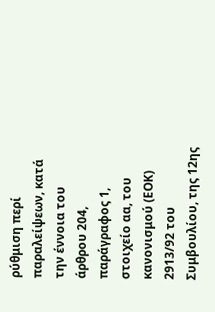ρύθμιση περί παραλείψεων, κατά την έννοια του άρθρου 204, παράγραφος 1, στοιχείο αα, του κανονισμού (ΕΟΚ) 2913/92 του Συμβουλίου, της 12ης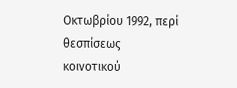Οκτωβρίου 1992, περί θεσπίσεως κοινοτικού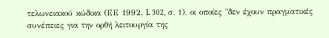τελωνειακού κώδικα (ΕΕ 1992, L 302, σ. 1), οι οποίες "δεν έχουν πραγματικές συνέπειες για την ορθή λειτουργία της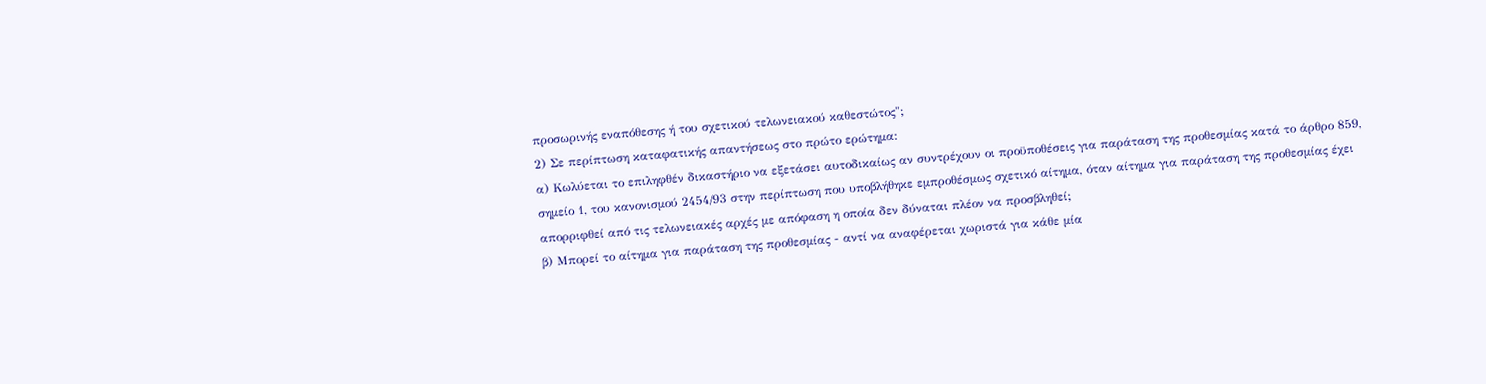προσωρινής εναπόθεσης ή του σχετικού τελωνειακού καθεστώτος";
2) Σε περίπτωση καταφατικής απαντήσεως στο πρώτο ερώτημα:
α) Κωλύεται το επιληφθέν δικαστήριο να εξετάσει αυτοδικαίως αν συντρέχουν οι προϋποθέσεις για παράταση της προθεσμίας κατά το άρθρο 859, σημείο 1, του κανονισμού 2454/93 στην περίπτωση που υποβλήθηκε εμπροθέσμως σχετικό αίτημα, όταν αίτημα για παράταση της προθεσμίας έχει απορριφθεί από τις τελωνειακές αρχές με απόφαση η οποία δεν δύναται πλέον να προσβληθεί;
β) Μπορεί το αίτημα για παράταση της προθεσμίας - αντί να αναφέρεται χωριστά για κάθε μία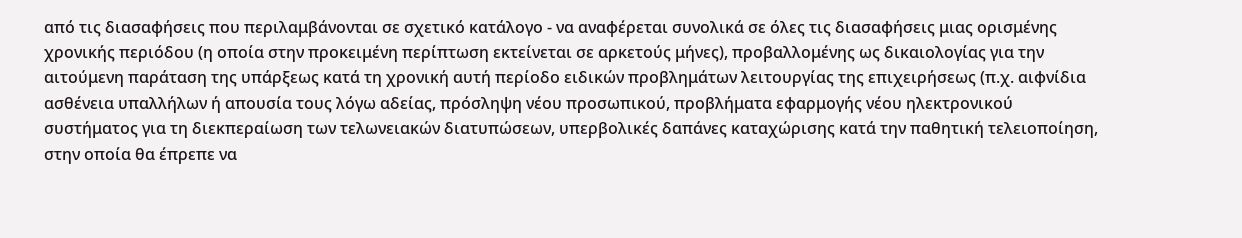από τις διασαφήσεις που περιλαμβάνονται σε σχετικό κατάλογο - να αναφέρεται συνολικά σε όλες τις διασαφήσεις μιας ορισμένης χρονικής περιόδου (η οποία στην προκειμένη περίπτωση εκτείνεται σε αρκετούς μήνες), προβαλλομένης ως δικαιολογίας για την αιτούμενη παράταση της υπάρξεως κατά τη χρονική αυτή περίοδο ειδικών προβλημάτων λειτουργίας της επιχειρήσεως (π.χ. αιφνίδια ασθένεια υπαλλήλων ή απουσία τους λόγω αδείας, πρόσληψη νέου προσωπικού, προβλήματα εφαρμογής νέου ηλεκτρονικού συστήματος για τη διεκπεραίωση των τελωνειακών διατυπώσεων, υπερβολικές δαπάνες καταχώρισης κατά την παθητική τελειοποίηση, στην οποία θα έπρεπε να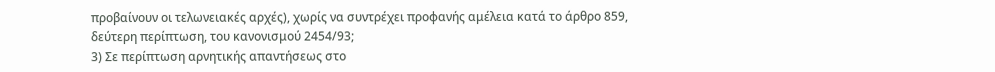προβαίνουν οι τελωνειακές αρχές), χωρίς να συντρέχει προφανής αμέλεια κατά το άρθρο 859, δεύτερη περίπτωση, του κανονισμού 2454/93;
3) Σε περίπτωση αρνητικής απαντήσεως στο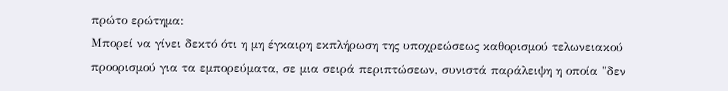πρώτο ερώτημα:
Μπορεί να γίνει δεκτό ότι η μη έγκαιρη εκπλήρωση της υποχρεώσεως καθορισμού τελωνειακού προορισμού για τα εμπορεύματα, σε μια σειρά περιπτώσεων, συνιστά παράλειψη η οποία "δεν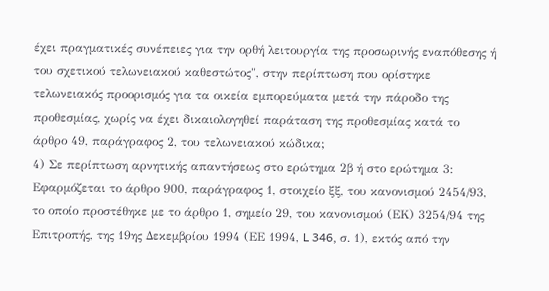έχει πραγματικές συνέπειες για την ορθή λειτουργία της προσωρινής εναπόθεσης ή του σχετικού τελωνειακού καθεστώτος", στην περίπτωση που ορίστηκε τελωνειακός προορισμός για τα οικεία εμπορεύματα μετά την πάροδο της προθεσμίας, χωρίς να έχει δικαιολογηθεί παράταση της προθεσμίας κατά το άρθρο 49, παράγραφος 2, του τελωνειακού κώδικα;
4) Σε περίπτωση αρνητικής απαντήσεως στο ερώτημα 2β ή στο ερώτημα 3:
Εφαρμόζεται το άρθρο 900, παράγραφος 1, στοιχείο ξξ, του κανονισμού 2454/93, το οποίο προστέθηκε με το άρθρο 1, σημείο 29, του κανονισμού (ΕΚ) 3254/94 της Επιτροπής, της 19ης Δεκεμβρίου 1994 (ΕΕ 1994, L 346, σ. 1), εκτός από την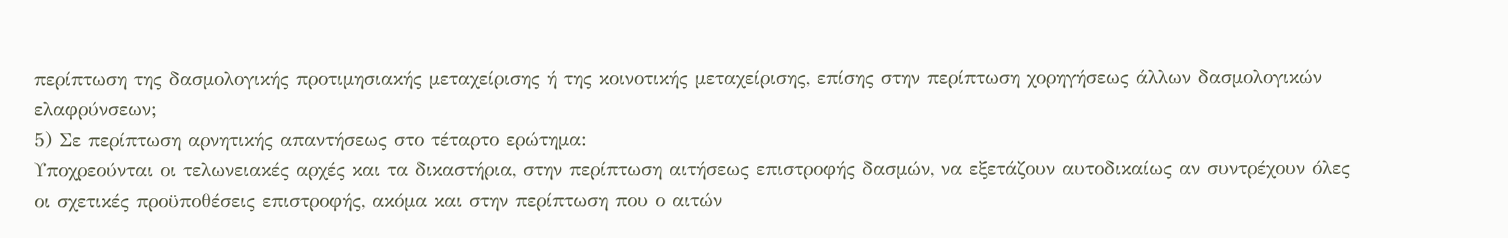περίπτωση της δασμολογικής προτιμησιακής μεταχείρισης ή της κοινοτικής μεταχείρισης, επίσης στην περίπτωση χορηγήσεως άλλων δασμολογικών ελαφρύνσεων;
5) Σε περίπτωση αρνητικής απαντήσεως στο τέταρτο ερώτημα:
Υποχρεούνται οι τελωνειακές αρχές και τα δικαστήρια, στην περίπτωση αιτήσεως επιστροφής δασμών, να εξετάζουν αυτοδικαίως αν συντρέχουν όλες οι σχετικές προϋποθέσεις επιστροφής, ακόμα και στην περίπτωση που ο αιτών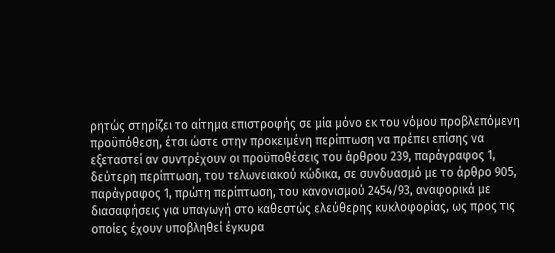ρητώς στηρίζει το αίτημα επιστροφής σε μία μόνο εκ του νόμου προβλεπόμενη προϋπόθεση, έτσι ώστε στην προκειμένη περίπτωση να πρέπει επίσης να εξεταστεί αν συντρέχουν οι προϋποθέσεις του άρθρου 239, παράγραφος 1, δεύτερη περίπτωση, του τελωνειακού κώδικα, σε συνδυασμό με το άρθρο 905, παράγραφος 1, πρώτη περίπτωση, του κανονισμού 2454/93, αναφορικά με διασαφήσεις για υπαγωγή στο καθεστώς ελεύθερης κυκλοφορίας, ως προς τις οποίες έχουν υποβληθεί έγκυρα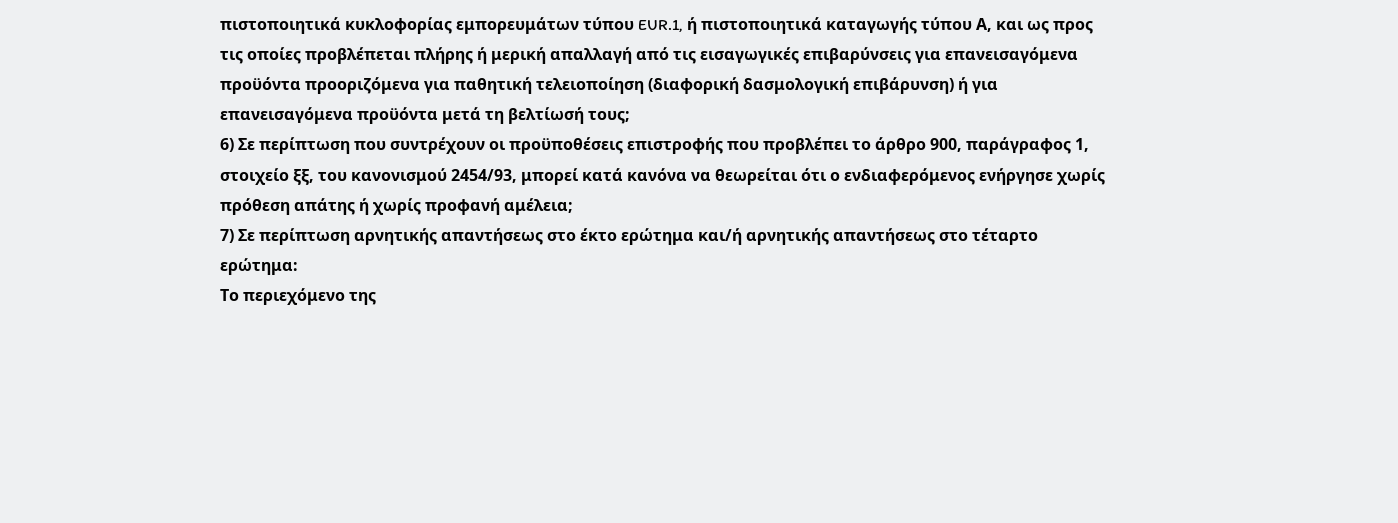πιστοποιητικά κυκλοφορίας εμπορευμάτων τύπου EUR.1, ή πιστοποιητικά καταγωγής τύπου Α, και ως προς τις οποίες προβλέπεται πλήρης ή μερική απαλλαγή από τις εισαγωγικές επιβαρύνσεις για επανεισαγόμενα προϋόντα προοριζόμενα για παθητική τελειοποίηση (διαφορική δασμολογική επιβάρυνση) ή για επανεισαγόμενα προϋόντα μετά τη βελτίωσή τους;
6) Σε περίπτωση που συντρέχουν οι προϋποθέσεις επιστροφής που προβλέπει το άρθρο 900, παράγραφος 1, στοιχείο ξξ, του κανονισμού 2454/93, μπορεί κατά κανόνα να θεωρείται ότι ο ενδιαφερόμενος ενήργησε χωρίς πρόθεση απάτης ή χωρίς προφανή αμέλεια;
7) Σε περίπτωση αρνητικής απαντήσεως στο έκτο ερώτημα και/ή αρνητικής απαντήσεως στο τέταρτο ερώτημα:
Το περιεχόμενο της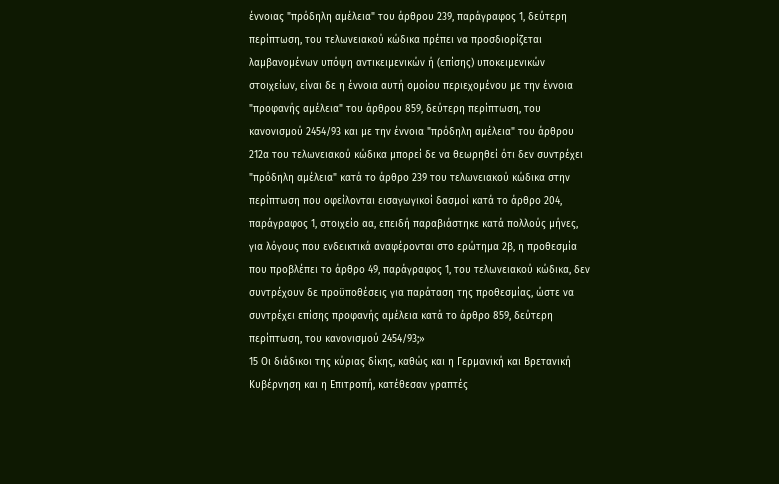έννοιας "πρόδηλη αμέλεια" του άρθρου 239, παράγραφος 1, δεύτερη περίπτωση, του τελωνειακού κώδικα πρέπει να προσδιορίζεται λαμβανομένων υπόψη αντικειμενικών ή (επίσης) υποκειμενικών στοιχείων, είναι δε η έννοια αυτή ομοίου περιεχομένου με την έννοια "προφανής αμέλεια" του άρθρου 859, δεύτερη περίπτωση, του κανονισμού 2454/93 και με την έννοια "πρόδηλη αμέλεια" του άρθρου 212α του τελωνειακού κώδικα μπορεί δε να θεωρηθεί ότι δεν συντρέχει "πρόδηλη αμέλεια" κατά το άρθρο 239 του τελωνειακού κώδικα στην περίπτωση που οφείλονται εισαγωγικοί δασμοί κατά το άρθρο 204, παράγραφος 1, στοιχείο αα, επειδή παραβιάστηκε κατά πολλούς μήνες, για λόγους που ενδεικτικά αναφέρονται στο ερώτημα 2β, η προθεσμία που προβλέπει το άρθρο 49, παράγραφος 1, του τελωνειακού κώδικα, δεν συντρέχουν δε προϋποθέσεις για παράταση της προθεσμίας, ώστε να συντρέχει επίσης προφανής αμέλεια κατά το άρθρο 859, δεύτερη περίπτωση, του κανονισμού 2454/93;»
15 Οι διάδικοι της κύριας δίκης, καθώς και η Γερμανική και Βρετανική Κυβέρνηση και η Επιτροπή, κατέθεσαν γραπτές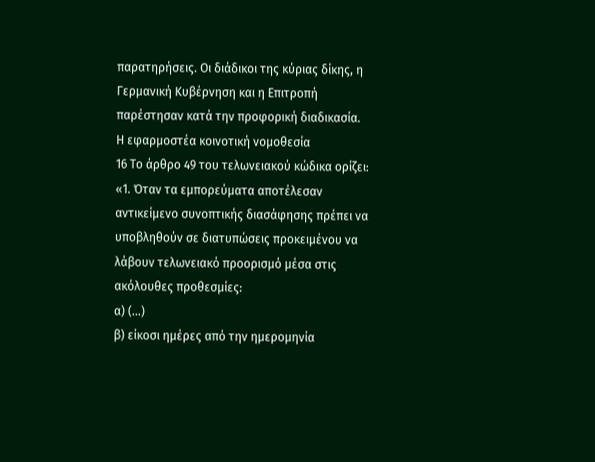παρατηρήσεις. Οι διάδικοι της κύριας δίκης, η Γερμανική Κυβέρνηση και η Επιτροπή παρέστησαν κατά την προφορική διαδικασία.
Η εφαρμοστέα κοινοτική νομοθεσία
16 Το άρθρο 49 του τελωνειακού κώδικα ορίζει:
«1. Όταν τα εμπορεύματα αποτέλεσαν αντικείμενο συνοπτικής διασάφησης πρέπει να υποβληθούν σε διατυπώσεις προκειμένου να λάβουν τελωνειακό προορισμό μέσα στις ακόλουθες προθεσμίες:
α) (...)
β) είκοσι ημέρες από την ημερομηνία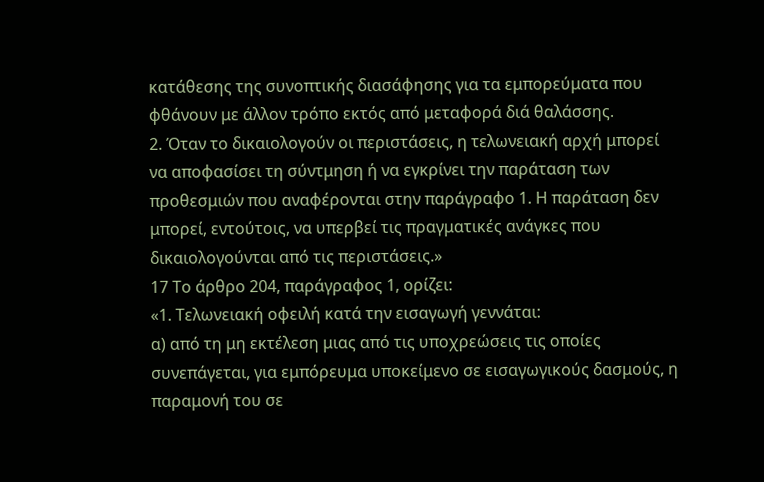κατάθεσης της συνοπτικής διασάφησης για τα εμπορεύματα που φθάνουν με άλλον τρόπο εκτός από μεταφορά διά θαλάσσης.
2. Όταν το δικαιολογούν οι περιστάσεις, η τελωνειακή αρχή μπορεί να αποφασίσει τη σύντμηση ή να εγκρίνει την παράταση των προθεσμιών που αναφέρονται στην παράγραφο 1. Η παράταση δεν μπορεί, εντούτοις, να υπερβεί τις πραγματικές ανάγκες που δικαιολογούνται από τις περιστάσεις.»
17 Το άρθρο 204, παράγραφος 1, ορίζει:
«1. Τελωνειακή οφειλή κατά την εισαγωγή γεννάται:
α) από τη μη εκτέλεση μιας από τις υποχρεώσεις τις οποίες συνεπάγεται, για εμπόρευμα υποκείμενο σε εισαγωγικούς δασμούς, η παραμονή του σε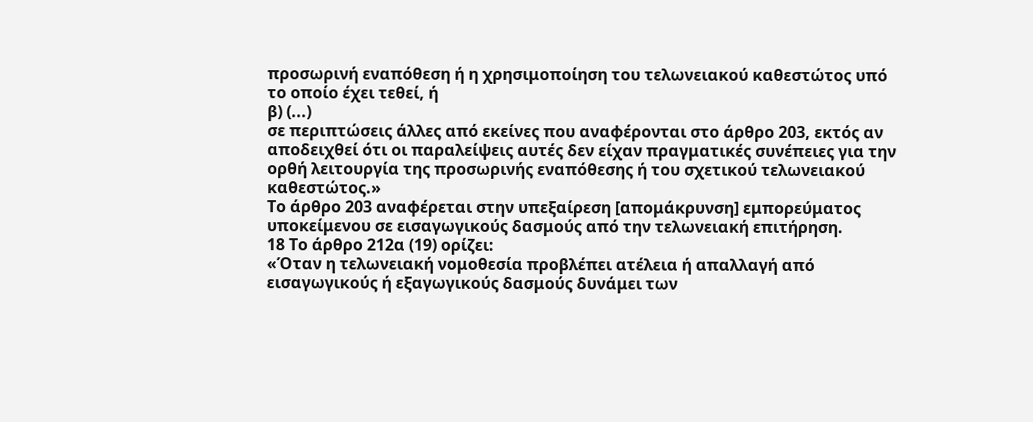προσωρινή εναπόθεση ή η χρησιμοποίηση του τελωνειακού καθεστώτος υπό το οποίο έχει τεθεί, ή
β) (...)
σε περιπτώσεις άλλες από εκείνες που αναφέρονται στο άρθρο 203, εκτός αν αποδειχθεί ότι οι παραλείψεις αυτές δεν είχαν πραγματικές συνέπειες για την ορθή λειτουργία της προσωρινής εναπόθεσης ή του σχετικού τελωνειακού καθεστώτος.»
Το άρθρο 203 αναφέρεται στην υπεξαίρεση [απομάκρυνση] εμπορεύματος υποκείμενου σε εισαγωγικούς δασμούς από την τελωνειακή επιτήρηση.
18 Το άρθρο 212α (19) ορίζει:
«Όταν η τελωνειακή νομοθεσία προβλέπει ατέλεια ή απαλλαγή από εισαγωγικούς ή εξαγωγικούς δασμούς δυνάμει των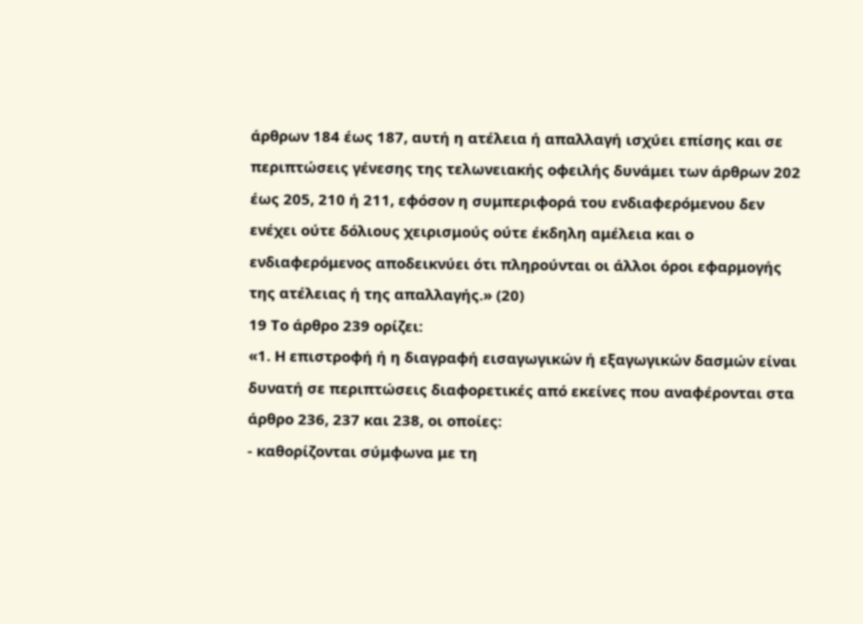άρθρων 184 έως 187, αυτή η ατέλεια ή απαλλαγή ισχύει επίσης και σε περιπτώσεις γένεσης της τελωνειακής οφειλής δυνάμει των άρθρων 202 έως 205, 210 ή 211, εφόσον η συμπεριφορά του ενδιαφερόμενου δεν ενέχει ούτε δόλιους χειρισμούς ούτε έκδηλη αμέλεια και ο ενδιαφερόμενος αποδεικνύει ότι πληρούνται οι άλλοι όροι εφαρμογής της ατέλειας ή της απαλλαγής.» (20)
19 Το άρθρο 239 ορίζει:
«1. Η επιστροφή ή η διαγραφή εισαγωγικών ή εξαγωγικών δασμών είναι δυνατή σε περιπτώσεις διαφορετικές από εκείνες που αναφέρονται στα άρθρο 236, 237 και 238, οι οποίες:
- καθορίζονται σύμφωνα με τη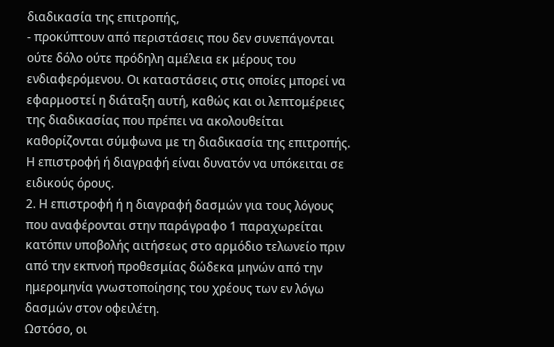διαδικασία της επιτροπής,
- προκύπτουν από περιστάσεις που δεν συνεπάγονται ούτε δόλο ούτε πρόδηλη αμέλεια εκ μέρους του ενδιαφερόμενου. Οι καταστάσεις στις οποίες μπορεί να εφαρμοστεί η διάταξη αυτή, καθώς και οι λεπτομέρειες της διαδικασίας που πρέπει να ακολουθείται καθορίζονται σύμφωνα με τη διαδικασία της επιτροπής. Η επιστροφή ή διαγραφή είναι δυνατόν να υπόκειται σε ειδικούς όρους.
2. Η επιστροφή ή η διαγραφή δασμών για τους λόγους που αναφέρονται στην παράγραφο 1 παραχωρείται κατόπιν υποβολής αιτήσεως στο αρμόδιο τελωνείο πριν από την εκπνοή προθεσμίας δώδεκα μηνών από την ημερομηνία γνωστοποίησης του χρέους των εν λόγω δασμών στον οφειλέτη.
Ωστόσο, οι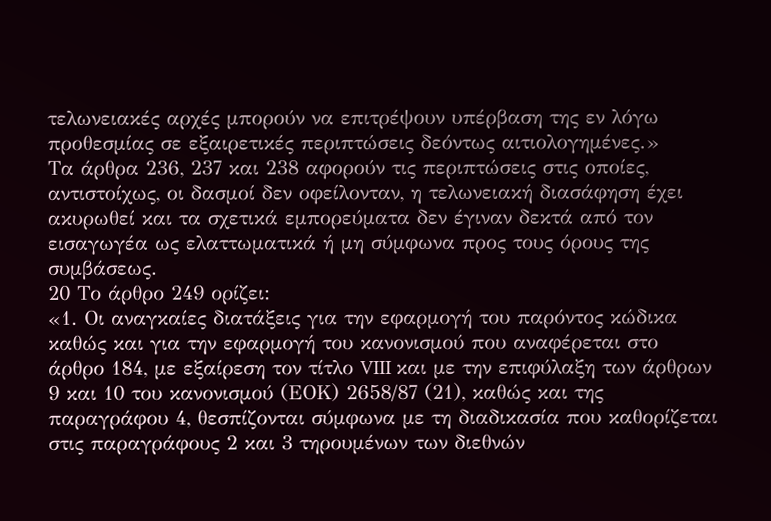τελωνειακές αρχές μπορούν να επιτρέψουν υπέρβαση της εν λόγω προθεσμίας σε εξαιρετικές περιπτώσεις δεόντως αιτιολογημένες.»
Τα άρθρα 236, 237 και 238 αφορούν τις περιπτώσεις στις οποίες, αντιστοίχως, οι δασμοί δεν οφείλονταν, η τελωνειακή διασάφηση έχει ακυρωθεί και τα σχετικά εμπορεύματα δεν έγιναν δεκτά από τον εισαγωγέα ως ελαττωματικά ή μη σύμφωνα προς τους όρους της συμβάσεως.
20 Το άρθρο 249 ορίζει:
«1. Οι αναγκαίες διατάξεις για την εφαρμογή του παρόντος κώδικα καθώς και για την εφαρμογή του κανονισμού που αναφέρεται στο άρθρο 184, με εξαίρεση τον τίτλο VIII και με την επιφύλαξη των άρθρων 9 και 10 του κανονισμού (ΕΟΚ) 2658/87 (21), καθώς και της παραγράφου 4, θεσπίζονται σύμφωνα με τη διαδικασία που καθορίζεται στις παραγράφους 2 και 3 τηρουμένων των διεθνών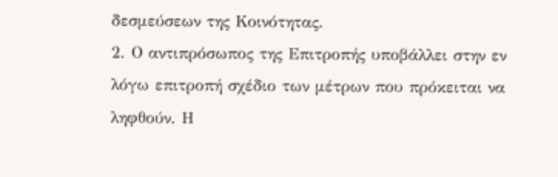δεσμεύσεων της Κοινότητας.
2. Ο αντιπρόσωπος της Επιτροπής υποβάλλει στην εν λόγω επιτροπή σχέδιο των μέτρων που πρόκειται να ληφθούν. Η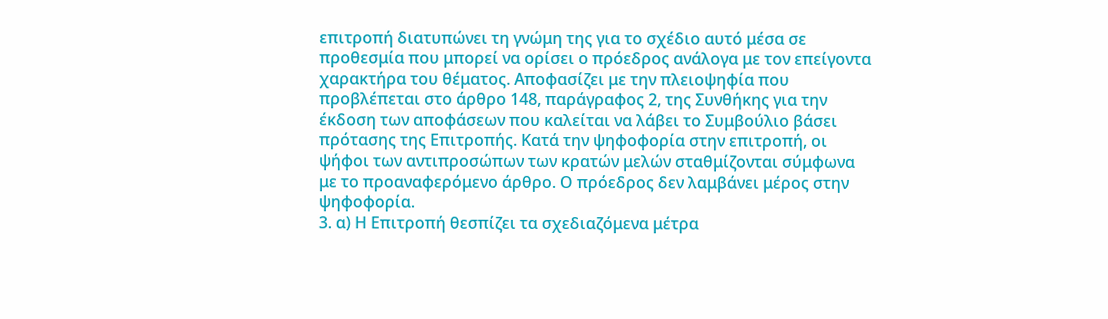επιτροπή διατυπώνει τη γνώμη της για το σχέδιο αυτό μέσα σε προθεσμία που μπορεί να ορίσει ο πρόεδρος ανάλογα με τον επείγοντα χαρακτήρα του θέματος. Αποφασίζει με την πλειοψηφία που προβλέπεται στο άρθρο 148, παράγραφος 2, της Συνθήκης για την έκδοση των αποφάσεων που καλείται να λάβει το Συμβούλιο βάσει πρότασης της Επιτροπής. Κατά την ψηφοφορία στην επιτροπή, οι ψήφοι των αντιπροσώπων των κρατών μελών σταθμίζονται σύμφωνα με το προαναφερόμενο άρθρο. Ο πρόεδρος δεν λαμβάνει μέρος στην ψηφοφορία.
3. α) Η Επιτροπή θεσπίζει τα σχεδιαζόμενα μέτρα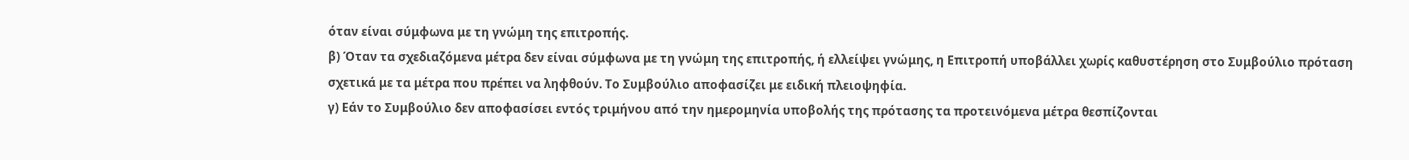όταν είναι σύμφωνα με τη γνώμη της επιτροπής.
β) Όταν τα σχεδιαζόμενα μέτρα δεν είναι σύμφωνα με τη γνώμη της επιτροπής, ή ελλείψει γνώμης, η Επιτροπή υποβάλλει χωρίς καθυστέρηση στο Συμβούλιο πρόταση σχετικά με τα μέτρα που πρέπει να ληφθούν. Το Συμβούλιο αποφασίζει με ειδική πλειοψηφία.
γ) Εάν το Συμβούλιο δεν αποφασίσει εντός τριμήνου από την ημερομηνία υποβολής της πρότασης τα προτεινόμενα μέτρα θεσπίζονται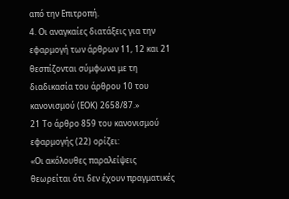από την Επιτροπή.
4. Οι αναγκαίες διατάξεις για την εφαρμογή των άρθρων 11, 12 και 21 θεσπίζονται σύμφωνα με τη διαδικασία του άρθρου 10 του κανονισμού (ΕΟΚ) 2658/87.»
21 Το άρθρο 859 του κανονισμού εφαρμογής (22) ορίζει:
«Οι ακόλουθες παραλείψεις θεωρείται ότι δεν έχουν πραγματικές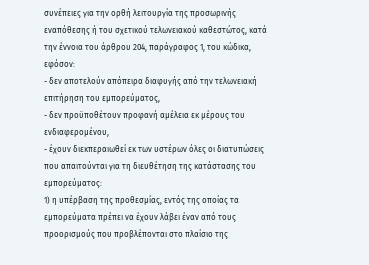συνέπειες για την ορθή λειτουργία της προσωρινής εναπόθεσης ή του σχετικού τελωνειακού καθεστώτος, κατά την έννοια του άρθρου 204, παράγραφος 1, του κώδικα, εφόσον:
- δεν αποτελούν απόπειρα διαφυγής από την τελωνειακή επιτήρηση του εμπορεύματος,
- δεν προϋποθέτουν προφανή αμέλεια εκ μέρους του ενδιαφερομένου,
- έχουν διεκπεραιωθεί εκ των υστέρων όλες οι διατυπώσεις που απαιτούνται για τη διευθέτηση της κατάστασης του εμπορεύματος:
1) η υπέρβαση της προθεσμίας, εντός της οποίας τα εμπορεύματα πρέπει να έχουν λάβει έναν από τους προορισμούς που προβλέπονται στο πλαίσιο της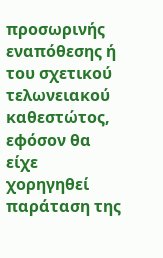προσωρινής εναπόθεσης ή του σχετικού τελωνειακού καθεστώτος, εφόσον θα είχε χορηγηθεί παράταση της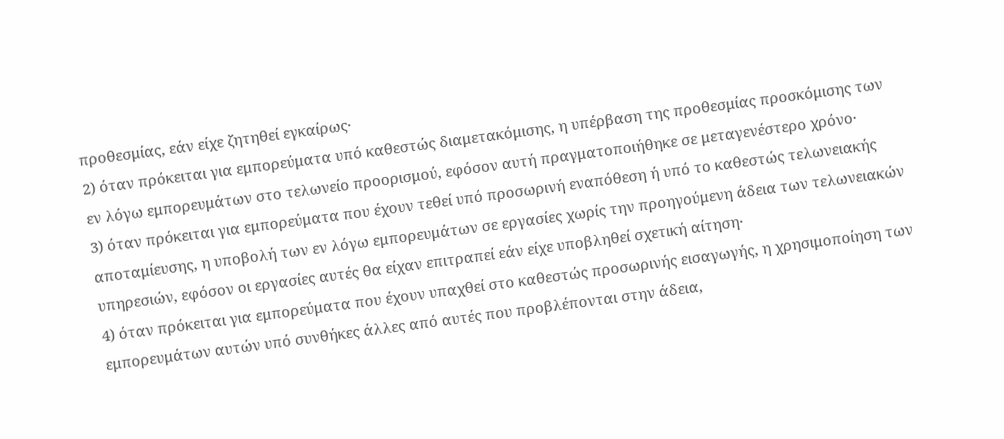προθεσμίας, εάν είχε ζητηθεί εγκαίρως·
2) όταν πρόκειται για εμπορεύματα υπό καθεστώς διαμετακόμισης, η υπέρβαση της προθεσμίας προσκόμισης των εν λόγω εμπορευμάτων στο τελωνείο προορισμού, εφόσον αυτή πραγματοποιήθηκε σε μεταγενέστερο χρόνο·
3) όταν πρόκειται για εμπορεύματα που έχουν τεθεί υπό προσωρινή εναπόθεση ή υπό το καθεστώς τελωνειακής αποταμίευσης, η υποβολή των εν λόγω εμπορευμάτων σε εργασίες χωρίς την προηγούμενη άδεια των τελωνειακών υπηρεσιών, εφόσον οι εργασίες αυτές θα είχαν επιτραπεί εάν είχε υποβληθεί σχετική αίτηση·
4) όταν πρόκειται για εμπορεύματα που έχουν υπαχθεί στο καθεστώς προσωρινής εισαγωγής, η χρησιμοποίηση των εμπορευμάτων αυτών υπό συνθήκες άλλες από αυτές που προβλέπονται στην άδεια,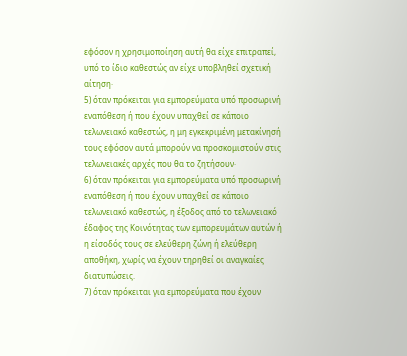εφόσον η χρησιμοποίηση αυτή θα είχε επιτραπεί, υπό το ίδιο καθεστώς αν είχε υποβληθεί σχετική αίτηση·
5) όταν πρόκειται για εμπορεύματα υπό προσωρινή εναπόθεση ή που έχουν υπαχθεί σε κάποιο τελωνειακό καθεστώς, η μη εγκεκριμένη μετακίνησή τους εφόσον αυτά μπορούν να προσκομιστούν στις τελωνειακές αρχές που θα το ζητήσουν·
6) όταν πρόκειται για εμπορεύματα υπό προσωρινή εναπόθεση ή που έχουν υπαχθεί σε κάποιο τελωνειακό καθεστώς, η έξοδος από το τελωνειακό έδαφος της Κοινότητας των εμπορευμάτων αυτών ή η είσοδός τους σε ελεύθερη ζώνη ή ελεύθερη αποθήκη, χωρίς να έχουν τηρηθεί οι αναγκαίες διατυπώσεις.
7) όταν πρόκειται για εμπορεύματα που έχουν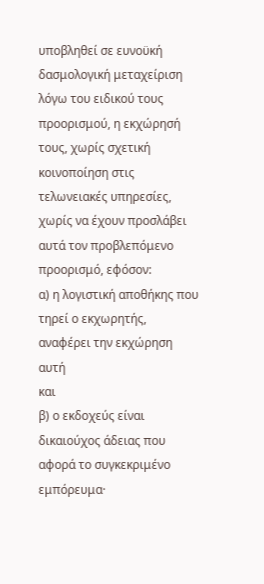υποβληθεί σε ευνοϋκή δασμολογική μεταχείριση λόγω του ειδικού τους προορισμού, η εκχώρησή τους, χωρίς σχετική κοινοποίηση στις τελωνειακές υπηρεσίες, χωρίς να έχουν προσλάβει αυτά τον προβλεπόμενο προορισμό, εφόσον:
α) η λογιστική αποθήκης που τηρεί ο εκχωρητής, αναφέρει την εκχώρηση αυτή
και
β) ο εκδοχεύς είναι δικαιούχος άδειας που αφορά το συγκεκριμένο εμπόρευμα·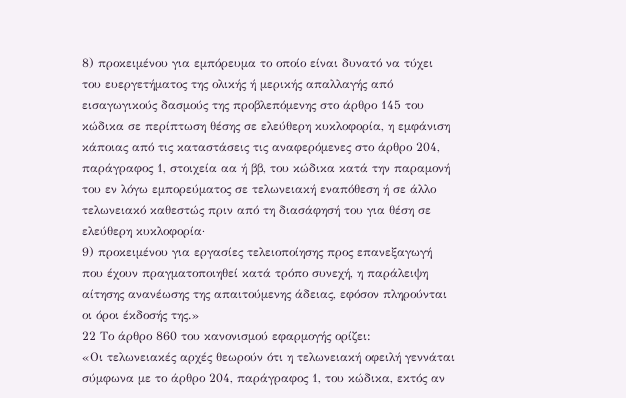8) προκειμένου για εμπόρευμα το οποίο είναι δυνατό να τύχει του ευεργετήματος της ολικής ή μερικής απαλλαγής από εισαγωγικούς δασμούς της προβλεπόμενης στο άρθρο 145 του κώδικα σε περίπτωση θέσης σε ελεύθερη κυκλοφορία, η εμφάνιση κάποιας από τις καταστάσεις τις αναφερόμενες στο άρθρο 204, παράγραφος 1, στοιχεία αα ή ββ, του κώδικα κατά την παραμονή του εν λόγω εμπορεύματος σε τελωνειακή εναπόθεση ή σε άλλο τελωνειακό καθεστώς πριν από τη διασάφησή του για θέση σε ελεύθερη κυκλοφορία·
9) προκειμένου για εργασίες τελειοποίησης προς επανεξαγωγή που έχουν πραγματοποιηθεί κατά τρόπο συνεχή, η παράλειψη αίτησης ανανέωσης της απαιτούμενης άδειας, εφόσον πληρούνται οι όροι έκδοσής της.»
22 Το άρθρο 860 του κανονισμού εφαρμογής ορίζει:
«Οι τελωνειακές αρχές θεωρούν ότι η τελωνειακή οφειλή γεννάται σύμφωνα με το άρθρο 204, παράγραφος 1, του κώδικα, εκτός αν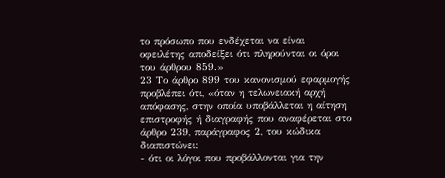το πρόσωπο που ενδέχεται να είναι οφειλέτης αποδείξει ότι πληρούνται οι όροι του άρθρου 859.»
23 Το άρθρο 899 του κανονισμού εφαρμογής προβλέπει ότι, «όταν η τελωνειακή αρχή απόφασης, στην οποία υποβάλλεται η αίτηση επιστροφής ή διαγραφής που αναφέρεται στο άρθρο 239, παράγραφος 2, του κώδικα διαπιστώνει:
- ότι οι λόγοι που προβάλλονται για την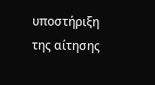υποστήριξη της αίτησης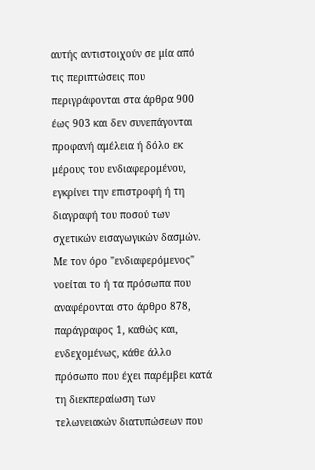αυτής αντιστοιχούν σε μία από τις περιπτώσεις που περιγράφονται στα άρθρα 900 έως 903 και δεν συνεπάγονται προφανή αμέλεια ή δόλο εκ μέρους του ενδιαφερομένου, εγκρίνει την επιστροφή ή τη διαγραφή του ποσού των σχετικών εισαγωγικών δασμών.
Με τον όρο "ενδιαφερόμενος" νοείται το ή τα πρόσωπα που αναφέρονται στο άρθρο 878, παράγραφος 1, καθώς και, ενδεχομένως, κάθε άλλο πρόσωπο που έχει παρέμβει κατά τη διεκπεραίωση των τελωνειακών διατυπώσεων που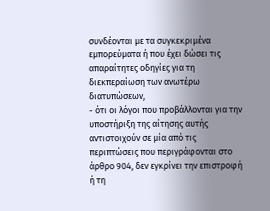συνδέονται με τα συγκεκριμένα εμπορεύματα ή που έχει δώσει τις απαραίτητες οδηγίες για τη διεκπεραίωση των ανωτέρω διατυπώσεων,
- ότι οι λόγοι που προβάλλονται για την υποστήριξη της αίτησης αυτής αντιστοιχούν σε μία από τις περιπτώσεις που περιγράφονται στο άρθρο 904, δεν εγκρίνει την επιστροφή ή τη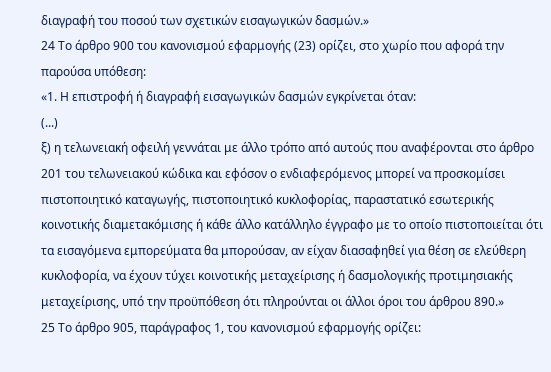διαγραφή του ποσού των σχετικών εισαγωγικών δασμών.»
24 Το άρθρο 900 του κανονισμού εφαρμογής (23) ορίζει, στο χωρίο που αφορά την παρούσα υπόθεση:
«1. Η επιστροφή ή διαγραφή εισαγωγικών δασμών εγκρίνεται όταν:
(...)
ξ) η τελωνειακή οφειλή γεννάται με άλλο τρόπο από αυτούς που αναφέρονται στο άρθρο 201 του τελωνειακού κώδικα και εφόσον ο ενδιαφερόμενος μπορεί να προσκομίσει πιστοποιητικό καταγωγής, πιστοποιητικό κυκλοφορίας, παραστατικό εσωτερικής κοινοτικής διαμετακόμισης ή κάθε άλλο κατάλληλο έγγραφο με το οποίο πιστοποιείται ότι τα εισαγόμενα εμπορεύματα θα μπορούσαν, αν είχαν διασαφηθεί για θέση σε ελεύθερη κυκλοφορία, να έχουν τύχει κοινοτικής μεταχείρισης ή δασμολογικής προτιμησιακής μεταχείρισης, υπό την προϋπόθεση ότι πληρούνται οι άλλοι όροι του άρθρου 890.»
25 Το άρθρο 905, παράγραφος 1, του κανονισμού εφαρμογής ορίζει: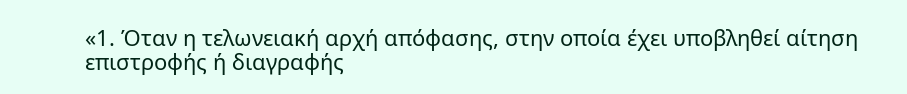«1. Όταν η τελωνειακή αρχή απόφασης, στην οποία έχει υποβληθεί αίτηση επιστροφής ή διαγραφής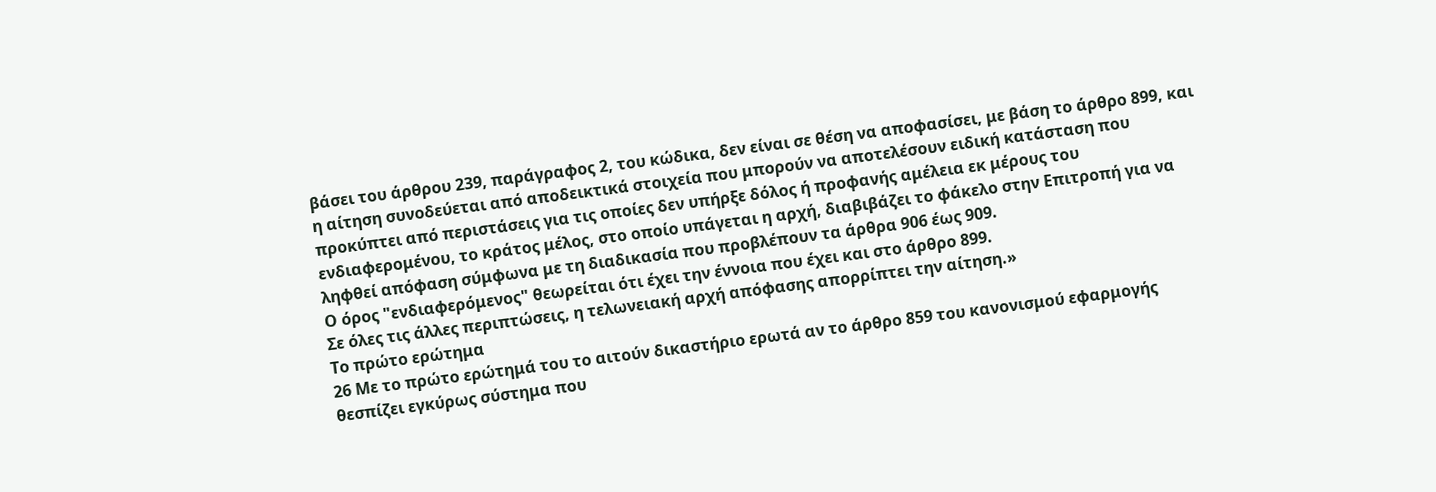βάσει του άρθρου 239, παράγραφος 2, του κώδικα, δεν είναι σε θέση να αποφασίσει, με βάση το άρθρο 899, και η αίτηση συνοδεύεται από αποδεικτικά στοιχεία που μπορούν να αποτελέσουν ειδική κατάσταση που προκύπτει από περιστάσεις για τις οποίες δεν υπήρξε δόλος ή προφανής αμέλεια εκ μέρους του ενδιαφερομένου, το κράτος μέλος, στο οποίο υπάγεται η αρχή, διαβιβάζει το φάκελο στην Επιτροπή για να ληφθεί απόφαση σύμφωνα με τη διαδικασία που προβλέπουν τα άρθρα 906 έως 909.
Ο όρος "ενδιαφερόμενος" θεωρείται ότι έχει την έννοια που έχει και στο άρθρο 899.
Σε όλες τις άλλες περιπτώσεις, η τελωνειακή αρχή απόφασης απορρίπτει την αίτηση.»
Το πρώτο ερώτημα
26 Με το πρώτο ερώτημά του το αιτούν δικαστήριο ερωτά αν το άρθρο 859 του κανονισμού εφαρμογής θεσπίζει εγκύρως σύστημα που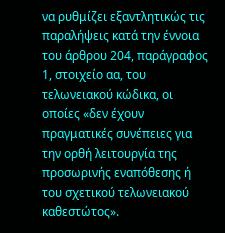να ρυθμίζει εξαντλητικώς τις παραλήψεις κατά την έννοια του άρθρου 204, παράγραφος 1, στοιχείο αα, του τελωνειακού κώδικα, οι οποίες «δεν έχουν πραγματικές συνέπειες για την ορθή λειτουργία της προσωρινής εναπόθεσης ή του σχετικού τελωνειακού καθεστώτος».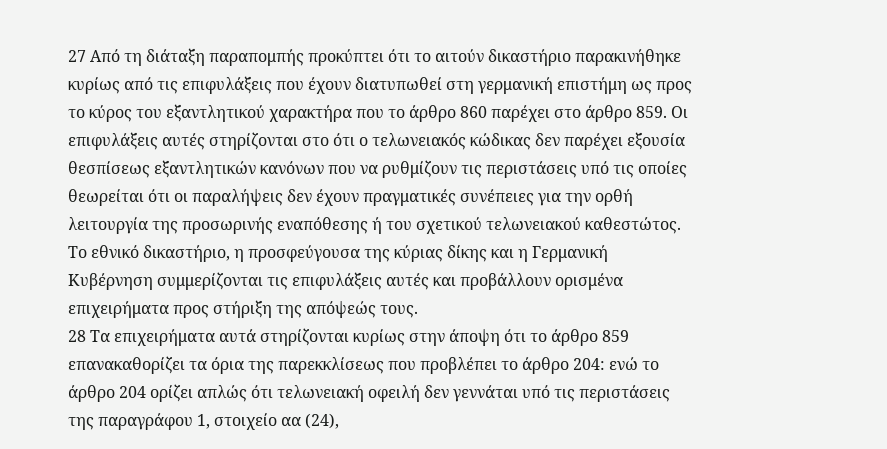27 Από τη διάταξη παραπομπής προκύπτει ότι το αιτούν δικαστήριο παρακινήθηκε κυρίως από τις επιφυλάξεις που έχουν διατυπωθεί στη γερμανική επιστήμη ως προς το κύρος του εξαντλητικού χαρακτήρα που το άρθρο 860 παρέχει στο άρθρο 859. Οι επιφυλάξεις αυτές στηρίζονται στο ότι ο τελωνειακός κώδικας δεν παρέχει εξουσία θεσπίσεως εξαντλητικών κανόνων που να ρυθμίζουν τις περιστάσεις υπό τις οποίες θεωρείται ότι οι παραλήψεις δεν έχουν πραγματικές συνέπειες για την ορθή λειτουργία της προσωρινής εναπόθεσης ή του σχετικού τελωνειακού καθεστώτος. Το εθνικό δικαστήριο, η προσφεύγουσα της κύριας δίκης και η Γερμανική Κυβέρνηση συμμερίζονται τις επιφυλάξεις αυτές και προβάλλουν ορισμένα επιχειρήματα προς στήριξη της απόψεώς τους.
28 Τα επιχειρήματα αυτά στηρίζονται κυρίως στην άποψη ότι το άρθρο 859 επανακαθορίζει τα όρια της παρεκκλίσεως που προβλέπει το άρθρο 204: ενώ το άρθρο 204 ορίζει απλώς ότι τελωνειακή οφειλή δεν γεννάται υπό τις περιστάσεις της παραγράφου 1, στοιχείο αα (24),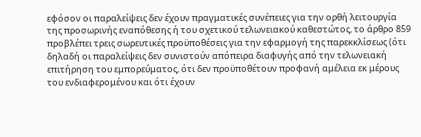εφόσον οι παραλείψεις δεν έχουν πραγματικές συνέπειες για την ορθή λειτουργία της προσωρινής εναπόθεσης ή του σχετικού τελωνειακού καθεστώτος, το άρθρο 859 προβλέπει τρεις σωρευτικές προϋποθέσεις για την εφαρμογή της παρεκκλίσεως (ότι δηλαδή οι παραλείψεις δεν συνιστούν απόπειρα διαφυγής από την τελωνειακή επιτήρηση του εμπορεύματος, ότι δεν προϋποθέτουν προφανή αμέλεια εκ μέρους του ενδιαφερομένου και ότι έχουν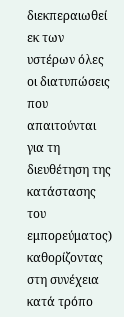διεκπεραιωθεί εκ των υστέρων όλες οι διατυπώσεις που απαιτούνται για τη διευθέτηση της κατάστασης του εμπορεύματος) καθορίζοντας στη συνέχεια κατά τρόπο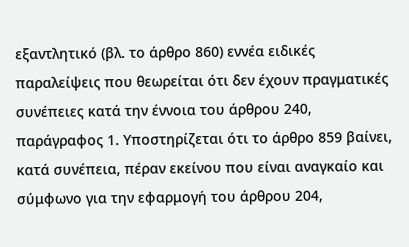εξαντλητικό (βλ. το άρθρο 860) εννέα ειδικές παραλείψεις που θεωρείται ότι δεν έχουν πραγματικές συνέπειες κατά την έννοια του άρθρου 240, παράγραφος 1. Υποστηρίζεται ότι το άρθρο 859 βαίνει, κατά συνέπεια, πέραν εκείνου που είναι αναγκαίο και σύμφωνο για την εφαρμογή του άρθρου 204,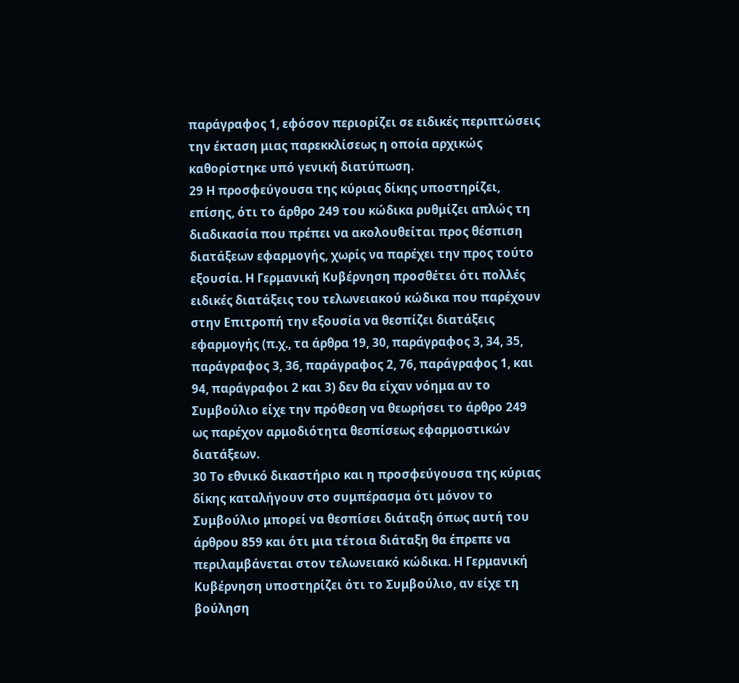παράγραφος 1, εφόσον περιορίζει σε ειδικές περιπτώσεις την έκταση μιας παρεκκλίσεως η οποία αρχικώς καθορίστηκε υπό γενική διατύπωση.
29 Η προσφεύγουσα της κύριας δίκης υποστηρίζει, επίσης, ότι το άρθρο 249 του κώδικα ρυθμίζει απλώς τη διαδικασία που πρέπει να ακολουθείται προς θέσπιση διατάξεων εφαρμογής, χωρίς να παρέχει την προς τούτο εξουσία. Η Γερμανική Κυβέρνηση προσθέτει ότι πολλές ειδικές διατάξεις του τελωνειακού κώδικα που παρέχουν στην Επιτροπή την εξουσία να θεσπίζει διατάξεις εφαρμογής (π.χ., τα άρθρα 19, 30, παράγραφος 3, 34, 35, παράγραφος 3, 36, παράγραφος 2, 76, παράγραφος 1, και 94, παράγραφοι 2 και 3) δεν θα είχαν νόημα αν το Συμβούλιο είχε την πρόθεση να θεωρήσει το άρθρο 249 ως παρέχον αρμοδιότητα θεσπίσεως εφαρμοστικών διατάξεων.
30 Το εθνικό δικαστήριο και η προσφεύγουσα της κύριας δίκης καταλήγουν στο συμπέρασμα ότι μόνον το Συμβούλιο μπορεί να θεσπίσει διάταξη όπως αυτή του άρθρου 859 και ότι μια τέτοια διάταξη θα έπρεπε να περιλαμβάνεται στον τελωνειακό κώδικα. Η Γερμανική Κυβέρνηση υποστηρίζει ότι το Συμβούλιο, αν είχε τη βούληση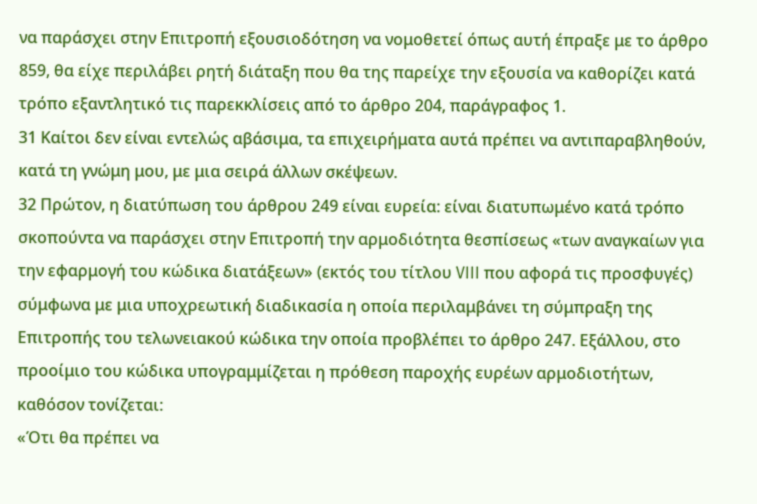να παράσχει στην Επιτροπή εξουσιοδότηση να νομοθετεί όπως αυτή έπραξε με το άρθρο 859, θα είχε περιλάβει ρητή διάταξη που θα της παρείχε την εξουσία να καθορίζει κατά τρόπο εξαντλητικό τις παρεκκλίσεις από το άρθρο 204, παράγραφος 1.
31 Καίτοι δεν είναι εντελώς αβάσιμα, τα επιχειρήματα αυτά πρέπει να αντιπαραβληθούν, κατά τη γνώμη μου, με μια σειρά άλλων σκέψεων.
32 Πρώτον, η διατύπωση του άρθρου 249 είναι ευρεία: είναι διατυπωμένο κατά τρόπο σκοπούντα να παράσχει στην Επιτροπή την αρμοδιότητα θεσπίσεως «των αναγκαίων για την εφαρμογή του κώδικα διατάξεων» (εκτός του τίτλου VIII που αφορά τις προσφυγές) σύμφωνα με μια υποχρεωτική διαδικασία η οποία περιλαμβάνει τη σύμπραξη της Επιτροπής του τελωνειακού κώδικα την οποία προβλέπει το άρθρο 247. Εξάλλου, στο προοίμιο του κώδικα υπογραμμίζεται η πρόθεση παροχής ευρέων αρμοδιοτήτων, καθόσον τονίζεται:
«Ότι θα πρέπει να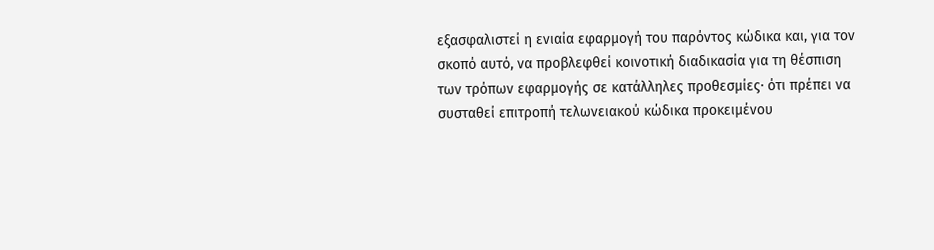εξασφαλιστεί η ενιαία εφαρμογή του παρόντος κώδικα και, για τον σκοπό αυτό, να προβλεφθεί κοινοτική διαδικασία για τη θέσπιση των τρόπων εφαρμογής σε κατάλληλες προθεσμίες· ότι πρέπει να συσταθεί επιτροπή τελωνειακού κώδικα προκειμένου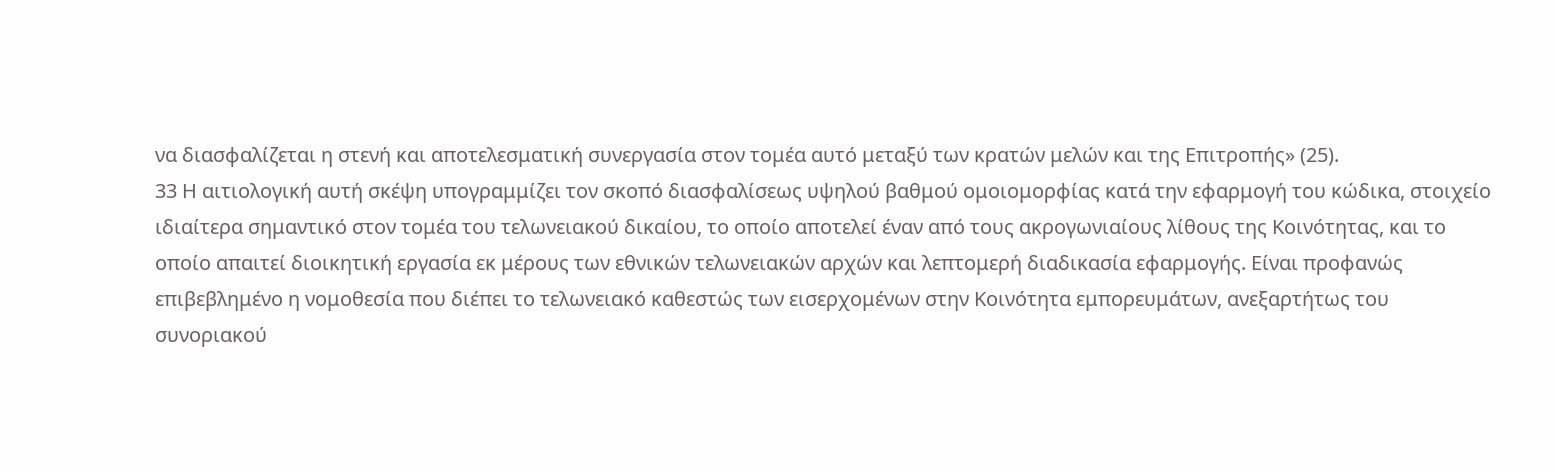να διασφαλίζεται η στενή και αποτελεσματική συνεργασία στον τομέα αυτό μεταξύ των κρατών μελών και της Επιτροπής» (25).
33 Η αιτιολογική αυτή σκέψη υπογραμμίζει τον σκοπό διασφαλίσεως υψηλού βαθμού ομοιομορφίας κατά την εφαρμογή του κώδικα, στοιχείο ιδιαίτερα σημαντικό στον τομέα του τελωνειακού δικαίου, το οποίο αποτελεί έναν από τους ακρογωνιαίους λίθους της Κοινότητας, και το οποίο απαιτεί διοικητική εργασία εκ μέρους των εθνικών τελωνειακών αρχών και λεπτομερή διαδικασία εφαρμογής. Είναι προφανώς επιβεβλημένο η νομοθεσία που διέπει το τελωνειακό καθεστώς των εισερχομένων στην Κοινότητα εμπορευμάτων, ανεξαρτήτως του συνοριακού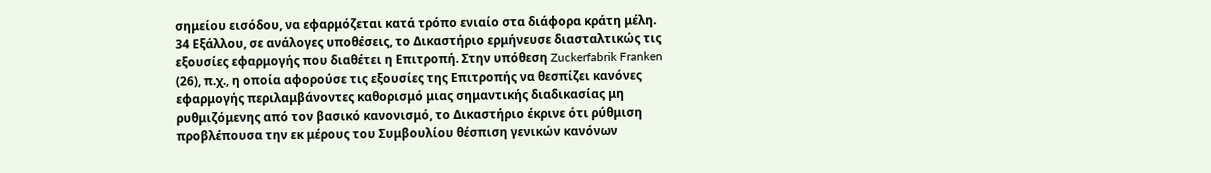σημείου εισόδου, να εφαρμόζεται κατά τρόπο ενιαίο στα διάφορα κράτη μέλη.
34 Εξάλλου, σε ανάλογες υποθέσεις, το Δικαστήριο ερμήνευσε διασταλτικώς τις εξουσίες εφαρμογής που διαθέτει η Επιτροπή. Στην υπόθεση Zuckerfabrik Franken (26), π.χ., η οποία αφορούσε τις εξουσίες της Επιτροπής να θεσπίζει κανόνες εφαρμογής περιλαμβάνοντες καθορισμό μιας σημαντικής διαδικασίας μη ρυθμιζόμενης από τον βασικό κανονισμό, το Δικαστήριο έκρινε ότι ρύθμιση προβλέπουσα την εκ μέρους του Συμβουλίου θέσπιση γενικών κανόνων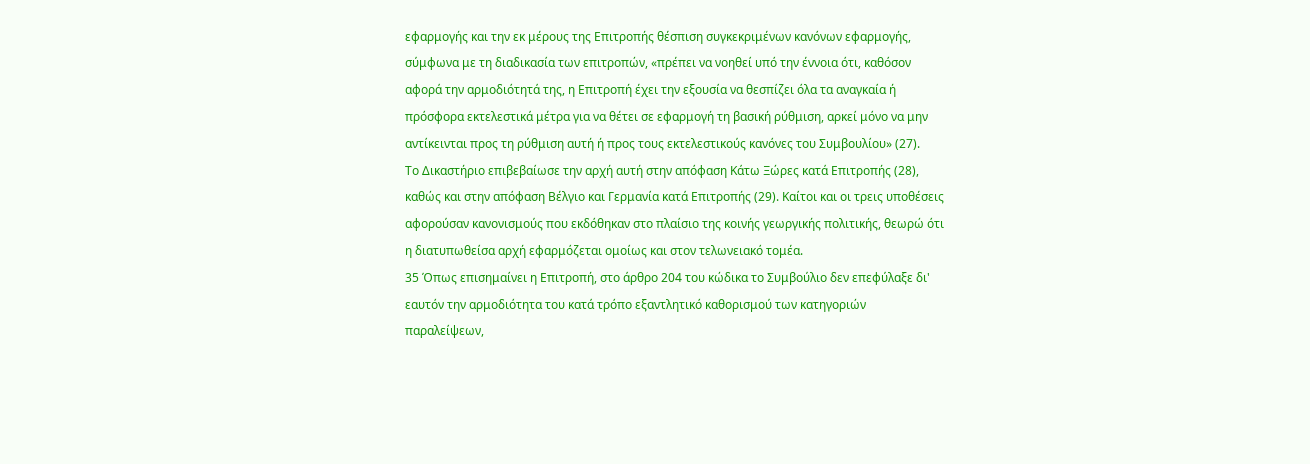εφαρμογής και την εκ μέρους της Επιτροπής θέσπιση συγκεκριμένων κανόνων εφαρμογής, σύμφωνα με τη διαδικασία των επιτροπών, «πρέπει να νοηθεί υπό την έννοια ότι, καθόσον αφορά την αρμοδιότητά της, η Επιτροπή έχει την εξουσία να θεσπίζει όλα τα αναγκαία ή πρόσφορα εκτελεστικά μέτρα για να θέτει σε εφαρμογή τη βασική ρύθμιση, αρκεί μόνο να μην αντίκεινται προς τη ρύθμιση αυτή ή προς τους εκτελεστικούς κανόνες του Συμβουλίου» (27).
Το Δικαστήριο επιβεβαίωσε την αρχή αυτή στην απόφαση Κάτω Ξώρες κατά Επιτροπής (28), καθώς και στην απόφαση Βέλγιο και Γερμανία κατά Επιτροπής (29). Καίτοι και οι τρεις υποθέσεις αφορούσαν κανονισμούς που εκδόθηκαν στο πλαίσιο της κοινής γεωργικής πολιτικής, θεωρώ ότι η διατυπωθείσα αρχή εφαρμόζεται ομοίως και στον τελωνειακό τομέα.
35 Όπως επισημαίνει η Επιτροπή, στο άρθρο 204 του κώδικα το Συμβούλιο δεν επεφύλαξε δι' εαυτόν την αρμοδιότητα του κατά τρόπο εξαντλητικό καθορισμού των κατηγοριών παραλείψεων,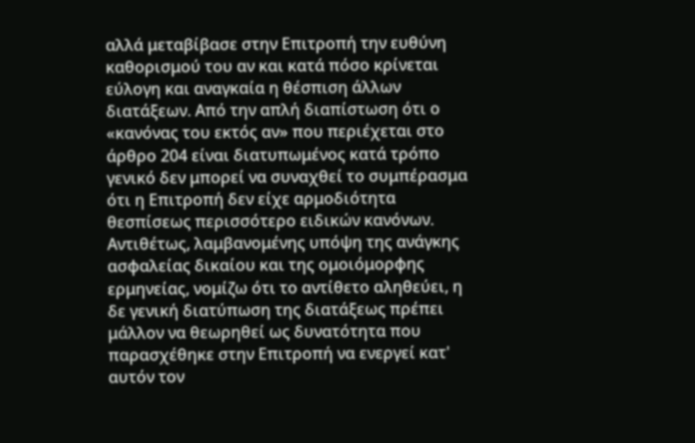αλλά μεταβίβασε στην Επιτροπή την ευθύνη καθορισμού του αν και κατά πόσο κρίνεται εύλογη και αναγκαία η θέσπιση άλλων διατάξεων. Από την απλή διαπίστωση ότι ο «κανόνας του εκτός αν» που περιέχεται στο άρθρο 204 είναι διατυπωμένος κατά τρόπο γενικό δεν μπορεί να συναχθεί το συμπέρασμα ότι η Επιτροπή δεν είχε αρμοδιότητα θεσπίσεως περισσότερο ειδικών κανόνων. Αντιθέτως, λαμβανομένης υπόψη της ανάγκης ασφαλείας δικαίου και της ομοιόμορφης ερμηνείας, νομίζω ότι το αντίθετο αληθεύει, η δε γενική διατύπωση της διατάξεως πρέπει μάλλον να θεωρηθεί ως δυνατότητα που παρασχέθηκε στην Επιτροπή να ενεργεί κατ' αυτόν τον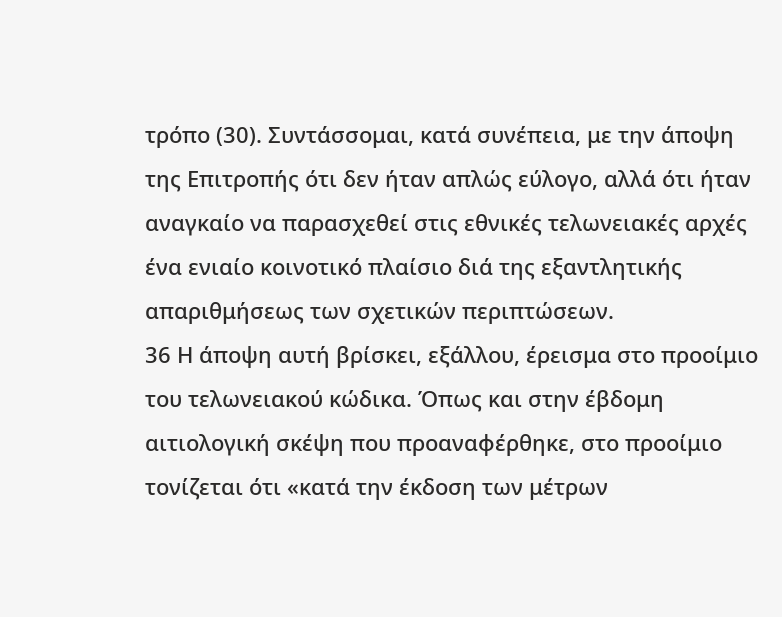τρόπο (30). Συντάσσομαι, κατά συνέπεια, με την άποψη της Επιτροπής ότι δεν ήταν απλώς εύλογο, αλλά ότι ήταν αναγκαίο να παρασχεθεί στις εθνικές τελωνειακές αρχές ένα ενιαίο κοινοτικό πλαίσιο διά της εξαντλητικής απαριθμήσεως των σχετικών περιπτώσεων.
36 Η άποψη αυτή βρίσκει, εξάλλου, έρεισμα στο προοίμιο του τελωνειακού κώδικα. Όπως και στην έβδομη αιτιολογική σκέψη που προαναφέρθηκε, στο προοίμιο τονίζεται ότι «κατά την έκδοση των μέτρων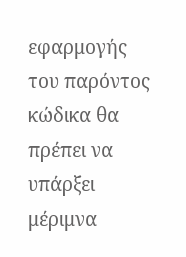εφαρμογής του παρόντος κώδικα θα πρέπει να υπάρξει μέριμνα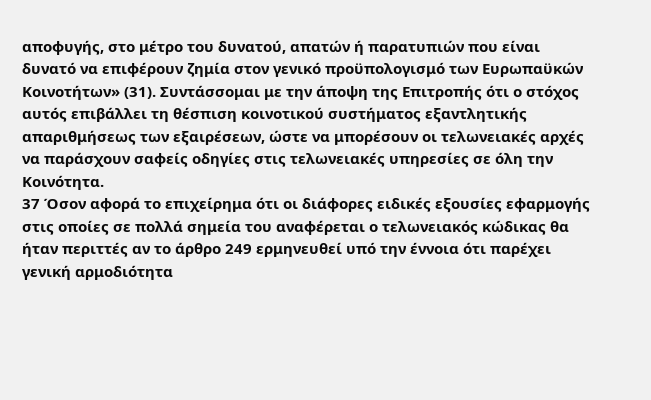αποφυγής, στο μέτρο του δυνατού, απατών ή παρατυπιών που είναι δυνατό να επιφέρουν ζημία στον γενικό προϋπολογισμό των Ευρωπαϋκών Κοινοτήτων» (31). Συντάσσομαι με την άποψη της Επιτροπής ότι ο στόχος αυτός επιβάλλει τη θέσπιση κοινοτικού συστήματος εξαντλητικής απαριθμήσεως των εξαιρέσεων, ώστε να μπορέσουν οι τελωνειακές αρχές να παράσχουν σαφείς οδηγίες στις τελωνειακές υπηρεσίες σε όλη την Κοινότητα.
37 Όσον αφορά το επιχείρημα ότι οι διάφορες ειδικές εξουσίες εφαρμογής στις οποίες σε πολλά σημεία του αναφέρεται ο τελωνειακός κώδικας θα ήταν περιττές αν το άρθρο 249 ερμηνευθεί υπό την έννοια ότι παρέχει γενική αρμοδιότητα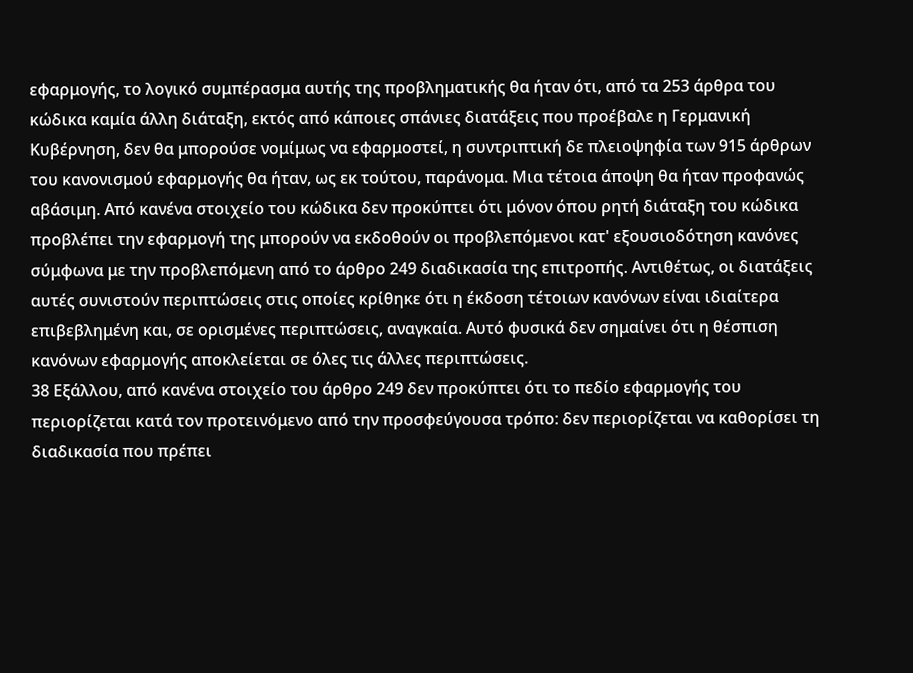εφαρμογής, το λογικό συμπέρασμα αυτής της προβληματικής θα ήταν ότι, από τα 253 άρθρα του κώδικα καμία άλλη διάταξη, εκτός από κάποιες σπάνιες διατάξεις που προέβαλε η Γερμανική Κυβέρνηση, δεν θα μπορούσε νομίμως να εφαρμοστεί, η συντριπτική δε πλειοψηφία των 915 άρθρων του κανονισμού εφαρμογής θα ήταν, ως εκ τούτου, παράνομα. Μια τέτοια άποψη θα ήταν προφανώς αβάσιμη. Από κανένα στοιχείο του κώδικα δεν προκύπτει ότι μόνον όπου ρητή διάταξη του κώδικα προβλέπει την εφαρμογή της μπορούν να εκδοθούν οι προβλεπόμενοι κατ' εξουσιοδότηση κανόνες σύμφωνα με την προβλεπόμενη από το άρθρο 249 διαδικασία της επιτροπής. Αντιθέτως, οι διατάξεις αυτές συνιστούν περιπτώσεις στις οποίες κρίθηκε ότι η έκδοση τέτοιων κανόνων είναι ιδιαίτερα επιβεβλημένη και, σε ορισμένες περιπτώσεις, αναγκαία. Αυτό φυσικά δεν σημαίνει ότι η θέσπιση κανόνων εφαρμογής αποκλείεται σε όλες τις άλλες περιπτώσεις.
38 Εξάλλου, από κανένα στοιχείο του άρθρο 249 δεν προκύπτει ότι το πεδίο εφαρμογής του περιορίζεται κατά τον προτεινόμενο από την προσφεύγουσα τρόπο: δεν περιορίζεται να καθορίσει τη διαδικασία που πρέπει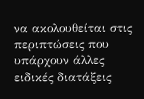να ακολουθείται στις περιπτώσεις που υπάρχουν άλλες ειδικές διατάξεις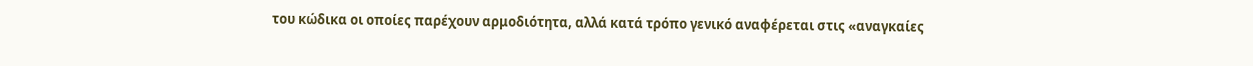του κώδικα οι οποίες παρέχουν αρμοδιότητα, αλλά κατά τρόπο γενικό αναφέρεται στις «αναγκαίες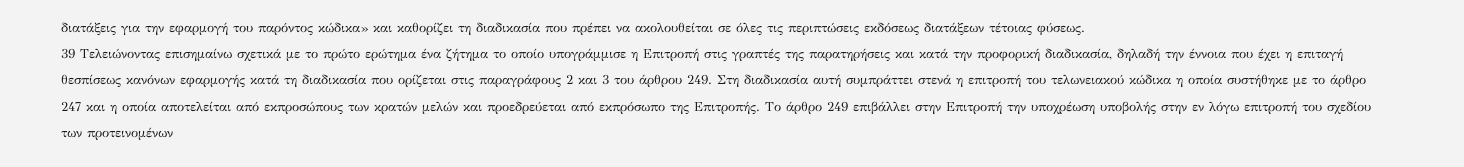διατάξεις για την εφαρμογή του παρόντος κώδικα» και καθορίζει τη διαδικασία που πρέπει να ακολουθείται σε όλες τις περιπτώσεις εκδόσεως διατάξεων τέτοιας φύσεως.
39 Τελειώνοντας επισημαίνω σχετικά με το πρώτο ερώτημα ένα ζήτημα το οποίο υπογράμμισε η Επιτροπή στις γραπτές της παρατηρήσεις και κατά την προφορική διαδικασία, δηλαδή την έννοια που έχει η επιταγή θεσπίσεως κανόνων εφαρμογής κατά τη διαδικασία που ορίζεται στις παραγράφους 2 και 3 του άρθρου 249. Στη διαδικασία αυτή συμπράττει στενά η επιτροπή του τελωνειακού κώδικα η οποία συστήθηκε με το άρθρο 247 και η οποία αποτελείται από εκπροσώπους των κρατών μελών και προεδρεύεται από εκπρόσωπο της Επιτροπής. Το άρθρο 249 επιβάλλει στην Επιτροπή την υποχρέωση υποβολής στην εν λόγω επιτροπή του σχεδίου των προτεινομένων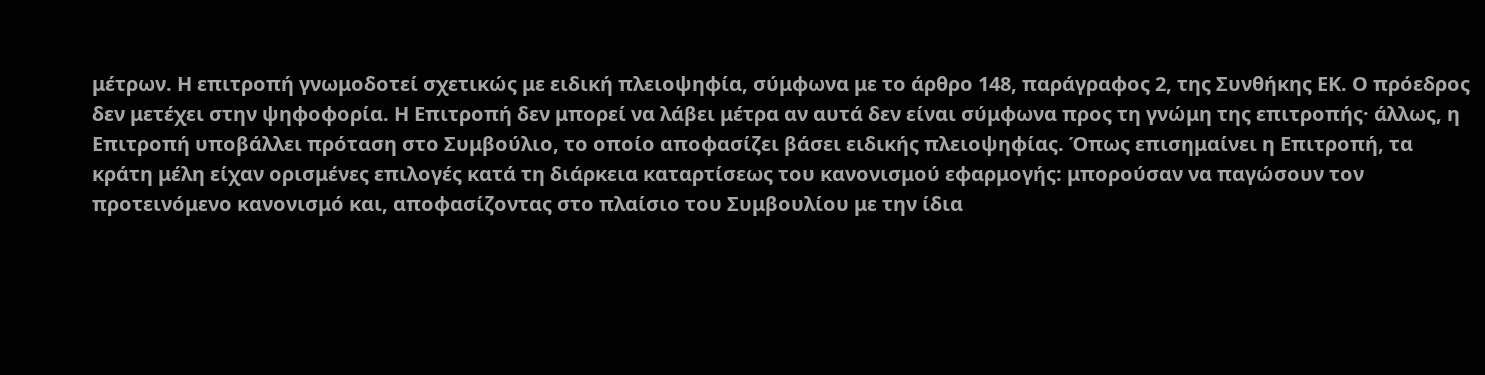μέτρων. Η επιτροπή γνωμοδοτεί σχετικώς με ειδική πλειοψηφία, σύμφωνα με το άρθρο 148, παράγραφος 2, της Συνθήκης ΕΚ. Ο πρόεδρος δεν μετέχει στην ψηφοφορία. Η Επιτροπή δεν μπορεί να λάβει μέτρα αν αυτά δεν είναι σύμφωνα προς τη γνώμη της επιτροπής· άλλως, η Επιτροπή υποβάλλει πρόταση στο Συμβούλιο, το οποίο αποφασίζει βάσει ειδικής πλειοψηφίας. Όπως επισημαίνει η Επιτροπή, τα κράτη μέλη είχαν ορισμένες επιλογές κατά τη διάρκεια καταρτίσεως του κανονισμού εφαρμογής: μπορούσαν να παγώσουν τον προτεινόμενο κανονισμό και, αποφασίζοντας στο πλαίσιο του Συμβουλίου με την ίδια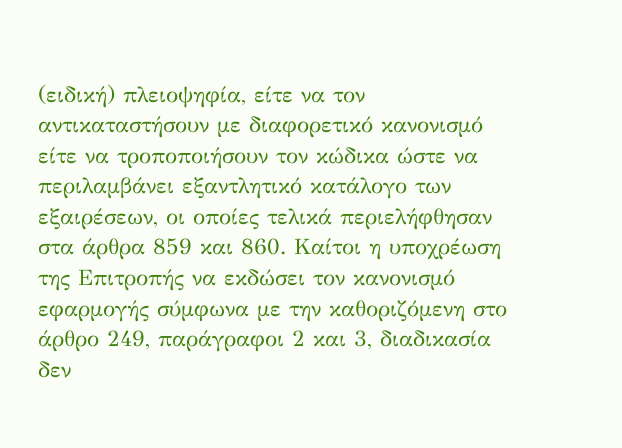(ειδική) πλειοψηφία, είτε να τον αντικαταστήσουν με διαφορετικό κανονισμό είτε να τροποποιήσουν τον κώδικα ώστε να περιλαμβάνει εξαντλητικό κατάλογο των εξαιρέσεων, οι οποίες τελικά περιελήφθησαν στα άρθρα 859 και 860. Καίτοι η υποχρέωση της Επιτροπής να εκδώσει τον κανονισμό εφαρμογής σύμφωνα με την καθοριζόμενη στο άρθρο 249, παράγραφοι 2 και 3, διαδικασία δεν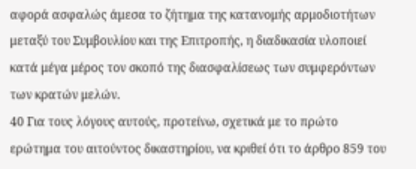αφορά ασφαλώς άμεσα το ζήτημα της κατανομής αρμοδιοτήτων μεταξύ του Συμβουλίου και της Επιτροπής, η διαδικασία υλοποιεί κατά μέγα μέρος τον σκοπό της διασφαλίσεως των συμφερόντων των κρατών μελών.
40 Για τους λόγους αυτούς, προτείνω, σχετικά με το πρώτο ερώτημα του αιτούντος δικαστηρίου, να κριθεί ότι το άρθρο 859 του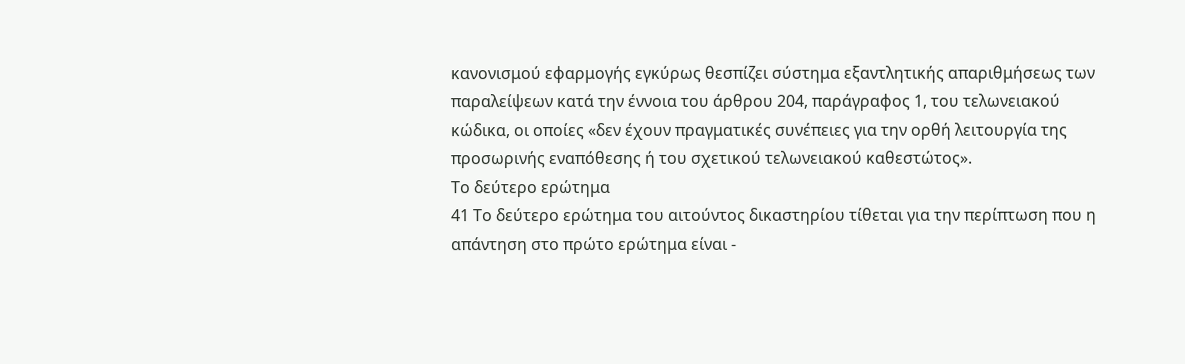κανονισμού εφαρμογής εγκύρως θεσπίζει σύστημα εξαντλητικής απαριθμήσεως των παραλείψεων κατά την έννοια του άρθρου 204, παράγραφος 1, του τελωνειακού κώδικα, οι οποίες «δεν έχουν πραγματικές συνέπειες για την ορθή λειτουργία της προσωρινής εναπόθεσης ή του σχετικού τελωνειακού καθεστώτος».
Το δεύτερο ερώτημα
41 Το δεύτερο ερώτημα του αιτούντος δικαστηρίου τίθεται για την περίπτωση που η απάντηση στο πρώτο ερώτημα είναι -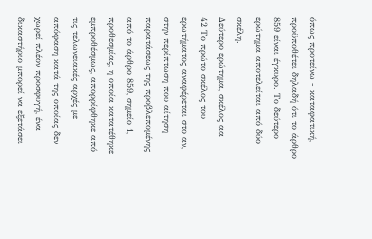όπως προτείνω - καταφατική, προϋποθέτει δηλαδή ότι το άρθρο 859 είναι έγκυρο. Το δεύτερο ερώτημα αποτελείται από δύο σκέλη.
Δεύτερο ερώτημα, σκέλος αα
42 Το πρώτο σκέλος του ερωτήματος αναφέρεται στο αν, στην περίπτωση που αίτηση παρατάσεως της προβλεπομένης από το άρθρο 859, σημείο 1, προθεσμίας, η οποία κατατέθηκε εμπροθέσμως, απορρίφθηκε από τις τελωνειακές αρχές με απόφαση κατά της οποίας δεν χωρεί πλέον προσφυγή, ένα δικαστήριο μπορεί να εξετάσει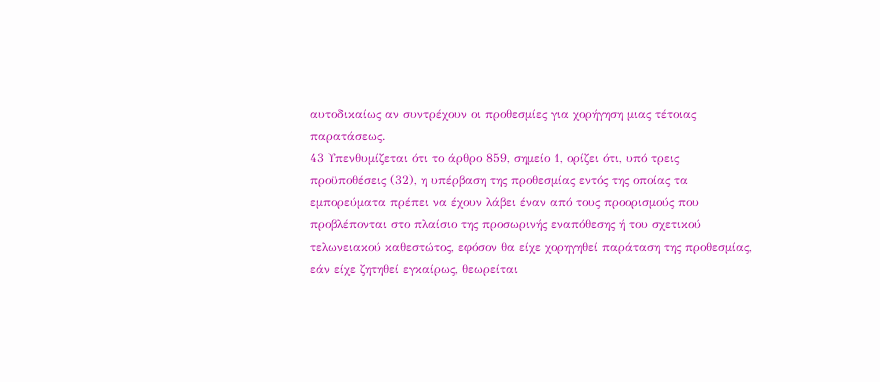αυτοδικαίως αν συντρέχουν οι προθεσμίες για χορήγηση μιας τέτοιας παρατάσεως.
43 Υπενθυμίζεται ότι το άρθρο 859, σημείο 1, ορίζει ότι, υπό τρεις προϋποθέσεις (32), η υπέρβαση της προθεσμίας εντός της οποίας τα εμπορεύματα πρέπει να έχουν λάβει έναν από τους προορισμούς που προβλέπονται στο πλαίσιο της προσωρινής εναπόθεσης ή του σχετικού τελωνειακού καθεστώτος, εφόσον θα είχε χορηγηθεί παράταση της προθεσμίας, εάν είχε ζητηθεί εγκαίρως, θεωρείται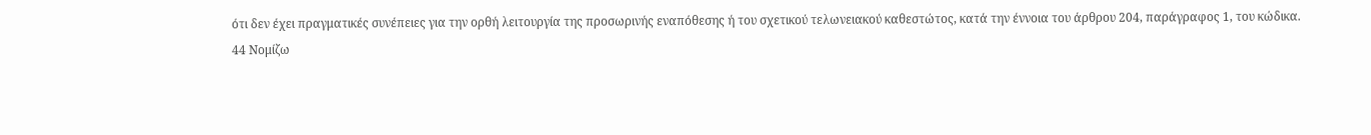ότι δεν έχει πραγματικές συνέπειες για την ορθή λειτουργία της προσωρινής εναπόθεσης ή του σχετικού τελωνειακού καθεστώτος, κατά την έννοια του άρθρου 204, παράγραφος 1, του κώδικα.
44 Νομίζω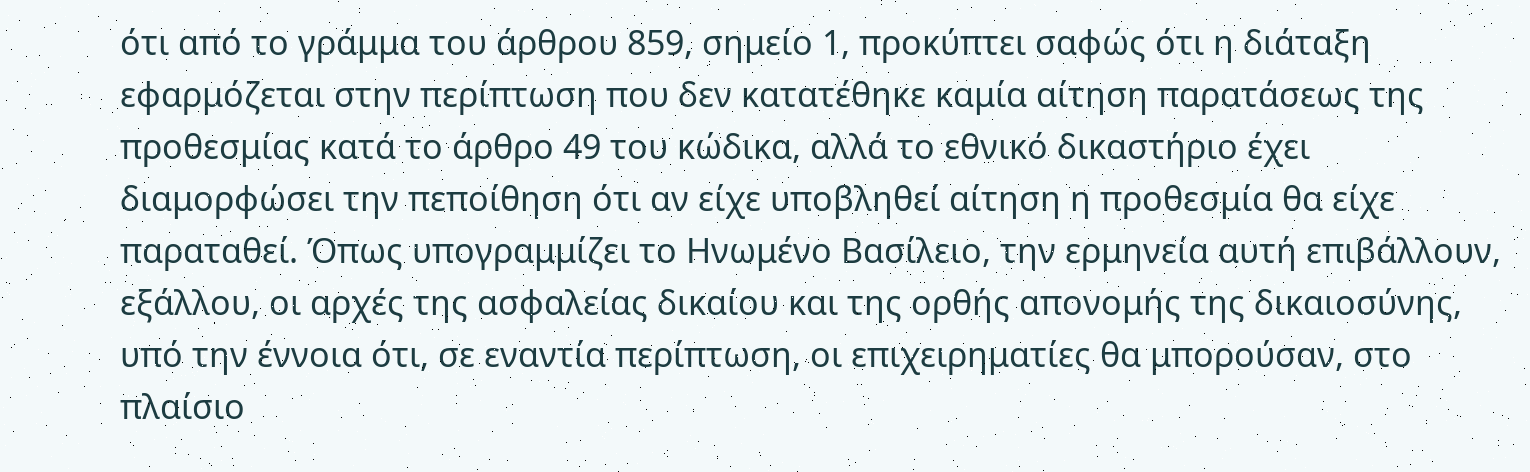ότι από το γράμμα του άρθρου 859, σημείο 1, προκύπτει σαφώς ότι η διάταξη εφαρμόζεται στην περίπτωση που δεν κατατέθηκε καμία αίτηση παρατάσεως της προθεσμίας κατά το άρθρο 49 του κώδικα, αλλά το εθνικό δικαστήριο έχει διαμορφώσει την πεποίθηση ότι αν είχε υποβληθεί αίτηση η προθεσμία θα είχε παραταθεί. Όπως υπογραμμίζει το Ηνωμένο Βασίλειο, την ερμηνεία αυτή επιβάλλουν, εξάλλου, οι αρχές της ασφαλείας δικαίου και της ορθής απονομής της δικαιοσύνης, υπό την έννοια ότι, σε εναντία περίπτωση, οι επιχειρηματίες θα μπορούσαν, στο πλαίσιο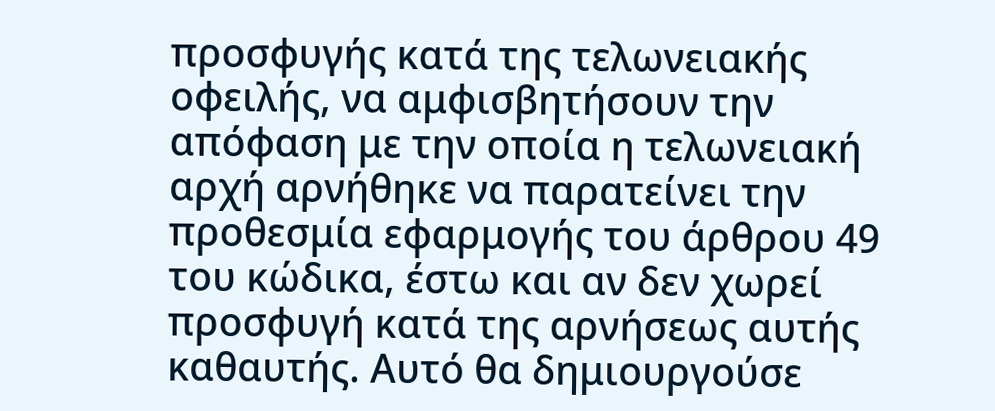προσφυγής κατά της τελωνειακής οφειλής, να αμφισβητήσουν την απόφαση με την οποία η τελωνειακή αρχή αρνήθηκε να παρατείνει την προθεσμία εφαρμογής του άρθρου 49 του κώδικα, έστω και αν δεν χωρεί προσφυγή κατά της αρνήσεως αυτής καθαυτής. Αυτό θα δημιουργούσε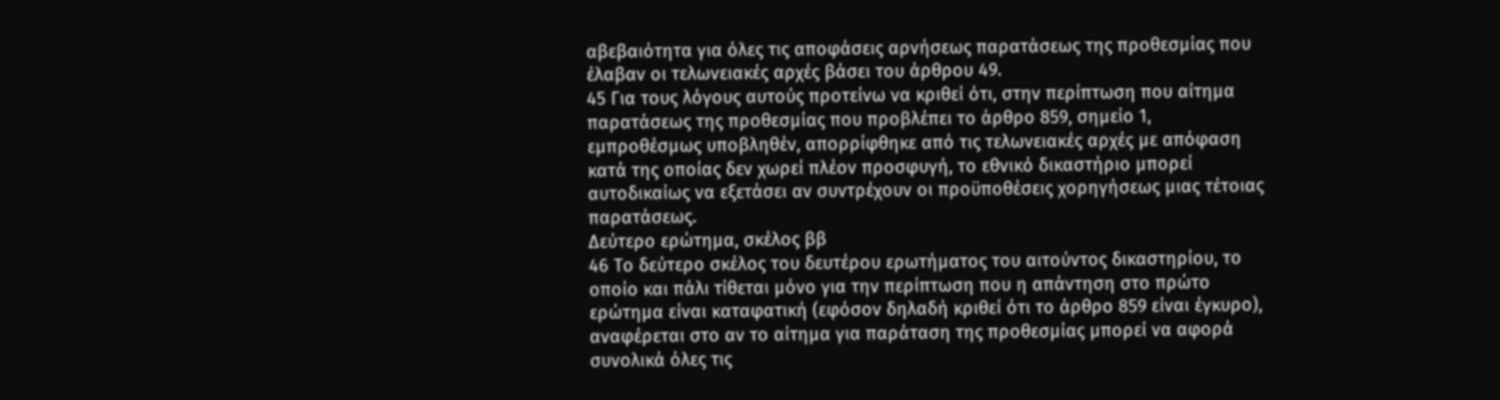αβεβαιότητα για όλες τις αποφάσεις αρνήσεως παρατάσεως της προθεσμίας που έλαβαν οι τελωνειακές αρχές βάσει του άρθρου 49.
45 Για τους λόγους αυτούς προτείνω να κριθεί ότι, στην περίπτωση που αίτημα παρατάσεως της προθεσμίας που προβλέπει το άρθρο 859, σημείο 1, εμπροθέσμως υποβληθέν, απορρίφθηκε από τις τελωνειακές αρχές με απόφαση κατά της οποίας δεν χωρεί πλέον προσφυγή, το εθνικό δικαστήριο μπορεί αυτοδικαίως να εξετάσει αν συντρέχουν οι προϋποθέσεις χορηγήσεως μιας τέτοιας παρατάσεως.
Δεύτερο ερώτημα, σκέλος ββ
46 Το δεύτερο σκέλος του δευτέρου ερωτήματος του αιτούντος δικαστηρίου, το οποίο και πάλι τίθεται μόνο για την περίπτωση που η απάντηση στο πρώτο ερώτημα είναι καταφατική (εφόσον δηλαδή κριθεί ότι το άρθρο 859 είναι έγκυρο), αναφέρεται στο αν το αίτημα για παράταση της προθεσμίας μπορεί να αφορά συνολικά όλες τις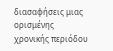διασαφήσεις μιας ορισμένης χρονικής περιόδου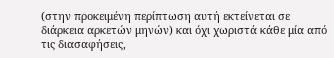(στην προκειμένη περίπτωση αυτή εκτείνεται σε διάρκεια αρκετών μηνών) και όχι χωριστά κάθε μία από τις διασαφήσεις,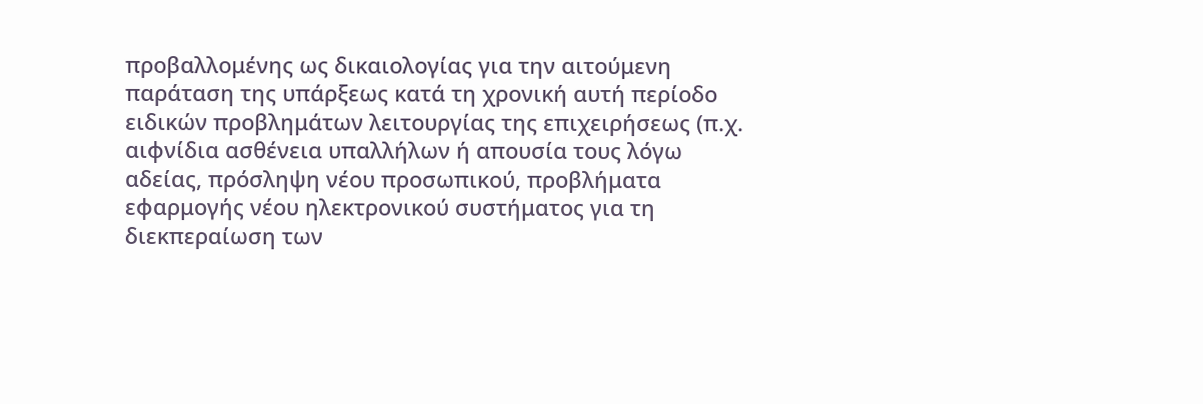προβαλλομένης ως δικαιολογίας για την αιτούμενη παράταση της υπάρξεως κατά τη χρονική αυτή περίοδο ειδικών προβλημάτων λειτουργίας της επιχειρήσεως (π.χ. αιφνίδια ασθένεια υπαλλήλων ή απουσία τους λόγω αδείας, πρόσληψη νέου προσωπικού, προβλήματα εφαρμογής νέου ηλεκτρονικού συστήματος για τη διεκπεραίωση των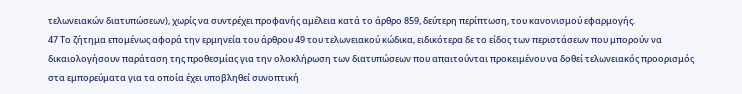τελωνειακών διατυπώσεων), χωρίς να συντρέχει προφανής αμέλεια κατά το άρθρο 859, δεύτερη περίπτωση, του κανονισμού εφαρμογής.
47 Το ζήτημα επομένως αφορά την ερμηνεία του άρθρου 49 του τελωνειακού κώδικα, ειδικότερα δε το είδος των περιστάσεων που μπορούν να δικαιολογήσουν παράταση της προθεσμίας για την ολοκλήρωση των διατυπώσεων που απαιτούνται προκειμένου να δοθεί τελωνειακός προορισμός στα εμπορεύματα για τα οποία έχει υποβληθεί συνοπτική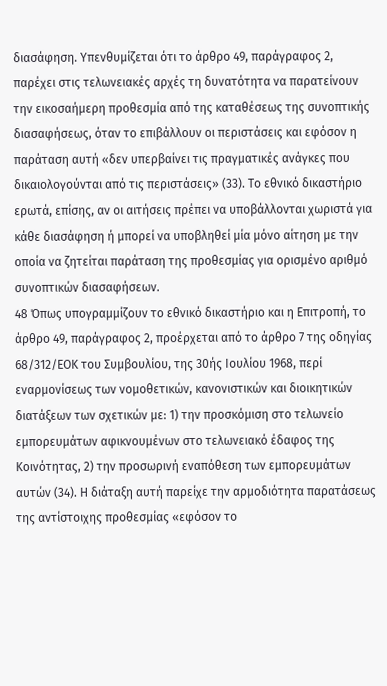διασάφηση. Υπενθυμίζεται ότι το άρθρο 49, παράγραφος 2, παρέχει στις τελωνειακές αρχές τη δυνατότητα να παρατείνουν την εικοσαήμερη προθεσμία από της καταθέσεως της συνοπτικής διασαφήσεως, όταν το επιβάλλουν οι περιστάσεις και εφόσον η παράταση αυτή «δεν υπερβαίνει τις πραγματικές ανάγκες που δικαιολογούνται από τις περιστάσεις» (33). Το εθνικό δικαστήριο ερωτά, επίσης, αν οι αιτήσεις πρέπει να υποβάλλονται χωριστά για κάθε διασάφηση ή μπορεί να υποβληθεί μία μόνο αίτηση με την οποία να ζητείται παράταση της προθεσμίας για ορισμένο αριθμό συνοπτικών διασαφήσεων.
48 Όπως υπογραμμίζουν το εθνικό δικαστήριο και η Επιτροπή, το άρθρο 49, παράγραφος 2, προέρχεται από το άρθρο 7 της οδηγίας 68/312/ΕΟΚ του Συμβουλίου, της 30ής Ιουλίου 1968, περί εναρμονίσεως των νομοθετικών, κανονιστικών και διοικητικών διατάξεων των σχετικών με: 1) την προσκόμιση στο τελωνείο εμπορευμάτων αφικνουμένων στο τελωνειακό έδαφος της Κοινότητας, 2) την προσωρινή εναπόθεση των εμπορευμάτων αυτών (34). Η διάταξη αυτή παρείχε την αρμοδιότητα παρατάσεως της αντίστοιχης προθεσμίας «εφόσον το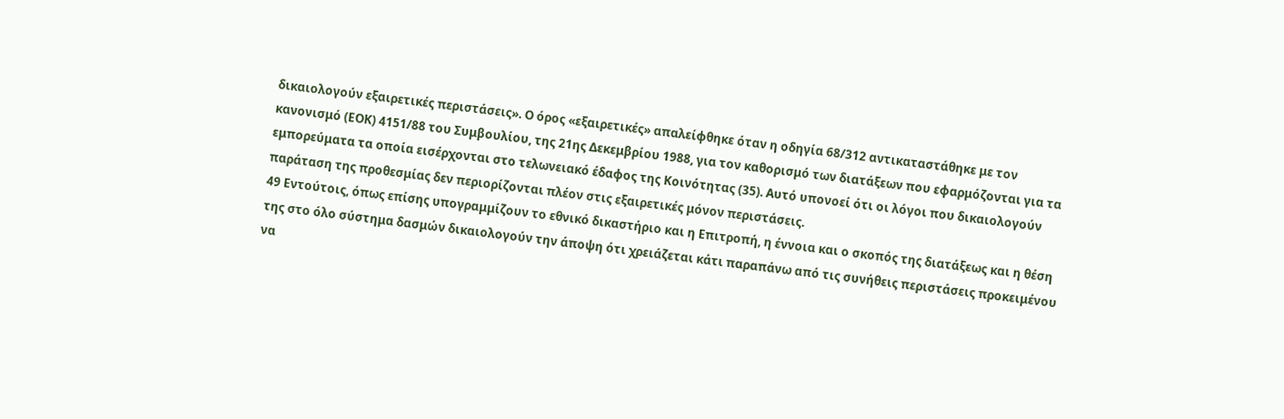δικαιολογούν εξαιρετικές περιστάσεις». Ο όρος «εξαιρετικές» απαλείφθηκε όταν η οδηγία 68/312 αντικαταστάθηκε με τον κανονισμό (ΕΟΚ) 4151/88 του Συμβουλίου, της 21ης Δεκεμβρίου 1988, για τον καθορισμό των διατάξεων που εφαρμόζονται για τα εμπορεύματα τα οποία εισέρχονται στο τελωνειακό έδαφος της Κοινότητας (35). Αυτό υπονοεί ότι οι λόγοι που δικαιολογούν παράταση της προθεσμίας δεν περιορίζονται πλέον στις εξαιρετικές μόνον περιστάσεις.
49 Εντούτοις, όπως επίσης υπογραμμίζουν το εθνικό δικαστήριο και η Επιτροπή, η έννοια και ο σκοπός της διατάξεως και η θέση της στο όλο σύστημα δασμών δικαιολογούν την άποψη ότι χρειάζεται κάτι παραπάνω από τις συνήθεις περιστάσεις προκειμένου να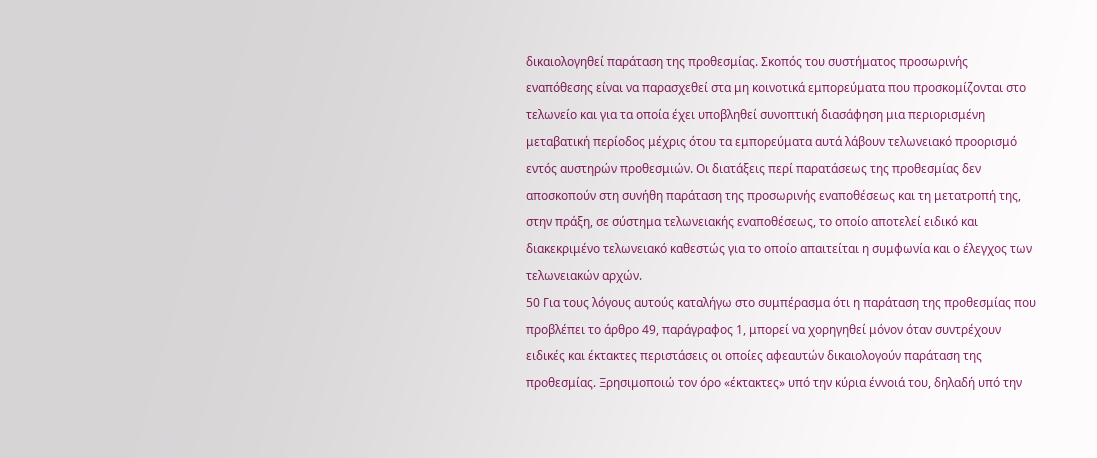δικαιολογηθεί παράταση της προθεσμίας. Σκοπός του συστήματος προσωρινής εναπόθεσης είναι να παρασχεθεί στα μη κοινοτικά εμπορεύματα που προσκομίζονται στο τελωνείο και για τα οποία έχει υποβληθεί συνοπτική διασάφηση μια περιορισμένη μεταβατική περίοδος μέχρις ότου τα εμπορεύματα αυτά λάβουν τελωνειακό προορισμό εντός αυστηρών προθεσμιών. Οι διατάξεις περί παρατάσεως της προθεσμίας δεν αποσκοπούν στη συνήθη παράταση της προσωρινής εναποθέσεως και τη μετατροπή της, στην πράξη, σε σύστημα τελωνειακής εναποθέσεως, το οποίο αποτελεί ειδικό και διακεκριμένο τελωνειακό καθεστώς για το οποίο απαιτείται η συμφωνία και ο έλεγχος των τελωνειακών αρχών.
50 Για τους λόγους αυτούς καταλήγω στο συμπέρασμα ότι η παράταση της προθεσμίας που προβλέπει το άρθρο 49, παράγραφος 1, μπορεί να χορηγηθεί μόνον όταν συντρέχουν ειδικές και έκτακτες περιστάσεις οι οποίες αφεαυτών δικαιολογούν παράταση της προθεσμίας. Ξρησιμοποιώ τον όρο «έκτακτες» υπό την κύρια έννοιά του, δηλαδή υπό την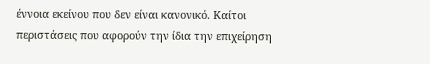έννοια εκείνου που δεν είναι κανονικό. Καίτοι περιστάσεις που αφορούν την ίδια την επιχείρηση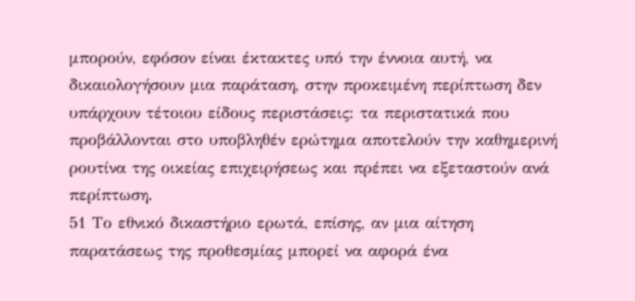μπορούν, εφόσον είναι έκτακτες υπό την έννοια αυτή, να δικαιολογήσουν μια παράταση, στην προκειμένη περίπτωση δεν υπάρχουν τέτοιου είδους περιστάσεις: τα περιστατικά που προβάλλονται στο υποβληθέν ερώτημα αποτελούν την καθημερινή ρουτίνα της οικείας επιχειρήσεως και πρέπει να εξεταστούν ανά περίπτωση.
51 Το εθνικό δικαστήριο ερωτά, επίσης, αν μια αίτηση παρατάσεως της προθεσμίας μπορεί να αφορά ένα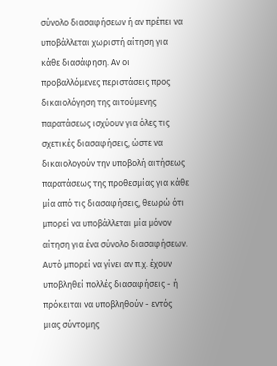σύνολο διασαφήσεων ή αν πρέπει να υποβάλλεται χωριστή αίτηση για κάθε διασάφηση. Αν οι προβαλλόμενες περιστάσεις προς δικαιολόγηση της αιτούμενης παρατάσεως ισχύουν για όλες τις σχετικές διασαφήσεις, ώστε να δικαιολογούν την υποβολή αιτήσεως παρατάσεως της προθεσμίας για κάθε μία από τις διασαφήσεις, θεωρώ ότι μπορεί να υποβάλλεται μία μόνον αίτηση για ένα σύνολο διασαφήσεων. Αυτό μπορεί να γίνει αν π.χ. έχουν υποβληθεί πολλές διασαφήσεις - ή πρόκειται να υποβληθούν - εντός μιας σύντομης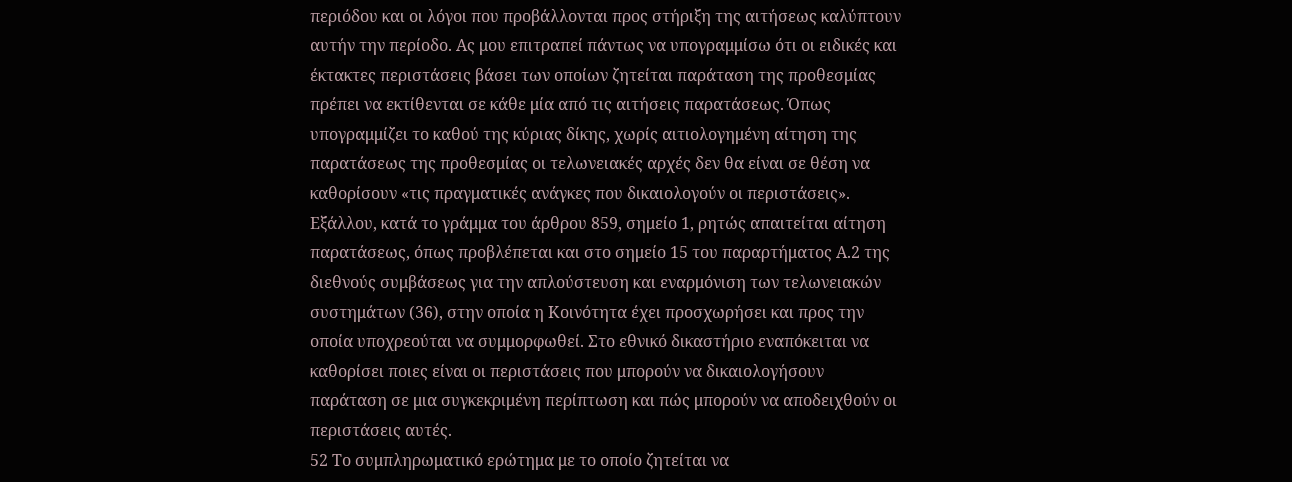περιόδου και οι λόγοι που προβάλλονται προς στήριξη της αιτήσεως καλύπτουν αυτήν την περίοδο. Ας μου επιτραπεί πάντως να υπογραμμίσω ότι οι ειδικές και έκτακτες περιστάσεις βάσει των οποίων ζητείται παράταση της προθεσμίας πρέπει να εκτίθενται σε κάθε μία από τις αιτήσεις παρατάσεως. Όπως υπογραμμίζει το καθού της κύριας δίκης, χωρίς αιτιολογημένη αίτηση της παρατάσεως της προθεσμίας οι τελωνειακές αρχές δεν θα είναι σε θέση να καθορίσουν «τις πραγματικές ανάγκες που δικαιολογούν οι περιστάσεις». Εξάλλου, κατά το γράμμα του άρθρου 859, σημείο 1, ρητώς απαιτείται αίτηση παρατάσεως, όπως προβλέπεται και στο σημείο 15 του παραρτήματος Α.2 της διεθνούς συμβάσεως για την απλούστευση και εναρμόνιση των τελωνειακών συστημάτων (36), στην οποία η Κοινότητα έχει προσχωρήσει και προς την οποία υποχρεούται να συμμορφωθεί. Στο εθνικό δικαστήριο εναπόκειται να καθορίσει ποιες είναι οι περιστάσεις που μπορούν να δικαιολογήσουν παράταση σε μια συγκεκριμένη περίπτωση και πώς μπορούν να αποδειχθούν οι περιστάσεις αυτές.
52 Το συμπληρωματικό ερώτημα με το οποίο ζητείται να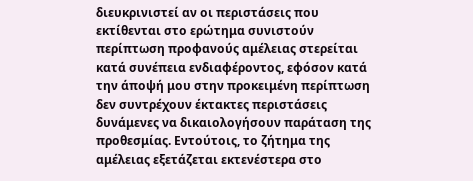διευκρινιστεί αν οι περιστάσεις που εκτίθενται στο ερώτημα συνιστούν περίπτωση προφανούς αμέλειας στερείται κατά συνέπεια ενδιαφέροντος, εφόσον κατά την άποψή μου στην προκειμένη περίπτωση δεν συντρέχουν έκτακτες περιστάσεις δυνάμενες να δικαιολογήσουν παράταση της προθεσμίας. Εντούτοις, το ζήτημα της αμέλειας εξετάζεται εκτενέστερα στο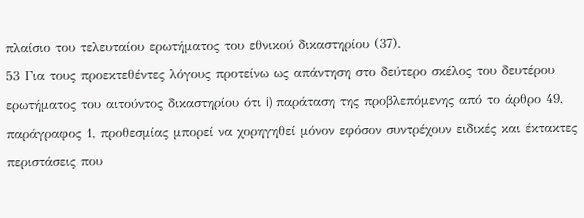πλαίσιο του τελευταίου ερωτήματος του εθνικού δικαστηρίου (37).
53 Για τους προεκτεθέντες λόγους προτείνω ως απάντηση στο δεύτερο σκέλος του δευτέρου ερωτήματος του αιτούντος δικαστηρίου ότι i) παράταση της προβλεπόμενης από το άρθρο 49, παράγραφος 1, προθεσμίας μπορεί να χορηγηθεί μόνον εφόσον συντρέχουν ειδικές και έκτακτες περιστάσεις που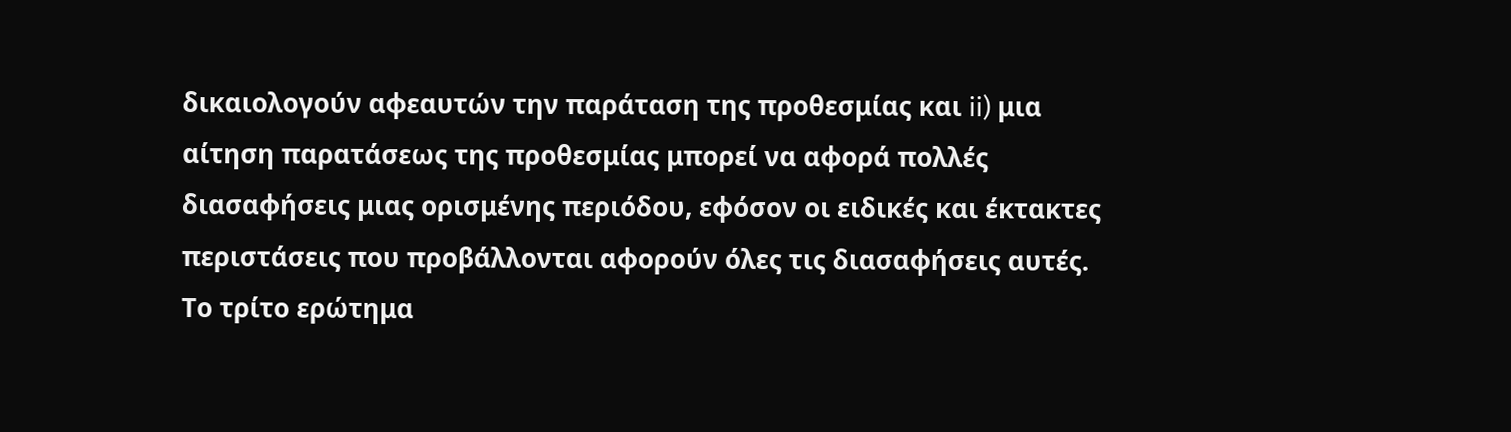δικαιολογούν αφεαυτών την παράταση της προθεσμίας και ii) μια αίτηση παρατάσεως της προθεσμίας μπορεί να αφορά πολλές διασαφήσεις μιας ορισμένης περιόδου, εφόσον οι ειδικές και έκτακτες περιστάσεις που προβάλλονται αφορούν όλες τις διασαφήσεις αυτές.
Το τρίτο ερώτημα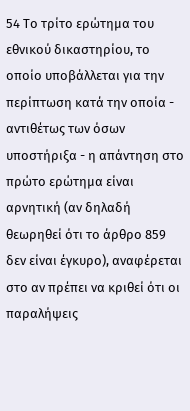54 Το τρίτο ερώτημα του εθνικού δικαστηρίου, το οποίο υποβάλλεται για την περίπτωση κατά την οποία - αντιθέτως των όσων υποστήριξα - η απάντηση στο πρώτο ερώτημα είναι αρνητική (αν δηλαδή θεωρηθεί ότι το άρθρο 859 δεν είναι έγκυρο), αναφέρεται στο αν πρέπει να κριθεί ότι οι παραλήψεις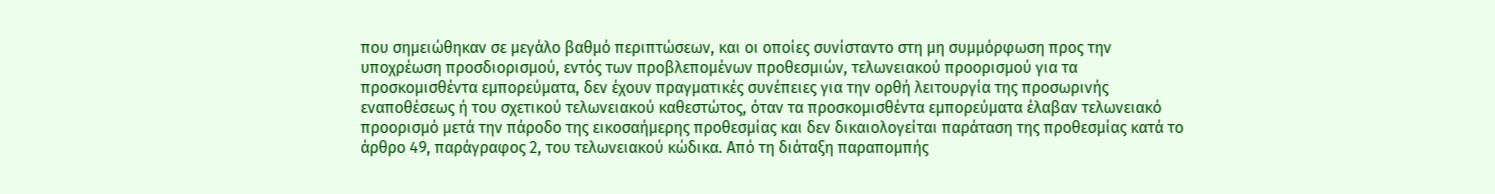που σημειώθηκαν σε μεγάλο βαθμό περιπτώσεων, και οι οποίες συνίσταντο στη μη συμμόρφωση προς την υποχρέωση προσδιορισμού, εντός των προβλεπομένων προθεσμιών, τελωνειακού προορισμού για τα προσκομισθέντα εμπορεύματα, δεν έχουν πραγματικές συνέπειες για την ορθή λειτουργία της προσωρινής εναποθέσεως ή του σχετικού τελωνειακού καθεστώτος, όταν τα προσκομισθέντα εμπορεύματα έλαβαν τελωνειακό προορισμό μετά την πάροδο της εικοσαήμερης προθεσμίας και δεν δικαιολογείται παράταση της προθεσμίας κατά το άρθρο 49, παράγραφος 2, του τελωνειακού κώδικα. Από τη διάταξη παραπομπής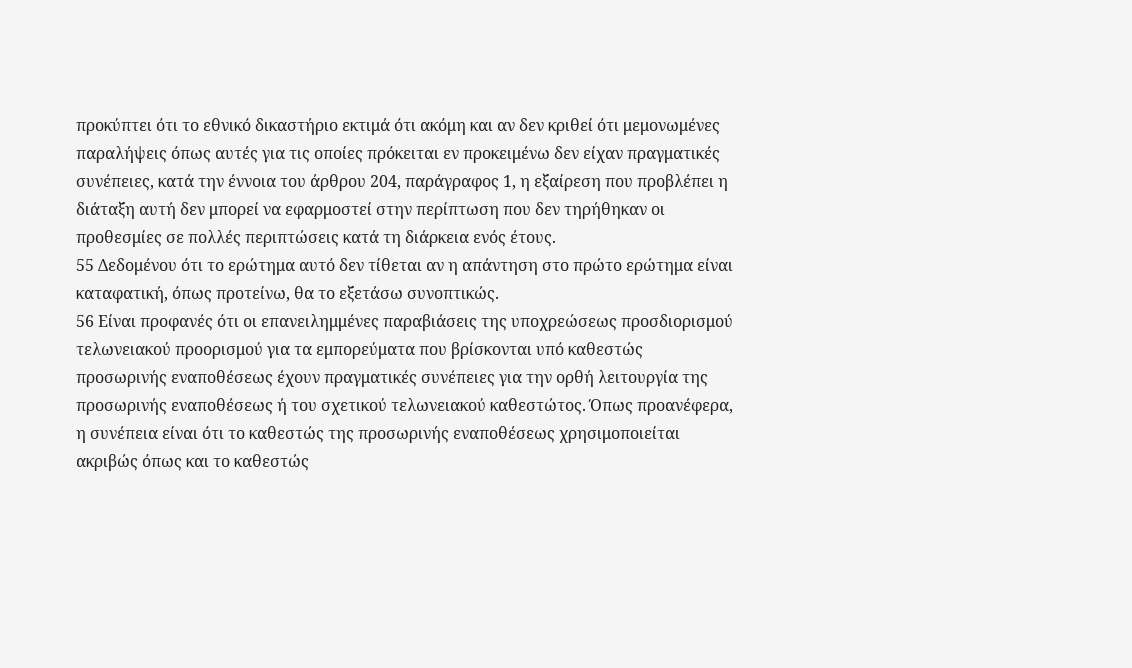προκύπτει ότι το εθνικό δικαστήριο εκτιμά ότι ακόμη και αν δεν κριθεί ότι μεμονωμένες παραλήψεις όπως αυτές για τις οποίες πρόκειται εν προκειμένω δεν είχαν πραγματικές συνέπειες, κατά την έννοια του άρθρου 204, παράγραφος 1, η εξαίρεση που προβλέπει η διάταξη αυτή δεν μπορεί να εφαρμοστεί στην περίπτωση που δεν τηρήθηκαν οι προθεσμίες σε πολλές περιπτώσεις κατά τη διάρκεια ενός έτους.
55 Δεδομένου ότι το ερώτημα αυτό δεν τίθεται αν η απάντηση στο πρώτο ερώτημα είναι καταφατική, όπως προτείνω, θα το εξετάσω συνοπτικώς.
56 Είναι προφανές ότι οι επανειλημμένες παραβιάσεις της υποχρεώσεως προσδιορισμού τελωνειακού προορισμού για τα εμπορεύματα που βρίσκονται υπό καθεστώς προσωρινής εναποθέσεως έχουν πραγματικές συνέπειες για την ορθή λειτουργία της προσωρινής εναποθέσεως ή του σχετικού τελωνειακού καθεστώτος. Όπως προανέφερα, η συνέπεια είναι ότι το καθεστώς της προσωρινής εναποθέσεως χρησιμοποιείται ακριβώς όπως και το καθεστώς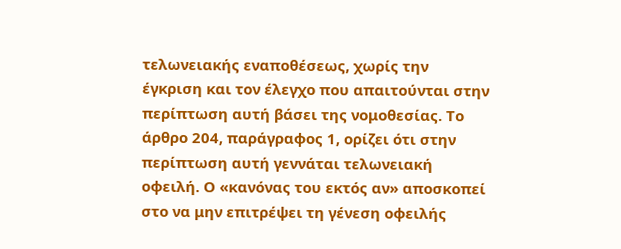τελωνειακής εναποθέσεως, χωρίς την έγκριση και τον έλεγχο που απαιτούνται στην περίπτωση αυτή βάσει της νομοθεσίας. Το άρθρο 204, παράγραφος 1, ορίζει ότι στην περίπτωση αυτή γεννάται τελωνειακή οφειλή. Ο «κανόνας του εκτός αν» αποσκοπεί στο να μην επιτρέψει τη γένεση οφειλής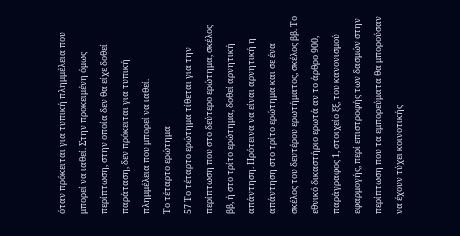όταν πρόκειται για τυπική πλημμέλεια που μπορεί να ιαθεί. Στην προκειμένη όμως περίπτωση, στην οποία δεν θα είχε δοθεί παράταση, δεν πρόκειται για τυπική πλημμέλεια που μπορεί να ιαθεί.
Το τέταρτο ερώτημα
57 Το τέταρτο ερώτημα τίθεται για την περίπτωση που στο δεύτερο ερώτημα, σκέλος ββ, ή στο τρίτο ερώτημα, δοθεί αρνητική απάντηση. Πρότεινα να είναι αρνητική η απάντηση στο τρίτο ερώτημα και σε ένα σκέλος του δευτέρου ερωτήματος, σκέλος ββ. Το εθνικό δικαστήριο ερωτά αν το άρθρο 900, παράγραφος 1, στοιχείο ξξ, του κανονισμού εφαρμογής, περί επιστροφής των δασμών στην περίπτωση που τα εμπορεύματα θα μπορούσαν να έχουν τύχει κοινοτικής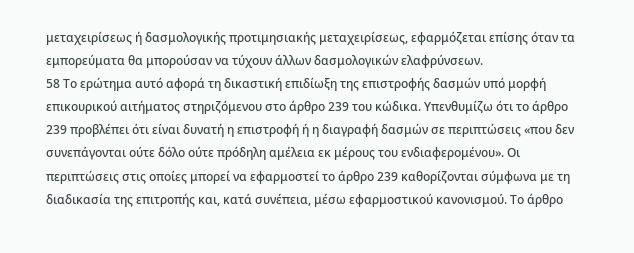μεταχειρίσεως ή δασμολογικής προτιμησιακής μεταχειρίσεως, εφαρμόζεται επίσης όταν τα εμπορεύματα θα μπορούσαν να τύχουν άλλων δασμολογικών ελαφρύνσεων.
58 Το ερώτημα αυτό αφορά τη δικαστική επιδίωξη της επιστροφής δασμών υπό μορφή επικουρικού αιτήματος στηριζόμενου στο άρθρο 239 του κώδικα. Υπενθυμίζω ότι το άρθρο 239 προβλέπει ότι είναι δυνατή η επιστροφή ή η διαγραφή δασμών σε περιπτώσεις «που δεν συνεπάγονται ούτε δόλο ούτε πρόδηλη αμέλεια εκ μέρους του ενδιαφερομένου». Οι περιπτώσεις στις οποίες μπορεί να εφαρμοστεί το άρθρο 239 καθορίζονται σύμφωνα με τη διαδικασία της επιτροπής και, κατά συνέπεια, μέσω εφαρμοστικού κανονισμού. Το άρθρο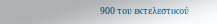900 του εκτελεστικού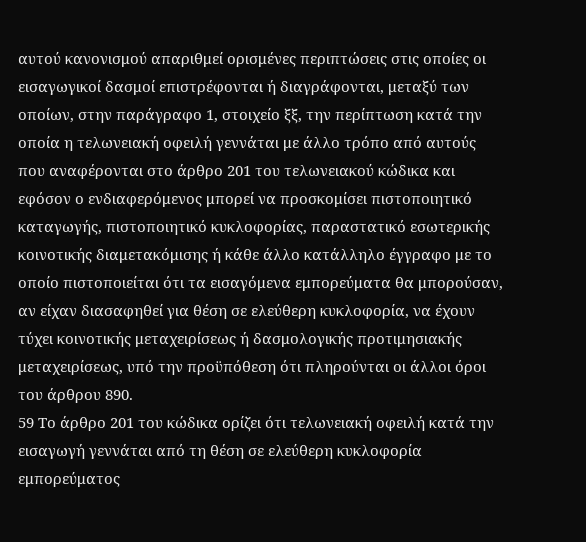αυτού κανονισμού απαριθμεί ορισμένες περιπτώσεις στις οποίες οι εισαγωγικοί δασμοί επιστρέφονται ή διαγράφονται, μεταξύ των οποίων, στην παράγραφο 1, στοιχείο ξξ, την περίπτωση κατά την οποία η τελωνειακή οφειλή γεννάται με άλλο τρόπο από αυτούς που αναφέρονται στο άρθρο 201 του τελωνειακού κώδικα και εφόσον ο ενδιαφερόμενος μπορεί να προσκομίσει πιστοποιητικό καταγωγής, πιστοποιητικό κυκλοφορίας, παραστατικό εσωτερικής κοινοτικής διαμετακόμισης ή κάθε άλλο κατάλληλο έγγραφο με το οποίο πιστοποιείται ότι τα εισαγόμενα εμπορεύματα θα μπορούσαν, αν είχαν διασαφηθεί για θέση σε ελεύθερη κυκλοφορία, να έχουν τύχει κοινοτικής μεταχειρίσεως ή δασμολογικής προτιμησιακής μεταχειρίσεως, υπό την προϋπόθεση ότι πληρούνται οι άλλοι όροι του άρθρου 890.
59 Το άρθρο 201 του κώδικα ορίζει ότι τελωνειακή οφειλή κατά την εισαγωγή γεννάται από τη θέση σε ελεύθερη κυκλοφορία εμπορεύματος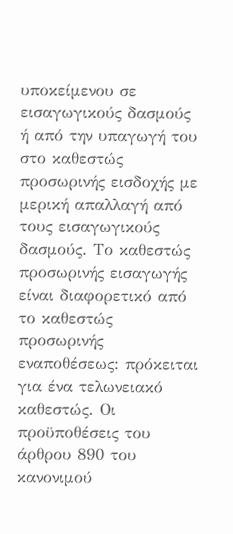υποκείμενου σε εισαγωγικούς δασμούς ή από την υπαγωγή του στο καθεστώς προσωρινής εισδοχής με μερική απαλλαγή από τους εισαγωγικούς δασμούς. Το καθεστώς προσωρινής εισαγωγής είναι διαφορετικό από το καθεστώς προσωρινής εναποθέσεως: πρόκειται για ένα τελωνειακό καθεστώς. Οι προϋποθέσεις του άρθρου 890 του κανονιμού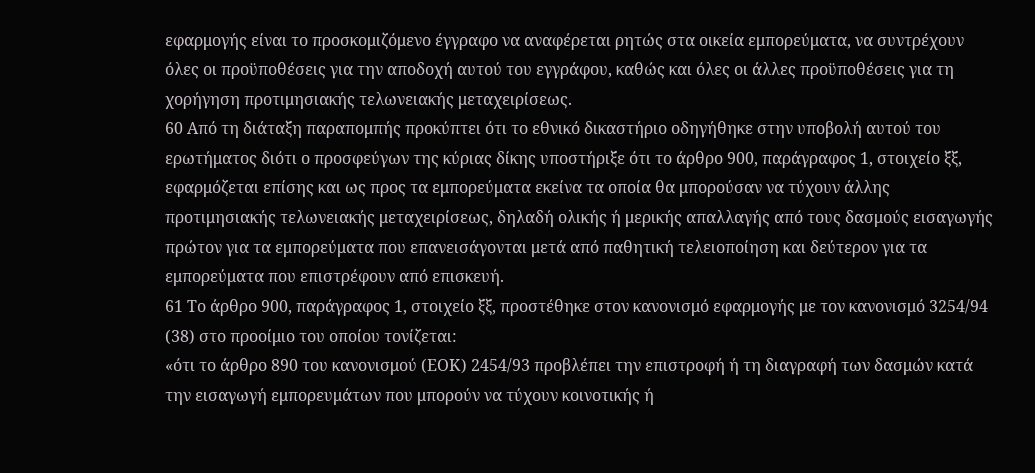εφαρμογής είναι το προσκομιζόμενο έγγραφο να αναφέρεται ρητώς στα οικεία εμπορεύματα, να συντρέχουν όλες οι προϋποθέσεις για την αποδοχή αυτού του εγγράφου, καθώς και όλες οι άλλες προϋποθέσεις για τη χορήγηση προτιμησιακής τελωνειακής μεταχειρίσεως.
60 Από τη διάταξη παραπομπής προκύπτει ότι το εθνικό δικαστήριο οδηγήθηκε στην υποβολή αυτού του ερωτήματος διότι ο προσφεύγων της κύριας δίκης υποστήριξε ότι το άρθρο 900, παράγραφος 1, στοιχείο ξξ, εφαρμόζεται επίσης και ως προς τα εμπορεύματα εκείνα τα οποία θα μπορούσαν να τύχουν άλλης προτιμησιακής τελωνειακής μεταχειρίσεως, δηλαδή ολικής ή μερικής απαλλαγής από τους δασμούς εισαγωγής πρώτον για τα εμπορεύματα που επανεισάγονται μετά από παθητική τελειοποίηση και δεύτερον για τα εμπορεύματα που επιστρέφουν από επισκευή.
61 Το άρθρο 900, παράγραφος 1, στοιχείο ξξ, προστέθηκε στον κανονισμό εφαρμογής με τον κανονισμό 3254/94 (38) στο προοίμιο του οποίου τονίζεται:
«ότι το άρθρο 890 του κανονισμού (ΕΟΚ) 2454/93 προβλέπει την επιστροφή ή τη διαγραφή των δασμών κατά την εισαγωγή εμπορευμάτων που μπορούν να τύχουν κοινοτικής ή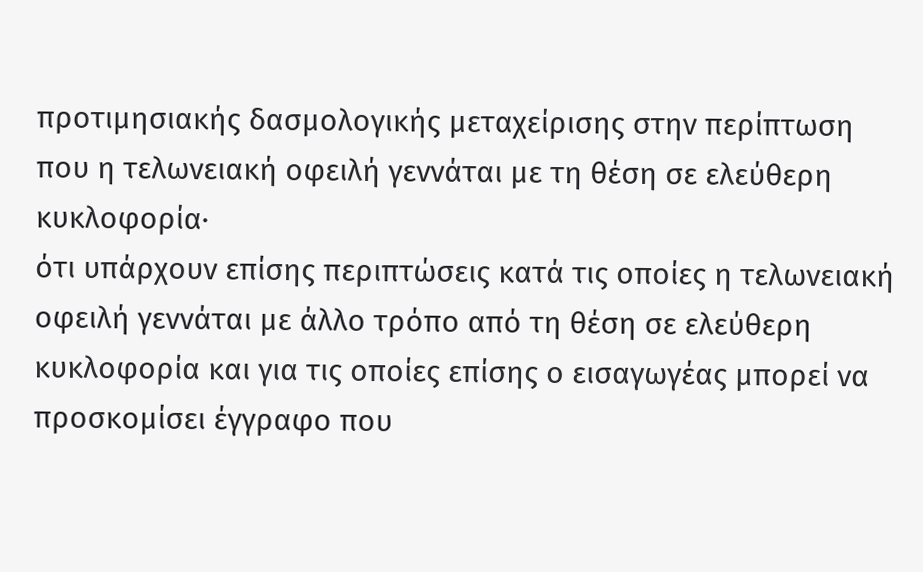προτιμησιακής δασμολογικής μεταχείρισης στην περίπτωση που η τελωνειακή οφειλή γεννάται με τη θέση σε ελεύθερη κυκλοφορία·
ότι υπάρχουν επίσης περιπτώσεις κατά τις οποίες η τελωνειακή οφειλή γεννάται με άλλο τρόπο από τη θέση σε ελεύθερη κυκλοφορία και για τις οποίες επίσης ο εισαγωγέας μπορεί να προσκομίσει έγγραφο που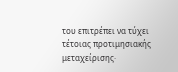του επιτρέπει να τύχει τέτοιας προτιμησιακής μεταχείρισης·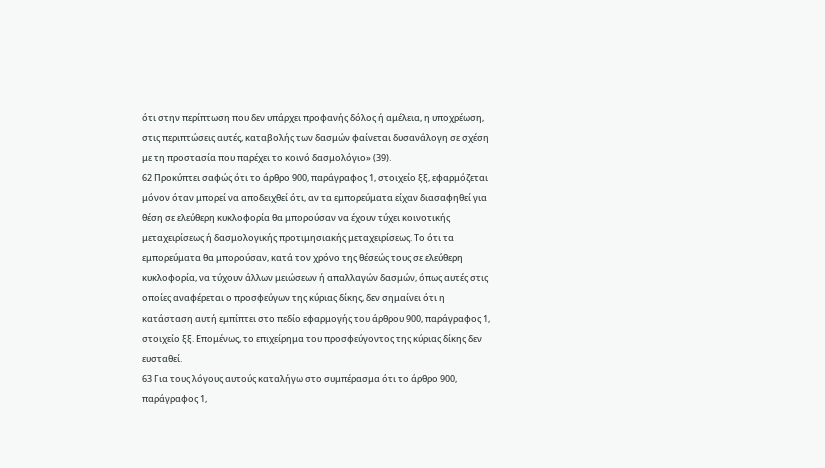ότι στην περίπτωση που δεν υπάρχει προφανής δόλος ή αμέλεια, η υποχρέωση, στις περιπτώσεις αυτές, καταβολής των δασμών φαίνεται δυσανάλογη σε σχέση με τη προστασία που παρέχει το κοινό δασμολόγιο» (39).
62 Προκύπτει σαφώς ότι το άρθρο 900, παράγραφος 1, στοιχείο ξξ, εφαρμόζεται μόνον όταν μπορεί να αποδειχθεί ότι, αν τα εμπορεύματα είχαν διασαφηθεί για θέση σε ελεύθερη κυκλοφορία θα μπορούσαν να έχουν τύχει κοινοτικής μεταχειρίσεως ή δασμολογικής προτιμησιακής μεταχειρίσεως. Το ότι τα εμπορεύματα θα μπορούσαν, κατά τον χρόνο της θέσεώς τους σε ελεύθερη κυκλοφορία, να τύχουν άλλων μειώσεων ή απαλλαγών δασμών, όπως αυτές στις οποίες αναφέρεται ο προσφεύγων της κύριας δίκης, δεν σημαίνει ότι η κατάσταση αυτή εμπίπτει στο πεδίο εφαρμογής του άρθρου 900, παράγραφος 1, στοιχείο ξξ. Επομένως, το επιχείρημα του προσφεύγοντος της κύριας δίκης δεν ευσταθεί.
63 Για τους λόγους αυτούς καταλήγω στο συμπέρασμα ότι το άρθρο 900, παράγραφος 1,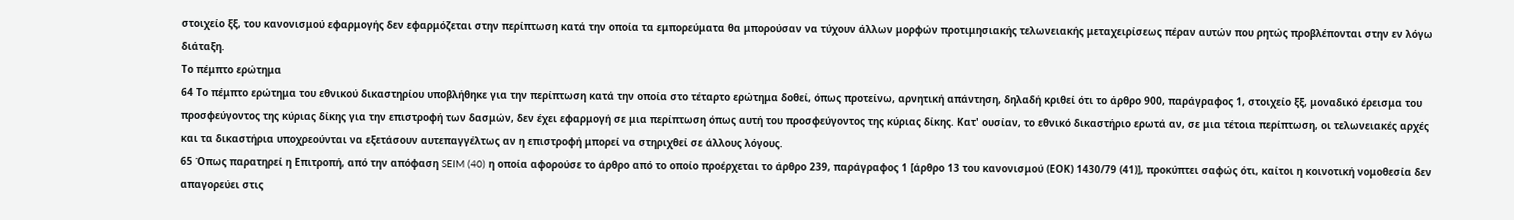στοιχείο ξξ, του κανονισμού εφαρμογής δεν εφαρμόζεται στην περίπτωση κατά την οποία τα εμπορεύματα θα μπορούσαν να τύχουν άλλων μορφών προτιμησιακής τελωνειακής μεταχειρίσεως πέραν αυτών που ρητώς προβλέπονται στην εν λόγω διάταξη.
Το πέμπτο ερώτημα
64 Το πέμπτο ερώτημα του εθνικού δικαστηρίου υποβλήθηκε για την περίπτωση κατά την οποία στο τέταρτο ερώτημα δοθεί, όπως προτείνω, αρνητική απάντηση, δηλαδή κριθεί ότι το άρθρο 900, παράγραφος 1, στοιχείο ξξ, μοναδικό έρεισμα του προσφεύγοντος της κύριας δίκης για την επιστροφή των δασμών, δεν έχει εφαρμογή σε μια περίπτωση όπως αυτή του προσφεύγοντος της κύριας δίκης. Κατ' ουσίαν, το εθνικό δικαστήριο ερωτά αν, σε μια τέτοια περίπτωση, οι τελωνειακές αρχές και τα δικαστήρια υποχρεούνται να εξετάσουν αυτεπαγγέλτως αν η επιστροφή μπορεί να στηριχθεί σε άλλους λόγους.
65 Όπως παρατηρεί η Επιτροπή, από την απόφαση SEIM (40) η οποία αφορούσε το άρθρο από το οποίο προέρχεται το άρθρο 239, παράγραφος 1 [άρθρο 13 του κανονισμού (ΕΟΚ) 1430/79 (41)], προκύπτει σαφώς ότι, καίτοι η κοινοτική νομοθεσία δεν απαγορεύει στις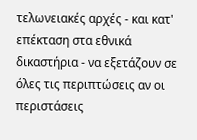τελωνειακές αρχές - και κατ' επέκταση στα εθνικά δικαστήρια - να εξετάζουν σε όλες τις περιπτώσεις αν οι περιστάσεις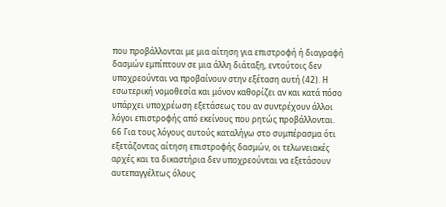που προβάλλονται με μια αίτηση για επιστροφή ή διαγραφή δασμών εμπίπτουν σε μια άλλη διάταξη, εντούτοις δεν υποχρεούνται να προβαίνουν στην εξέταση αυτή (42). Η εσωτερική νομοθεσία και μόνον καθορίζει αν και κατά πόσο υπάρχει υποχρέωση εξετάσεως του αν συντρέχουν άλλοι λόγοι επιστροφής από εκείνους που ρητώς προβάλλονται.
66 Για τους λόγους αυτούς καταλήγω στο συμπέρασμα ότι εξετάζοντας αίτηση επιστροφής δασμών, οι τελωνειακές αρχές και τα δικαστήρια δεν υποχρεούνται να εξετάσουν αυτεπαγγέλτως όλους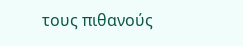τους πιθανούς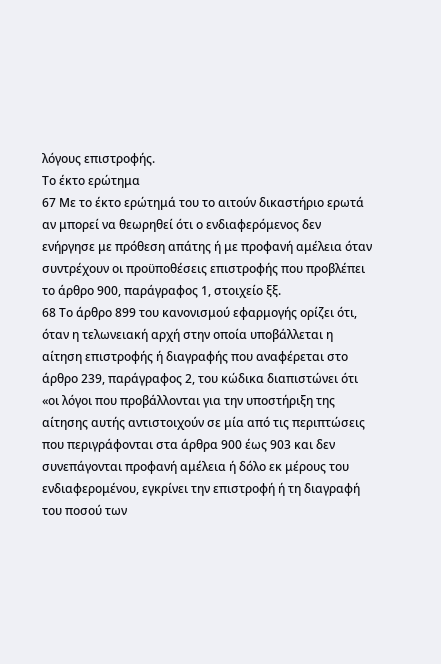λόγους επιστροφής.
Το έκτο ερώτημα
67 Με το έκτο ερώτημά του το αιτούν δικαστήριο ερωτά αν μπορεί να θεωρηθεί ότι ο ενδιαφερόμενος δεν ενήργησε με πρόθεση απάτης ή με προφανή αμέλεια όταν συντρέχουν οι προϋποθέσεις επιστροφής που προβλέπει το άρθρο 900, παράγραφος 1, στοιχείο ξξ.
68 Το άρθρο 899 του κανονισμού εφαρμογής ορίζει ότι, όταν η τελωνειακή αρχή στην οποία υποβάλλεται η αίτηση επιστροφής ή διαγραφής που αναφέρεται στο άρθρο 239, παράγραφος 2, του κώδικα διαπιστώνει ότι «οι λόγοι που προβάλλονται για την υποστήριξη της αίτησης αυτής αντιστοιχούν σε μία από τις περιπτώσεις που περιγράφονται στα άρθρα 900 έως 903 και δεν συνεπάγονται προφανή αμέλεια ή δόλο εκ μέρους του ενδιαφερομένου, εγκρίνει την επιστροφή ή τη διαγραφή του ποσού των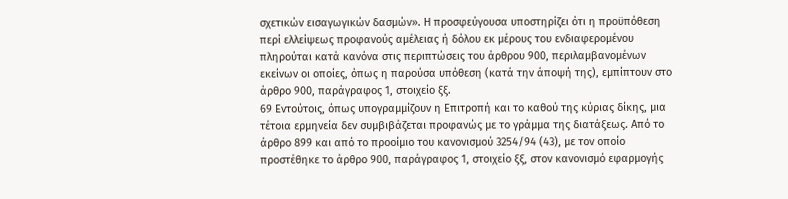σχετικών εισαγωγικών δασμών». Η προσφεύγουσα υποστηρίζει ότι η προϋπόθεση περί ελλείψεως προφανούς αμέλειας ή δόλου εκ μέρους του ενδιαφερομένου πληρούται κατά κανόνα στις περιπτώσεις του άρθρου 900, περιλαμβανομένων εκείνων οι οποίες, όπως η παρούσα υπόθεση (κατά την άποψή της), εμπίπτουν στο άρθρο 900, παράγραφος 1, στοιχείο ξξ.
69 Εντούτοις, όπως υπογραμμίζουν η Επιτροπή και το καθού της κύριας δίκης, μια τέτοια ερμηνεία δεν συμβιβάζεται προφανώς με το γράμμα της διατάξεως. Από το άρθρο 899 και από το προοίμιο του κανονισμού 3254/94 (43), με τον οποίο προστέθηκε το άρθρο 900, παράγραφος 1, στοιχείο ξξ, στον κανονισμό εφαρμογής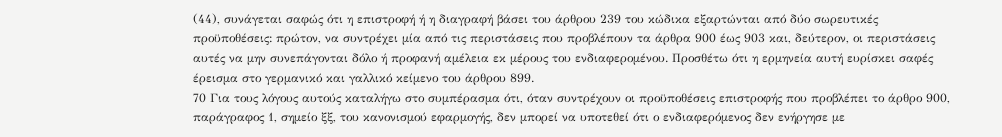(44), συνάγεται σαφώς ότι η επιστροφή ή η διαγραφή βάσει του άρθρου 239 του κώδικα εξαρτώνται από δύο σωρευτικές προϋποθέσεις: πρώτον, να συντρέχει μία από τις περιστάσεις που προβλέπουν τα άρθρα 900 έως 903 και, δεύτερον, οι περιστάσεις αυτές να μην συνεπάγονται δόλο ή προφανή αμέλεια εκ μέρους του ενδιαφερομένου. Προσθέτω ότι η ερμηνεία αυτή ευρίσκει σαφές έρεισμα στο γερμανικό και γαλλικό κείμενο του άρθρου 899.
70 Για τους λόγους αυτούς καταλήγω στο συμπέρασμα ότι, όταν συντρέχουν οι προϋποθέσεις επιστροφής που προβλέπει το άρθρο 900, παράγραφος 1, σημείο ξξ, του κανονισμού εφαρμογής, δεν μπορεί να υποτεθεί ότι ο ενδιαφερόμενος δεν ενήργησε με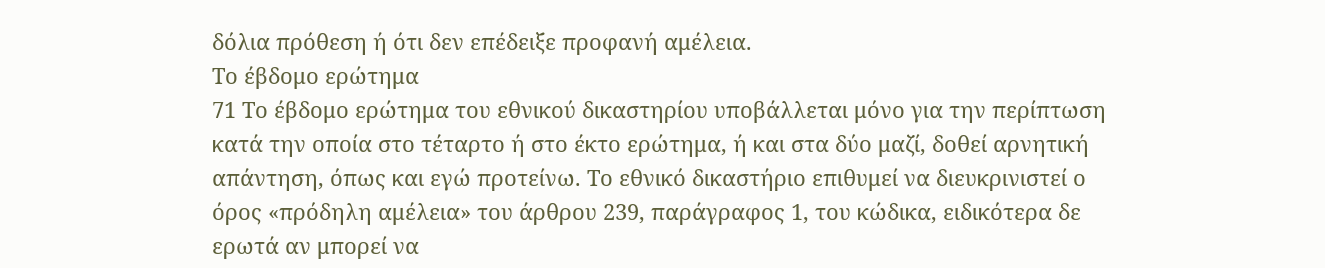δόλια πρόθεση ή ότι δεν επέδειξε προφανή αμέλεια.
Το έβδομο ερώτημα
71 Το έβδομο ερώτημα του εθνικού δικαστηρίου υποβάλλεται μόνο για την περίπτωση κατά την οποία στο τέταρτο ή στο έκτο ερώτημα, ή και στα δύο μαζί, δοθεί αρνητική απάντηση, όπως και εγώ προτείνω. Το εθνικό δικαστήριο επιθυμεί να διευκρινιστεί ο όρος «πρόδηλη αμέλεια» του άρθρου 239, παράγραφος 1, του κώδικα, ειδικότερα δε ερωτά αν μπορεί να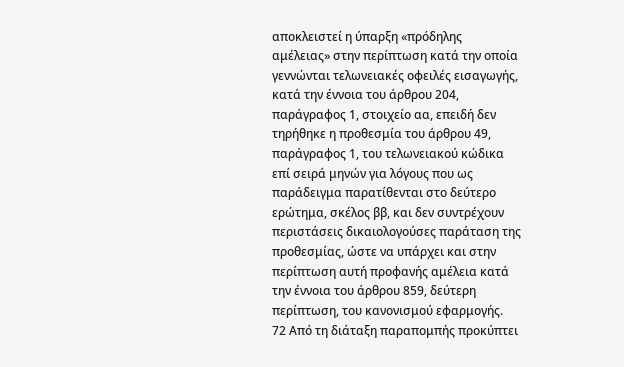αποκλειστεί η ύπαρξη «πρόδηλης αμέλειας» στην περίπτωση κατά την οποία γεννώνται τελωνειακές οφειλές εισαγωγής, κατά την έννοια του άρθρου 204, παράγραφος 1, στοιχείο αα, επειδή δεν τηρήθηκε η προθεσμία του άρθρου 49, παράγραφος 1, του τελωνειακού κώδικα επί σειρά μηνών για λόγους που ως παράδειγμα παρατίθενται στο δεύτερο ερώτημα, σκέλος ββ, και δεν συντρέχουν περιστάσεις δικαιολογούσες παράταση της προθεσμίας, ώστε να υπάρχει και στην περίπτωση αυτή προφανής αμέλεια κατά την έννοια του άρθρου 859, δεύτερη περίπτωση, του κανονισμού εφαρμογής.
72 Από τη διάταξη παραπομπής προκύπτει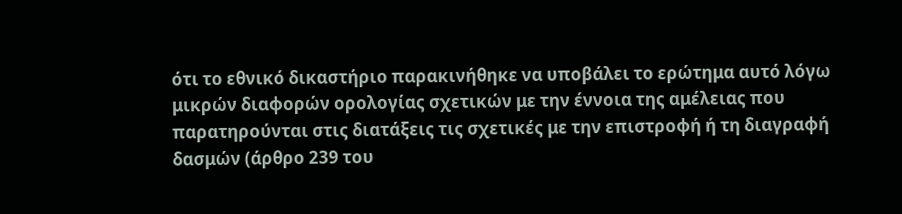ότι το εθνικό δικαστήριο παρακινήθηκε να υποβάλει το ερώτημα αυτό λόγω μικρών διαφορών ορολογίας σχετικών με την έννοια της αμέλειας που παρατηρούνται στις διατάξεις τις σχετικές με την επιστροφή ή τη διαγραφή δασμών (άρθρο 239 του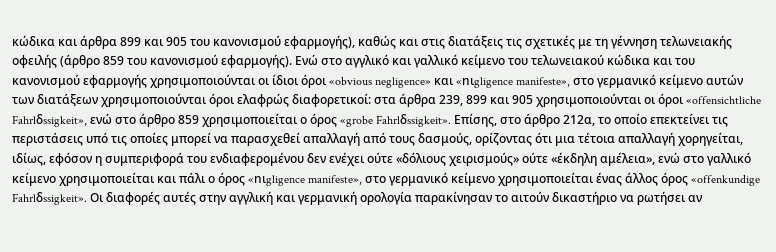κώδικα και άρθρα 899 και 905 του κανονισμού εφαρμογής), καθώς και στις διατάξεις τις σχετικές με τη γέννηση τελωνειακής οφειλής (άρθρο 859 του κανονισμού εφαρμογής). Ενώ στο αγγλικό και γαλλικό κείμενο του τελωνειακού κώδικα και του κανονισμού εφαρμογής χρησιμοποιούνται οι ίδιοι όροι «obvious negligence» και «nιgligence manifeste», στο γερμανικό κείμενο αυτών των διατάξεων χρησιμοποιούνται όροι ελαφρώς διαφορετικοί: στα άρθρα 239, 899 και 905 χρησιμοποιούνται οι όροι «offensichtliche Fahrlδssigkeit», ενώ στο άρθρο 859 χρησιμοποιείται ο όρος «grobe Fahrlδssigkeit». Επίσης, στο άρθρο 212α, το οποίο επεκτείνει τις περιστάσεις υπό τις οποίες μπορεί να παρασχεθεί απαλλαγή από τους δασμούς, ορίζοντας ότι μια τέτοια απαλλαγή χορηγείται, ιδίως, εφόσον η συμπεριφορά του ενδιαφερομένου δεν ενέχει ούτε «δόλιους χειρισμούς» ούτε «έκδηλη αμέλεια», ενώ στο γαλλικό κείμενο χρησιμοποιείται και πάλι ο όρος «nιgligence manifeste», στο γερμανικό κείμενο χρησιμοποιείται ένας άλλος όρος «offenkundige Fahrlδssigkeit». Οι διαφορές αυτές στην αγγλική και γερμανική ορολογία παρακίνησαν το αιτούν δικαστήριο να ρωτήσει αν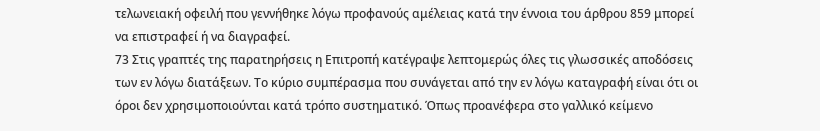τελωνειακή οφειλή που γεννήθηκε λόγω προφανούς αμέλειας κατά την έννοια του άρθρου 859 μπορεί να επιστραφεί ή να διαγραφεί.
73 Στις γραπτές της παρατηρήσεις η Επιτροπή κατέγραψε λεπτομερώς όλες τις γλωσσικές αποδόσεις των εν λόγω διατάξεων. Το κύριο συμπέρασμα που συνάγεται από την εν λόγω καταγραφή είναι ότι οι όροι δεν χρησιμοποιούνται κατά τρόπο συστηματικό. Όπως προανέφερα στο γαλλικό κείμενο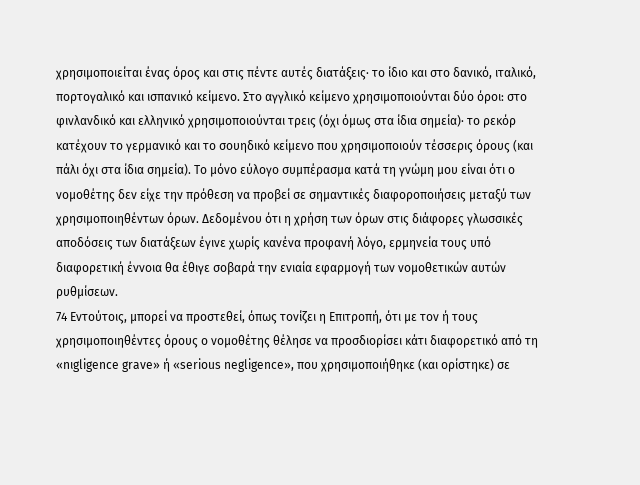χρησιμοποιείται ένας όρος και στις πέντε αυτές διατάξεις· το ίδιο και στο δανικό, ιταλικό, πορτογαλικό και ισπανικό κείμενο. Στο αγγλικό κείμενο χρησιμοποιούνται δύο όροι: στο φινλανδικό και ελληνικό χρησιμοποιούνται τρεις (όχι όμως στα ίδια σημεία)· το ρεκόρ κατέχουν το γερμανικό και το σουηδικό κείμενο που χρησιμοποιούν τέσσερις όρους (και πάλι όχι στα ίδια σημεία). Το μόνο εύλογο συμπέρασμα κατά τη γνώμη μου είναι ότι ο νομοθέτης δεν είχε την πρόθεση να προβεί σε σημαντικές διαφοροποιήσεις μεταξύ των χρησιμοποιηθέντων όρων. Δεδομένου ότι η χρήση των όρων στις διάφορες γλωσσικές αποδόσεις των διατάξεων έγινε χωρίς κανένα προφανή λόγο, ερμηνεία τους υπό διαφορετική έννοια θα έθιγε σοβαρά την ενιαία εφαρμογή των νομοθετικών αυτών ρυθμίσεων.
74 Εντούτοις, μπορεί να προστεθεί, όπως τονίζει η Επιτροπή, ότι με τον ή τους χρησιμοποιηθέντες όρους ο νομοθέτης θέλησε να προσδιορίσει κάτι διαφορετικό από τη «nιgligence grave» ή «serious negligence», που χρησιμοποιήθηκε (και ορίστηκε) σε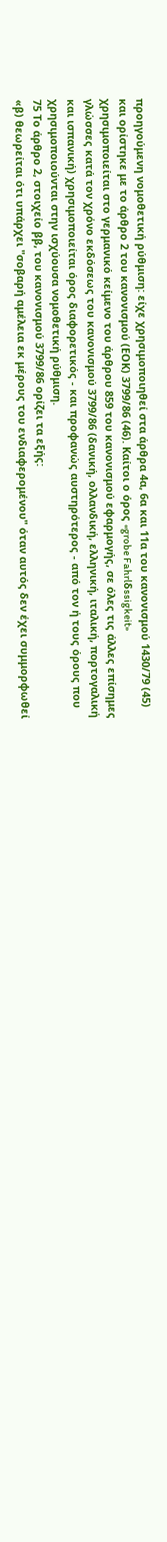προηγούμενη νομοθετική ρύθμιση: είχε χρησιμοποιηθεί στα άρθρα 4α, 6α και 11α του κανονισμού 1430/79 (45) και ορίστηκε με το άρθρο 2 του κανονισμού (ΕΟΚ) 3799/86 (46). Καίτοι ο όρος «grobe Fahrlδssigkeit» χρησιμοποιείται στο γερμανικό κείμενο του άρθρου 859 του κανονισμού εφαρμογής, σε όλες τις άλλες επίσημες γλώσσες κατά τον χρόνο εκδόσεως του κανονισμού 3799/86 (δανική, ολλανδική, ελληνική, ιταλική, πορτογαλική και ισπανική) χρησιμοποιείται όρος διαφορετικός - και προφανώς αυστηρότερος - από τον ή τους όρους που χρησιμοποιούνται στην ισχύουσα νομοθετική ρύθμιση.
75 Το άρθρο 2, στοιχείο ββ, του κανονισμού 3799/86 ορίζει τα εξής:
«β) θεωρείται ότι υπάρχει "σοβαρή αμέλεια εκ μέρους του ενδιαφερομένου" όταν αυτός δεν έχει συμμορφωθεί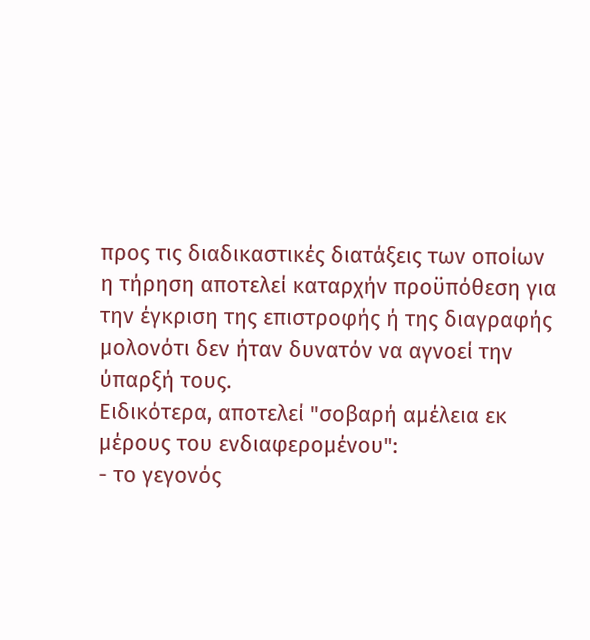προς τις διαδικαστικές διατάξεις των οποίων η τήρηση αποτελεί καταρχήν προϋπόθεση για την έγκριση της επιστροφής ή της διαγραφής μολονότι δεν ήταν δυνατόν να αγνοεί την ύπαρξή τους.
Ειδικότερα, αποτελεί "σοβαρή αμέλεια εκ μέρους του ενδιαφερομένου":
- το γεγονός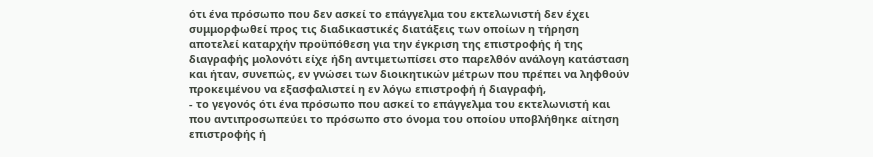ότι ένα πρόσωπο που δεν ασκεί το επάγγελμα του εκτελωνιστή δεν έχει συμμορφωθεί προς τις διαδικαστικές διατάξεις των οποίων η τήρηση αποτελεί καταρχήν προϋπόθεση για την έγκριση της επιστροφής ή της διαγραφής μολονότι είχε ήδη αντιμετωπίσει στο παρελθόν ανάλογη κατάσταση και ήταν, συνεπώς, εν γνώσει των διοικητικών μέτρων που πρέπει να ληφθούν προκειμένου να εξασφαλιστεί η εν λόγω επιστροφή ή διαγραφή,
- το γεγονός ότι ένα πρόσωπο που ασκεί το επάγγελμα του εκτελωνιστή και που αντιπροσωπεύει το πρόσωπο στο όνομα του οποίου υποβλήθηκε αίτηση επιστροφής ή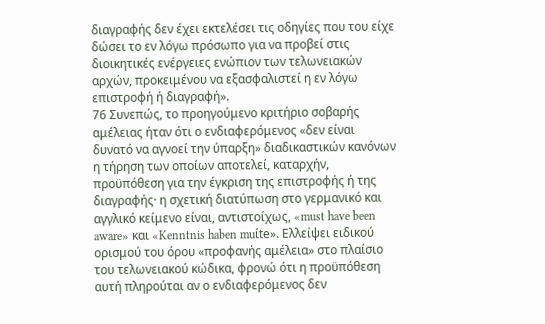διαγραφής δεν έχει εκτελέσει τις οδηγίες που του είχε δώσει το εν λόγω πρόσωπο για να προβεί στις διοικητικές ενέργειες ενώπιον των τελωνειακών αρχών, προκειμένου να εξασφαλιστεί η εν λόγω επιστροφή ή διαγραφή».
76 Συνεπώς, το προηγούμενο κριτήριο σοβαρής αμέλειας ήταν ότι ο ενδιαφερόμενος «δεν είναι δυνατό να αγνοεί την ύπαρξη» διαδικαστικών κανόνων η τήρηση των οποίων αποτελεί, καταρχήν, προϋπόθεση για την έγκριση της επιστροφής ή της διαγραφής· η σχετική διατύπωση στο γερμανικό και αγγλικό κείμενο είναι, αντιστοίχως, «must have been aware» και «Kenntnis haben muίte». Ελλείψει ειδικού ορισμού του όρου «προφανής αμέλεια» στο πλαίσιο του τελωνειακού κώδικα, φρονώ ότι η προϋπόθεση αυτή πληρούται αν ο ενδιαφερόμενος δεν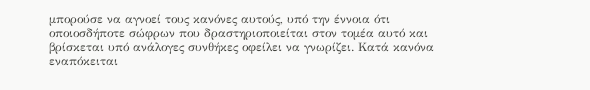μπορούσε να αγνοεί τους κανόνες αυτούς, υπό την έννοια ότι οποιοσδήποτε σώφρων που δραστηριοποιείται στον τομέα αυτό και βρίσκεται υπό ανάλογες συνθήκες οφείλει να γνωρίζει. Κατά κανόνα εναπόκειται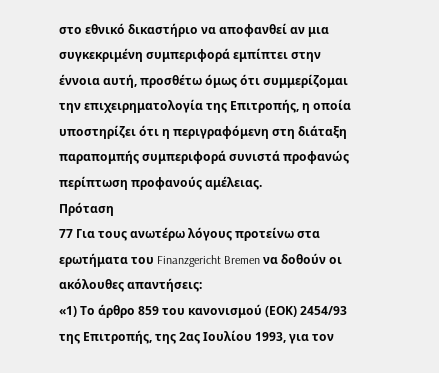στο εθνικό δικαστήριο να αποφανθεί αν μια συγκεκριμένη συμπεριφορά εμπίπτει στην έννοια αυτή, προσθέτω όμως ότι συμμερίζομαι την επιχειρηματολογία της Επιτροπής, η οποία υποστηρίζει ότι η περιγραφόμενη στη διάταξη παραπομπής συμπεριφορά συνιστά προφανώς περίπτωση προφανούς αμέλειας.
Πρόταση
77 Για τους ανωτέρω λόγους προτείνω στα ερωτήματα του Finanzgericht Bremen να δοθούν οι ακόλουθες απαντήσεις:
«1) Το άρθρο 859 του κανονισμού (ΕΟΚ) 2454/93 της Επιτροπής, της 2ας Ιουλίου 1993, για τον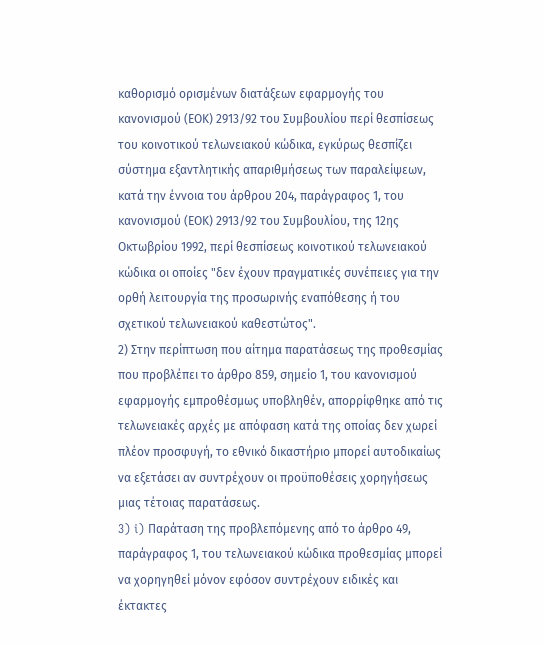καθορισμό ορισμένων διατάξεων εφαρμογής του κανονισμού (ΕΟΚ) 2913/92 του Συμβουλίου περί θεσπίσεως του κοινοτικού τελωνειακού κώδικα, εγκύρως θεσπίζει σύστημα εξαντλητικής απαριθμήσεως των παραλείψεων, κατά την έννοια του άρθρου 204, παράγραφος 1, του κανονισμού (ΕΟΚ) 2913/92 του Συμβουλίου, της 12ης Οκτωβρίου 1992, περί θεσπίσεως κοινοτικού τελωνειακού κώδικα οι οποίες "δεν έχουν πραγματικές συνέπειες για την ορθή λειτουργία της προσωρινής εναπόθεσης ή του σχετικού τελωνειακού καθεστώτος".
2) Στην περίπτωση που αίτημα παρατάσεως της προθεσμίας που προβλέπει το άρθρο 859, σημείο 1, του κανονισμού εφαρμογής εμπροθέσμως υποβληθέν, απορρίφθηκε από τις τελωνειακές αρχές με απόφαση κατά της οποίας δεν χωρεί πλέον προσφυγή, το εθνικό δικαστήριο μπορεί αυτοδικαίως να εξετάσει αν συντρέχουν οι προϋποθέσεις χορηγήσεως μιας τέτοιας παρατάσεως.
3) i) Παράταση της προβλεπόμενης από το άρθρο 49, παράγραφος 1, του τελωνειακού κώδικα προθεσμίας μπορεί να χορηγηθεί μόνον εφόσον συντρέχουν ειδικές και έκτακτες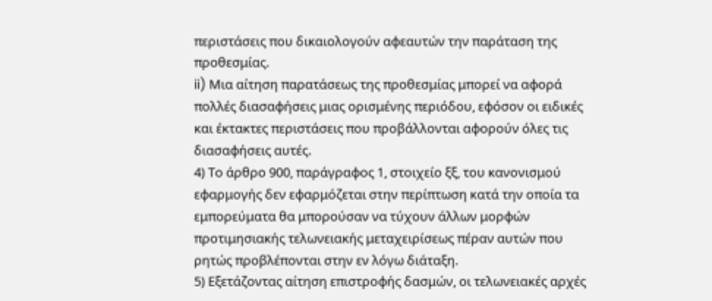περιστάσεις που δικαιολογούν αφεαυτών την παράταση της προθεσμίας.
ii) Μια αίτηση παρατάσεως της προθεσμίας μπορεί να αφορά πολλές διασαφήσεις μιας ορισμένης περιόδου, εφόσον οι ειδικές και έκτακτες περιστάσεις που προβάλλονται αφορούν όλες τις διασαφήσεις αυτές.
4) Το άρθρο 900, παράγραφος 1, στοιχείο ξξ, του κανονισμού εφαρμογής δεν εφαρμόζεται στην περίπτωση κατά την οποία τα εμπορεύματα θα μπορούσαν να τύχουν άλλων μορφών προτιμησιακής τελωνειακής μεταχειρίσεως πέραν αυτών που ρητώς προβλέπονται στην εν λόγω διάταξη.
5) Εξετάζοντας αίτηση επιστροφής δασμών, οι τελωνειακές αρχές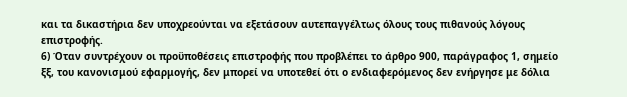και τα δικαστήρια δεν υποχρεούνται να εξετάσουν αυτεπαγγέλτως όλους τους πιθανούς λόγους επιστροφής.
6) Όταν συντρέχουν οι προϋποθέσεις επιστροφής που προβλέπει το άρθρο 900, παράγραφος 1, σημείο ξξ, του κανονισμού εφαρμογής, δεν μπορεί να υποτεθεί ότι ο ενδιαφερόμενος δεν ενήργησε με δόλια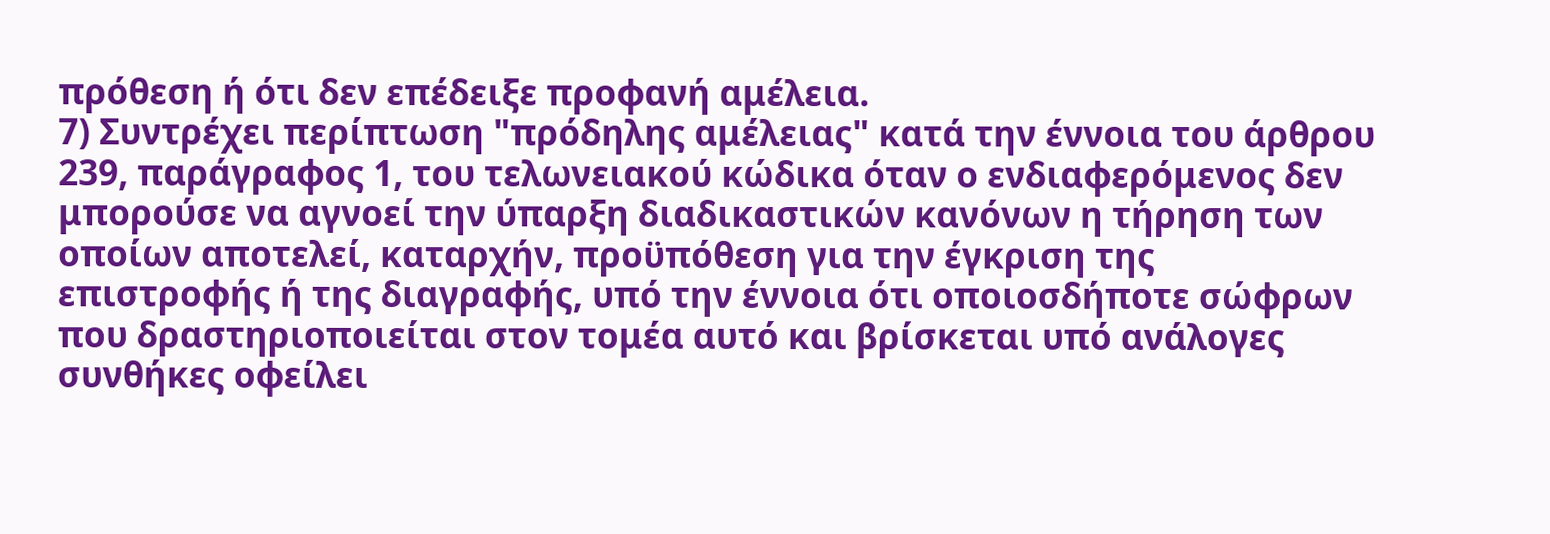πρόθεση ή ότι δεν επέδειξε προφανή αμέλεια.
7) Συντρέχει περίπτωση "πρόδηλης αμέλειας" κατά την έννοια του άρθρου 239, παράγραφος 1, του τελωνειακού κώδικα όταν ο ενδιαφερόμενος δεν μπορούσε να αγνοεί την ύπαρξη διαδικαστικών κανόνων η τήρηση των οποίων αποτελεί, καταρχήν, προϋπόθεση για την έγκριση της επιστροφής ή της διαγραφής, υπό την έννοια ότι οποιοσδήποτε σώφρων που δραστηριοποιείται στον τομέα αυτό και βρίσκεται υπό ανάλογες συνθήκες οφείλει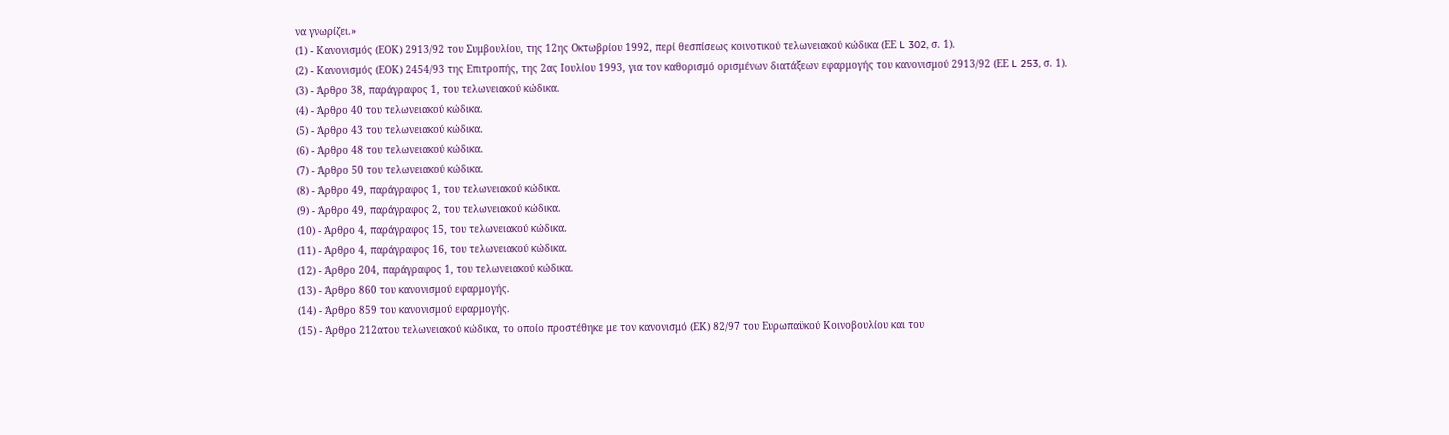να γνωρίζει.»
(1) - Κανονισμός (ΕΟΚ) 2913/92 του Συμβουλίου, της 12ης Οκτωβρίου 1992, περί θεσπίσεως κοινοτικού τελωνειακού κώδικα (ΕΕ L 302, σ. 1).
(2) - Κανονισμός (ΕΟΚ) 2454/93 της Επιτροπής, της 2ας Ιουλίου 1993, για τον καθορισμό ορισμένων διατάξεων εφαρμογής του κανονισμού 2913/92 (ΕΕ L 253, σ. 1).
(3) - Άρθρο 38, παράγραφος 1, του τελωνειακού κώδικα.
(4) - Άρθρο 40 του τελωνειακού κώδικα.
(5) - Άρθρο 43 του τελωνειακού κώδικα.
(6) - Άρθρο 48 του τελωνειακού κώδικα.
(7) - Άρθρο 50 του τελωνειακού κώδικα.
(8) - Άρθρο 49, παράγραφος 1, του τελωνειακού κώδικα.
(9) - Άρθρο 49, παράγραφος 2, του τελωνειακού κώδικα.
(10) - Άρθρο 4, παράγραφος 15, του τελωνειακού κώδικα.
(11) - Άρθρο 4, παράγραφος 16, του τελωνειακού κώδικα.
(12) - Άρθρο 204, παράγραφος 1, του τελωνειακού κώδικα.
(13) - Άρθρο 860 του κανονισμού εφαρμογής.
(14) - Άρθρο 859 του κανονισμού εφαρμογής.
(15) - Άρθρο 212ατου τελωνειακού κώδικα, το οποίο προστέθηκε με τον κανονισμό (ΕΚ) 82/97 του Ευρωπαϋκού Κοινοβουλίου και του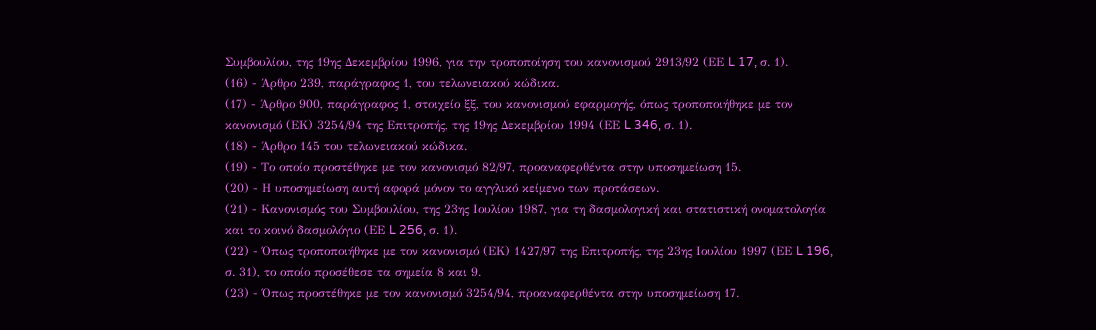Συμβουλίου, της 19ης Δεκεμβρίου 1996, για την τροποποίηση του κανονισμού 2913/92 (ΕΕ L 17, σ. 1).
(16) - Άρθρο 239, παράγραφος 1, του τελωνειακού κώδικα.
(17) - Άρθρο 900, παράγραφος 1, στοιχείο ξξ, του κανονισμού εφαρμογής, όπως τροποποιήθηκε με τον κανονισμό (ΕΚ) 3254/94 της Επιτροπής, της 19ης Δεκεμβρίου 1994 (ΕΕ L 346, σ. 1).
(18) - Άρθρο 145 του τελωνειακού κώδικα.
(19) - Το οποίο προστέθηκε με τον κανονισμό 82/97, προαναφερθέντα στην υποσημείωση 15.
(20) - Η υποσημείωση αυτή αφορά μόνον το αγγλικό κείμενο των προτάσεων.
(21) - Κανονισμός του Συμβουλίου, της 23ης Ιουλίου 1987, για τη δασμολογική και στατιστική ονοματολογία και το κοινό δασμολόγιο (ΕΕ L 256, σ. 1).
(22) - Όπως τροποποιήθηκε με τον κανονισμό (ΕΚ) 1427/97 της Επιτροπής, της 23ης Ιουλίου 1997 (ΕΕ L 196, σ. 31), το οποίο προσέθεσε τα σημεία 8 και 9.
(23) - Όπως προστέθηκε με τον κανονισμό 3254/94, προαναφερθέντα στην υποσημείωση 17.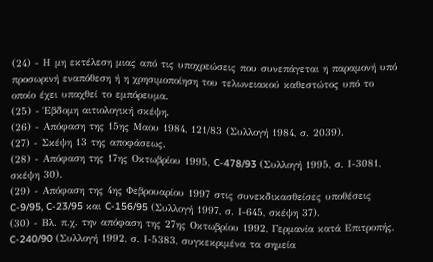(24) - Η μη εκτέλεση μιας από τις υποχρεώσεις που συνεπάγεται η παραμονή υπό προσωρινή εναπόθεση ή η χρησιμοποίηση του τελωνειακού καθεστώτος υπό το οποίο έχει υπαχθεί το εμπόρευμα.
(25) - Έβδομη αιτιολογική σκέψη.
(26) - Απόφαση της 15ης Μαου 1984, 121/83 (Συλλογή 1984, σ. 2039).
(27) - Σκέψη 13 της αποφάσεως.
(28) - Απόφαση της 17ης Οκτωβρίου 1995, C-478/93 (Συλλογή 1995, σ. Ι-3081, σκέψη 30).
(29) - Απόφαση της 4ης Φεβρουαρίου 1997 στις συνεκδικασθείσες υποθέσεις C-9/95, C-23/95 και C-156/95 (Συλλογή 1997, σ. Ι-645, σκέψη 37).
(30) - Βλ. π.χ. την απόφαση της 27ης Οκτωβρίου 1992, Γερμανία κατά Επιτροπής, C-240/90 (Συλλογή 1992, σ. Ι-5383, συγκεκριμένα τα σημεία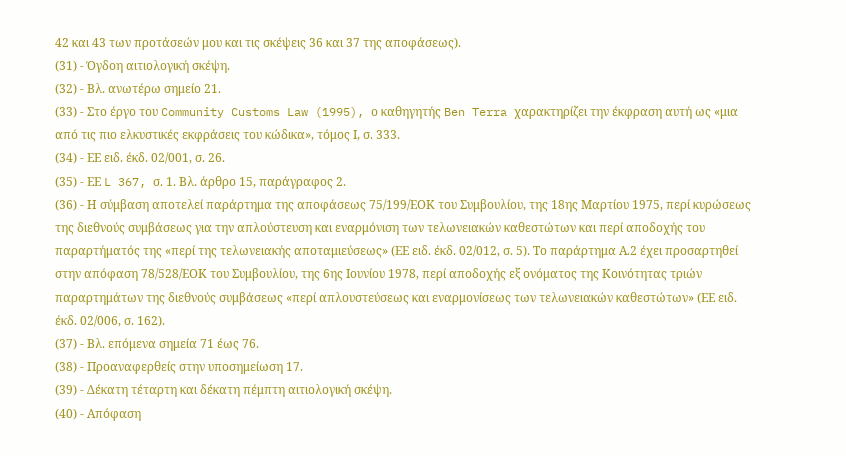42 και 43 των προτάσεών μου και τις σκέψεις 36 και 37 της αποφάσεως).
(31) - Όγδοη αιτιολογική σκέψη.
(32) - Βλ. ανωτέρω σημείο 21.
(33) - Στο έργο του Community Customs Law (1995), ο καθηγητής Ben Terra χαρακτηρίζει την έκφραση αυτή ως «μια από τις πιο ελκυστικές εκφράσεις του κώδικα», τόμος Ι, σ. 333.
(34) - ΕΕ ειδ. έκδ. 02/001, σ. 26.
(35) - ΕΕ L 367, σ. 1. Βλ. άρθρο 15, παράγραφος 2.
(36) - Η σύμβαση αποτελεί παράρτημα της αποφάσεως 75/199/ΕΟΚ του Συμβουλίου, της 18ης Μαρτίου 1975, περί κυρώσεως της διεθνούς συμβάσεως για την απλούστευση και εναρμόνιση των τελωνειακών καθεστώτων και περί αποδοχής του παραρτήματός της «περί της τελωνειακής αποταμιεύσεως» (ΕΕ ειδ. έκδ. 02/012, σ. 5). Το παράρτημα Α.2 έχει προσαρτηθεί στην απόφαση 78/528/ΕΟΚ του Συμβουλίου, της 6ης Ιουνίου 1978, περί αποδοχής εξ ονόματος της Κοινότητας τριών παραρτημάτων της διεθνούς συμβάσεως «περί απλουστεύσεως και εναρμονίσεως των τελωνειακών καθεστώτων» (ΕΕ ειδ. έκδ. 02/006, σ. 162).
(37) - Βλ. επόμενα σημεία 71 έως 76.
(38) - Προαναφερθείς στην υποσημείωση 17.
(39) - Δέκατη τέταρτη και δέκατη πέμπτη αιτιολογική σκέψη.
(40) - Απόφαση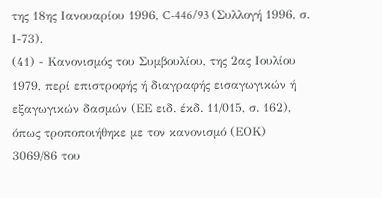της 18ης Ιανουαρίου 1996, C-446/93 (Συλλογή 1996, σ. Ι-73).
(41) - Κανονισμός του Συμβουλίου, της 2ας Ιουλίου 1979, περί επιστροφής ή διαγραφής εισαγωγικών ή εξαγωγικών δασμών (ΕΕ ειδ. έκδ. 11/015, σ. 162), όπως τροποποιήθηκε με τον κανονισμό (ΕΟΚ) 3069/86 του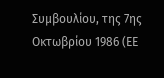Συμβουλίου, της 7ης Οκτωβρίου 1986 (ΕΕ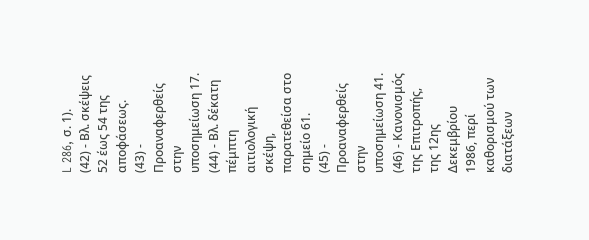L 286, σ. 1).
(42) - Βλ. σκέψεις 52 έως 54 της αποφάσεως.
(43) - Προαναφερθείς στην υποσημείωση 17.
(44) - Βλ. δέκατη πέμπτη αιτιολογική σκέψη, παρατεθείσα στο σημείο 61.
(45) - Προαναφερθείς στην υποσημείωση 41.
(46) - Κανονισμός της Επιτροπής, της 12ης Δεκεμβρίου 1986, περί καθορισμού των διατάξεων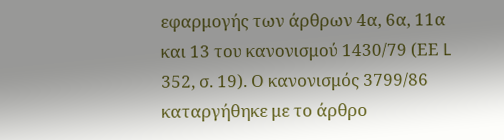εφαρμογής των άρθρων 4α, 6α, 11α και 13 του κανονισμού 1430/79 (ΕΕ L 352, σ. 19). Ο κανονισμός 3799/86 καταργήθηκε με το άρθρο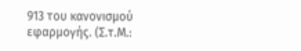913 του κανονισμού εφαρμογής. (Σ.τ.Μ.: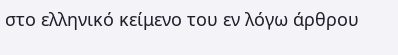στο ελληνικό κείμενο του εν λόγω άρθρου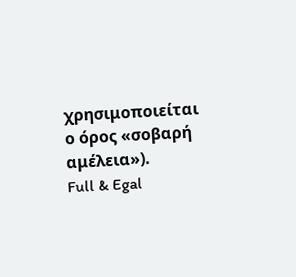χρησιμοποιείται ο όρος «σοβαρή αμέλεια»).
Full & Egal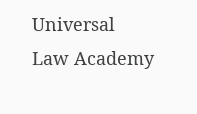Universal Law Academy